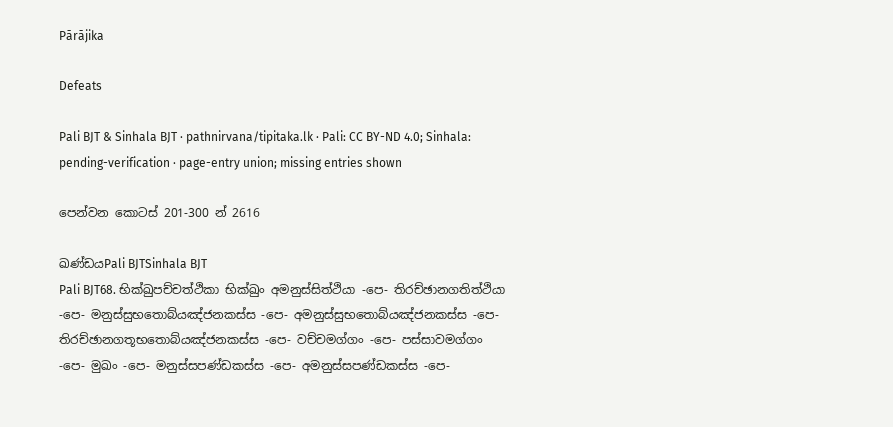Pārājika

Defeats

Pali BJT & Sinhala BJT · pathnirvana/tipitaka.lk · Pali: CC BY-ND 4.0; Sinhala: pending-verification · page-entry union; missing entries shown

පෙන්වන කොටස් 201-300 න් 2616

ඛණ්ඩයPali BJTSinhala BJT
Pali BJT68. භික්ඛුපච්චත්ථිකා භික්ඛුං අමනුස්සිත්ථියා -පෙ- තිරච්ඡානගතිත්ථියා -පෙ- මනුස්සුභතොබ්යඤ්ජනකස්ස -පෙ- අමනුස්සුභතොබ්යඤ්ජනකස්ස -පෙ- තිරච්ඡානගතූභතොබ්යඤ්ජනකස්ස -පෙ- වච්චමග්ගං -පෙ- පස්සාවමග්ගං -පෙ- මුඛං -පෙ- මනුස්සපණ්ඩකස්ස -පෙ- අමනුස්සපණ්ඩකස්ස -පෙ-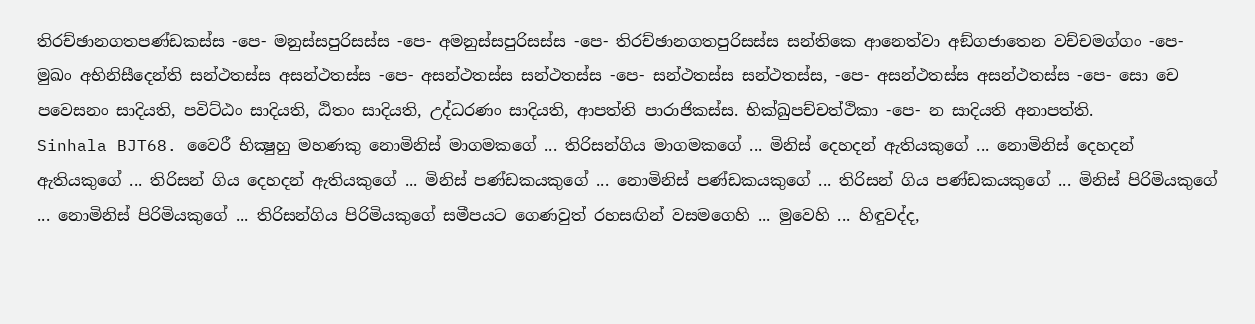තිරච්ඡානගතපණ්ඩකස්ස -පෙ- මනුස්සපුරිසස්ස -පෙ- අමනුස්සපුරිසස්ස -පෙ- තිරච්ඡානගතපුරිසස්ස සන්තිකෙ ආනෙත්වා අඞ්ගජාතෙන වච්චමග්ගං -පෙ- මුඛං අභිනිසීදෙන්ති සන්ථතස්ස අසන්ථතස්ස -පෙ- අසන්ථතස්ස සන්ථතස්ස -පෙ- සන්ථතස්ස සන්ථතස්ස, -පෙ- අසන්ථතස්ස අසන්ථතස්ස -පෙ- සො චෙ පවෙසනං සාදියති, පවිට්ඨං සාදියති, ඨිතං සාදියති, උද්ධරණං සාදියති, ආපත්ති පාරාජිකස්ස. භික්ඛුපච්චත්ථිකා -පෙ- න සාදියති අනාපත්ති.
Sinhala BJT68. වෛරී භික්‍ෂුහු මහණකු නොමිනිස් මාගමකගේ ... තිරිසන්ගිය මාගමකගේ ... මිනිස් දෙහදන් ඇතියකුගේ ... නොමිනිස් දෙහදන් ඇතියකුගේ ... තිරිසන් ගිය දෙහදන් ඇතියකුගේ ... මිනිස් පණ්ඩකයකුගේ ... නොමිනිස් පණ්ඩකයකුගේ ... තිරිසන් ගිය පණ්ඩකයකුගේ ... මිනිස් පිරිමියකුගේ ... නොමිනිස් පිරිමියකුගේ ... තිරිසන්ගිය පිරිමියකුගේ සමීපයට ගෙණවුත් රහසඟින් වසමගෙහි ... මුවෙහි ... හිඳුවද්ද,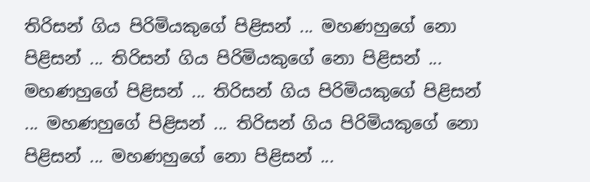තිරිසන් ගිය පිරිමියකුගේ පිළිසන් ... මහණහුගේ නො පිළිසන් ... තිරිසන් ගිය පිරිමියකුගේ නො පිළිසන් ... මහණහුගේ පිළිසන් ... තිරිසන් ගිය පිරිමියකුගේ පිළිසන් ... මහණහුගේ පිළිසන් ... තිරිසන් ගිය පිරිමියකුගේ නො පිළිසන් ... මහණහුගේ නො පිළිසන් ...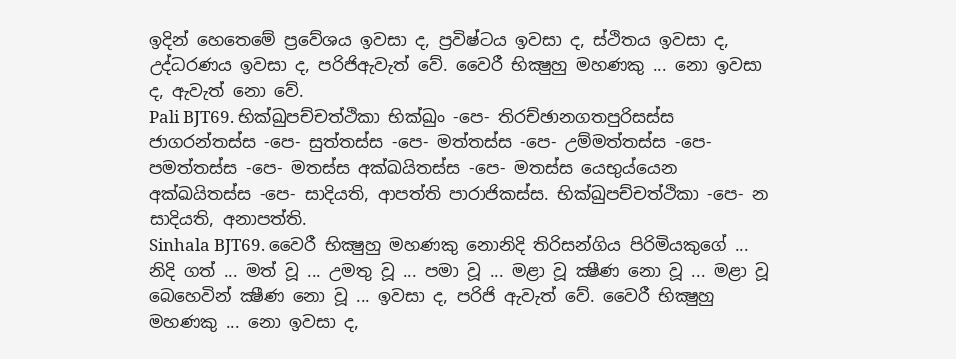ඉදින් හෙතෙමේ ප්‍රවේශය ඉවසා ද, ප්‍රවිෂ්ටය ඉවසා ද, ස්ථිතය ඉවසා ද, උද්ධරණය ඉවසා ද, පරිජිඇවැත් වේ. වෛරී භික්‍ෂුහු මහණකු ... නො ඉවසා ද, ඇවැත් නො වේ.
Pali BJT69. භික්ඛුපච්චත්ථිකා භික්ඛුං -පෙ- තිරච්ඡානගතපුරිසස්ස ජාගරන්තස්ස -පෙ- සුත්තස්ස -පෙ- මත්තස්ස -පෙ- උම්මත්තස්ස -පෙ- පමත්තස්ස -පෙ- මතස්ස අක්ඛයිතස්ස -පෙ- මතස්ස යෙභුය්යෙන අක්ඛයිතස්ස -පෙ- සාදියති, ආපත්ති පාරාජිකස්ස. භික්ඛුපච්චත්ථිකා -පෙ- න සාදියති, අනාපත්ති.
Sinhala BJT69. වෛරී භික්‍ෂුහු මහණකු නොනිදි තිරිසන්ගිය පිරිමියකුගේ ... නිදි ගත් ... මත් වූ ... උමතු වූ ... පමා වූ ... මළා වූ ක්‍ෂීණ නො වූ ... මළා වූ බෙහෙවින් ක්‍ෂීණ නො වූ ... ඉවසා ද, පරිජි ඇවැත් වේ. වෛරී භික්‍ෂුහු මහණකු ... නො ඉවසා ද,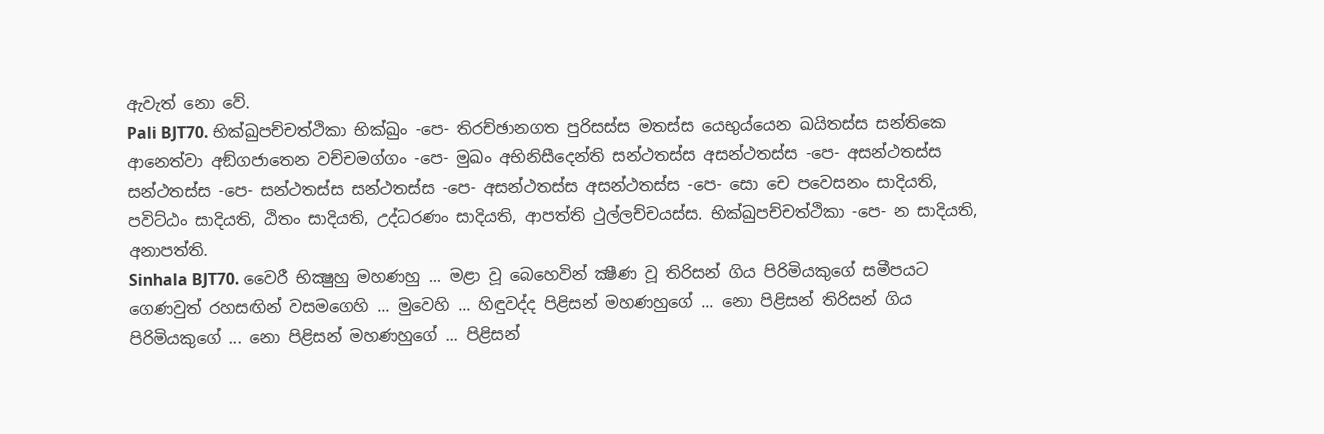ඇවැත් නො වේ.
Pali BJT70. භික්ඛුපච්චත්ථිකා භික්ඛුං -පෙ- තිරච්ඡානගත පුරිසස්ස මතස්ස යෙභුය්යෙන ඛයිතස්ස සන්තිකෙ ආනෙත්වා අඞ්ගජාතෙන වච්චමග්ගං -පෙ- මුඛං අභිනිසීදෙන්ති සන්ථතස්ස අසන්ථතස්ස -පෙ- අසන්ථතස්ස සන්ථතස්ස -පෙ- සන්ථතස්ස සන්ථතස්ස -පෙ- අසන්ථතස්ස අසන්ථතස්ස -පෙ- සො චෙ පවෙසනං සාදියති, පවිට්ඨං සාදියති, ඨිතං සාදියති, උද්ධරණං සාදියති, ආපත්ති ථුල්ලච්චයස්ස. භික්ඛුපච්චත්ථිකා -පෙ- න සාදියති, අනාපත්ති.
Sinhala BJT70. වෛරී භික්‍ෂුහු මහණහු ... මළා වූ බෙහෙවින් ක්‍ෂීණ වූ තිරිසන් ගිය පිරිමියකුගේ සමීපයට ගෙණවුත් රහසඟින් වසමගෙහි ... මුවෙහි ... හිඳුවද්ද පිළිසන් මහණහුගේ ... නො පිළිසන් තිරිසන් ගිය පිරිමියකුගේ ... නො පිළිසන් මහණහුගේ ... පිළිසන්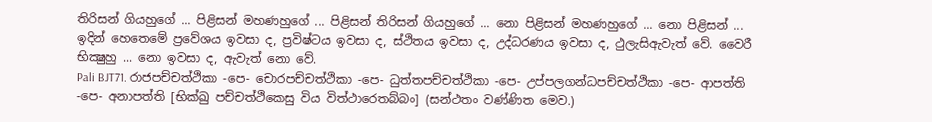තිරිසන් ගියහුගේ ... පිළිසන් මහණහුගේ ... පිළිසන් තිරිසන් ගියහුගේ ... නො පිළිසන් මහණහුගේ ... නො පිළිසන් ... ඉදින් හෙතෙමේ ප්‍රවේශය ඉවසා ද, ප්‍රවිෂ්ටය ඉවසා ද, ස්ථිතය ඉවසා ද, උද්ධරණය ඉවසා ද, ථුලැසිඇවැත් වේ. වෛරී භික්‍ෂුහු ... නො ඉවසා ද, ඇවැත් නො වේ.
Pali BJT71. රාජපච්චත්ථිකා -පෙ- චොරපච්චත්ථිකා -පෙ- ධුත්තපච්චත්ථිකා -පෙ- උප්පලගන්ධපච්චත්ථිකා -පෙ- ආපත්ති -පෙ- අනාපත්ති [භික්ඛු පච්චත්ථිකෙසු විය විත්ථාරෙතබ්බං] (සන්ථතං වණ්ණිත මෙව.)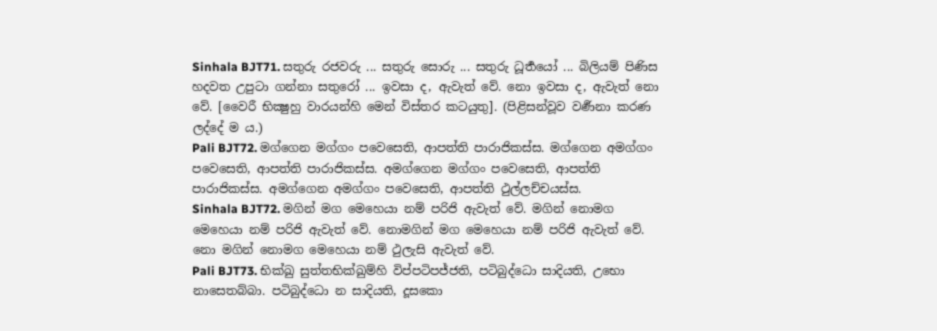Sinhala BJT71. සතුරු රජවරු ... සතුරු සොරු ... සතුරු ධූර්‍තයෝ ... බිලියම් පිණිස හදවත උපුටා ගන්නා සතුරෝ ... ඉවසා ද, ඇවැත් වේ. නො ඉවසා ද, ඇවැත් නො වේ. [වෛරී භික්‍ෂුහු වාරයන්හි මෙන් විස්තර කටයුතු]. (පිළිසන්වූව වර්‍ණනා කරණ ලද්දේ ම ය.)
Pali BJT72. මග්ගෙන මග්ගං පවෙසෙති, ආපත්ති පාරාජිකස්ස. මග්ගෙන අමග්ගං පවෙසෙති, ආපත්ති පාරාජිකස්ස. අමග්ගෙන මග්ගං පවෙසෙති, ආපත්ති පාරාජිකස්ස. අමග්ගෙන අමග්ගං පවෙසෙති, ආපත්ති ථුල්ලච්චයස්ස.
Sinhala BJT72. මගින් මග මෙහෙයා නම් පරිජි ඇවැත් වේ. මගින් නොමග මෙහෙයා නම් පරිජි ඇවැත් වේ. නොමගින් මග මෙහෙයා නම් පරිජි ඇවැත් වේ. නො මගින් නොමග මෙහෙයා නම් ථුලැසි ඇවැත් වේ.
Pali BJT73. භික්ඛු සුත්තභික්ඛුම්හි විප්පටිපජ්ජති, පටිබුද්ධො සාදියති, උභො නාසෙතබ්බා. පටිබුද්ධො න සාදියති, දූසකො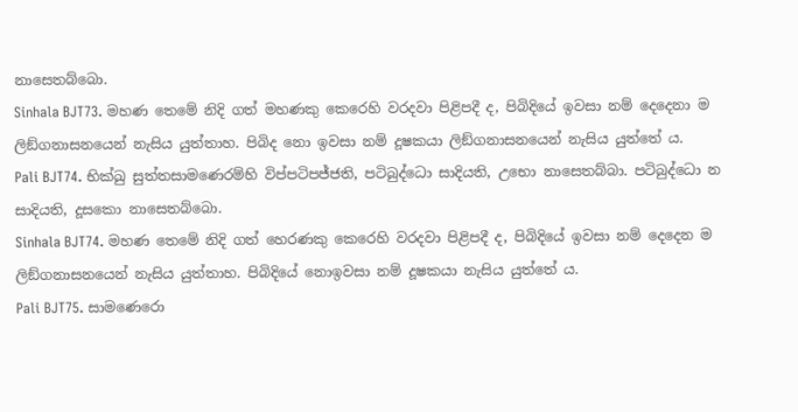නාසෙතබ්බො.
Sinhala BJT73. මහණ තෙමේ නිදි ගත් මහණකු කෙරෙහි වරදවා පිළිපදී ද, පිබිදියේ ඉවසා නම් දෙදෙනා ම ලිඞ්ගනාසනයෙන් නැසිය යුත්තාහ. පිබිද නො ඉවසා නම් දූෂකයා ලිඞ්ගනාසනයෙන් නැසිය යුත්තේ ය.
Pali BJT74. භික්ඛු සුත්තසාමණෙරම්හි විප්පටිපජ්ජති, පටිබුද්ධො සාදියති, උභො නාසෙතබ්බා. පටිබුද්ධො න සාදියති, දූසකො නාසෙතබ්බො.
Sinhala BJT74. මහණ තෙමේ නිදි ගත් හෙරණකු කෙරෙහි වරදවා පිළිපදී ද, පිබිදියේ ඉවසා නම් දෙදෙන ම ලිඞ්ගනාසනයෙන් නැසිය යුත්තාහ. පිබිදියේ නොඉවසා නම් දූෂකයා නැසිය යුත්තේ ය.
Pali BJT75. සාමණෙරො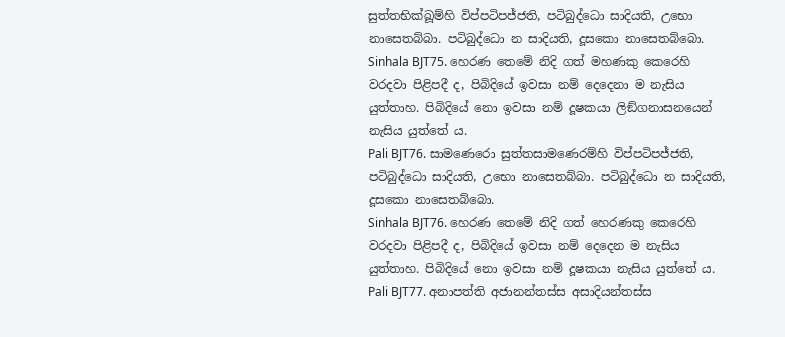සුත්තභික්ඛූම්හි විප්පටිපජ්ජති, පටිබුද්ධො සාදියති, උභො නාසෙතබ්බා. පටිබුද්ධො න සාදියති, දූසකො නාසෙතබ්බො.
Sinhala BJT75. හෙරණ තෙමේ නිදි ගත් මහණකු කෙරෙහි වරදවා පිළිපදී ද, පිබිදියේ ඉවසා නම් දෙදෙනා ම නැසිය යුත්තාහ. පිබිදියේ නො ඉවසා නම් දූෂකයා ලිඞ්ගනාසනයෙන් නැසිය යුත්තේ ය.
Pali BJT76. සාමණෙරො සුත්තසාමණෙරම්හි විප්පටිපජ්ජති, පටිබුද්ධො සාදියති, උභො නාසෙතබ්බා. පටිබුද්ධො න සාදියති, දූසකො නාසෙතබ්බො.
Sinhala BJT76. හෙරණ තෙමේ නිදි ගත් හෙරණකු කෙරෙහි වරදවා පිළිපදී ද, පිබිදියේ ඉවසා නම් දෙදෙන ම නැසිය යුත්තාහ. පිබිදියේ නො ඉවසා නම් දූෂකයා නැසිය යුත්තේ ය.
Pali BJT77. අනාපත්ති අජානන්තස්ස අසාදියන්තස්ස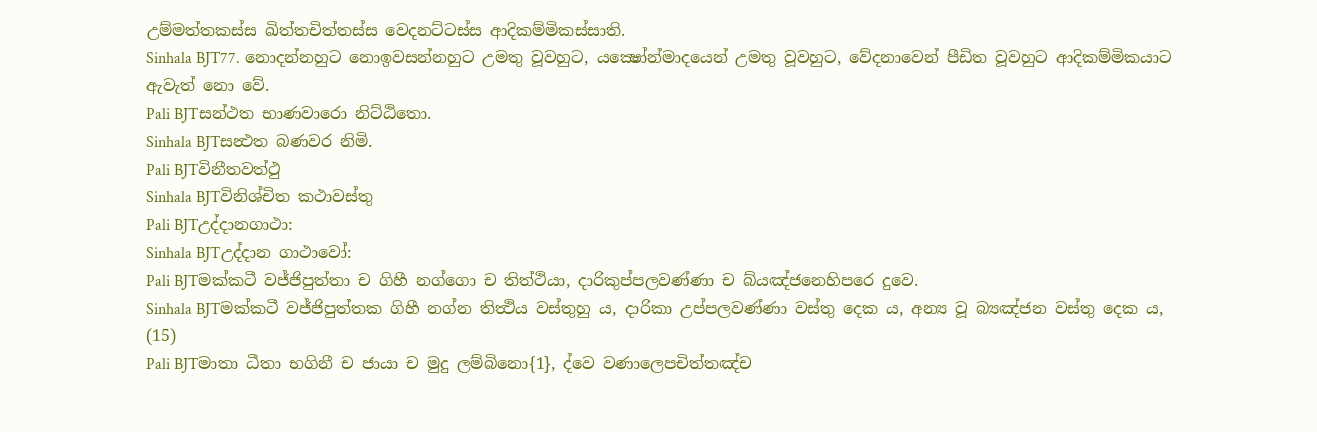උම්මත්තකස්ස ඛිත්තචිත්තස්ස වෙදනට්ටස්ස ආදිකම්මිකස්සාති.
Sinhala BJT77. නොදන්නහුට නොඉවසන්නහුට උමතු වූවහුට, යක්‍ෂෝන්මාදයෙන් උමතු වූවහුට, වේදනාවෙන් පීඩිත වූවහුට ආදිකම්මිකයාට ඇවැත් නො වේ.
Pali BJTසන්ථත භාණවාරො නිට්ඨිතො.
Sinhala BJTසන්‍ථත බණවර නිමි.
Pali BJTවිනීතවත්ථු
Sinhala BJTවිනිශ්චිත කථාවස්තු
Pali BJTඋද්දානගාථා:
Sinhala BJTඋද්දාන ගාථාවෝ:
Pali BJTමක්කටී වජ්ජිපුත්තා ච ගිහී නග්ගො ච තිත්ථියා, දාරිකුප්පලවණ්ණා ච බ්යඤ්ජනෙහිපරෙ දුවෙ.
Sinhala BJTමක්කටී වජ්ජිපුත්තක ගිහී නග්න තිත්‍ථිය වස්තුහු ය, දාරිකා උප්පලවණ්ණා වස්තු දෙක ය, අන්‍ය වූ බ්‍යඤ්ජන වස්තු දෙක ය, (15)
Pali BJTමාතා ධීතා භගිනී ච ජායා ච මුදු ලම්බිනො{1}, ද්වෙ වණාලෙපචිත්තඤ්ච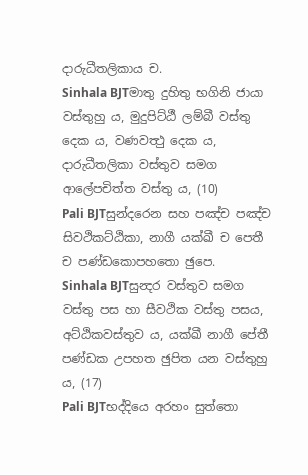දාරුධීතලිකාය ච.
Sinhala BJTමාතු දුහිතු භගිනි ජායා වස්තුහු ය, මුදුපිට්ඨී ලම්බී වස්තු දෙක ය, වණවත්‍ථු දෙක ය, දාරුධීතලිකා වස්තුව සමග ආලේපචිත්ත වස්තු ය, (10)
Pali BJTසුන්දරෙන සහ පඤ්ච පඤ්ච සිවථිකට්ඨිකා, නාගී යක්ඛී ච පෙතී ච පණ්ඩකොපහතො ඡුපෙ.
Sinhala BJTසුන්‍දර වස්තුව සමග වස්තු පස හා සීවථික වස්තු පසය, අට්ඨිකවස්තුව ය, යක්ඛී නාගී පේතී පණ්ඩක උපහත ඡුපිත යන වස්තුහු ය, (17)
Pali BJTභද්දියෙ අරහං සුත්තො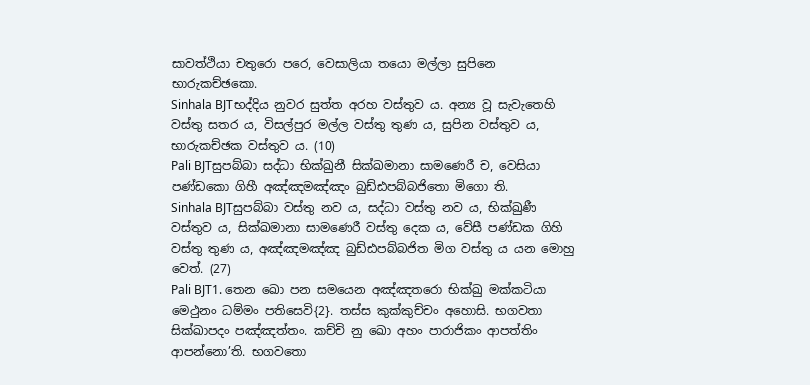සාවත්ථියා චතුරො පරෙ, වෙසාලියා තයො මල්ලා සුපිනෙ භාරුකච්ඡකො.
Sinhala BJTභද්දිය නුවර සුත්ත අරහ වස්තුව ය. අන්‍ය වූ සැවැතෙහි වස්තු සතර ය, විසල්පුර මල්ල වස්තු තුණ ය, සුපින වස්තුව ය, භාරුකච්ඡක වස්තුව ය. (10)
Pali BJTසුපබ්බා සද්ධා භික්ඛුනී සික්ඛමානා සාමණෙරී ච, වෙසියා පණ්ඩකො ගිහී අඤ්ඤමඤ්ඤං බුඩ්ඪපබ්බජිතො මිගො ති.
Sinhala BJTසුපබ්බා වස්තු නව ය, සද්ධා වස්තු නව ය, භික්ඛුණී වස්තුව ය, සික්ඛමානා සාමණෙරී වස්තු දෙක ය, වේසී පණ්ඩක ගිහි වස්තු තුණ ය, අඤ්ඤමඤ්ඤ බුඩ්ඪපබ්බජිත මිග වස්තු ය යන මොහු වෙත්. (27)
Pali BJT1. තෙන ඛො පන සමයෙන අඤ්ඤතරො භික්ඛු මක්කටියා මෙථුනං ධම්මං පතිසෙවි{2}. තස්ස කුක්කුච්චං අහොසි. භගවතා සික්ඛාපදං පඤ්ඤත්තං. කච්චි නු ඛො අහං පාරාජිකං ආපත්තිං ආපන්නො’ති. භගවතො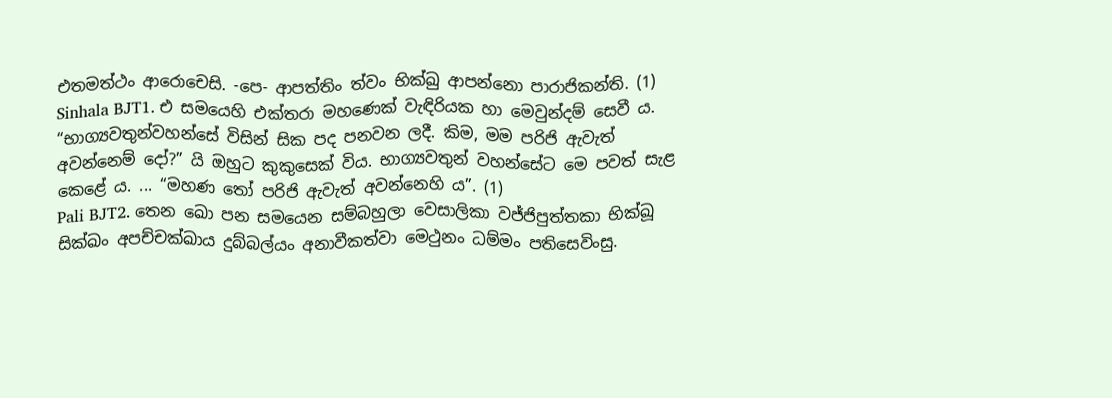එතමත්ථං ආරොචෙසි. -පෙ- ආපත්තිං ත්වං භික්ඛු ආපන්නො පාරාජිකන්ති. (1)
Sinhala BJT1. එ සමයෙහි එක්තරා මහණෙක් වැඳිරියක හා මෙවුන්දම් සෙවී ය. “භාග්‍යවතුන්වහන්සේ විසින් සික පද පනවන ලදී. කිම, මම පරිජි ඇවැත් අවන්නෙම් දෝ?” යි ඔහුට කුකුසෙක් විය. භාග්‍යවතුන් වහන්සේට මෙ පවත් සැළ කෙළේ ය. ... “මහණ තෝ පරිජි ඇවැත් අවන්නෙහි ය”. (1)
Pali BJT2. තෙන ඛො පන සමයෙන සම්බහුලා වෙසාලිකා වජ්ජිපුත්තකා භික්ඛූ සික්ඛං අපච්චක්ඛාය දුබ්බල්යං අනාවීකත්වා මෙථුනං ධම්මං පතිසෙවිංසු.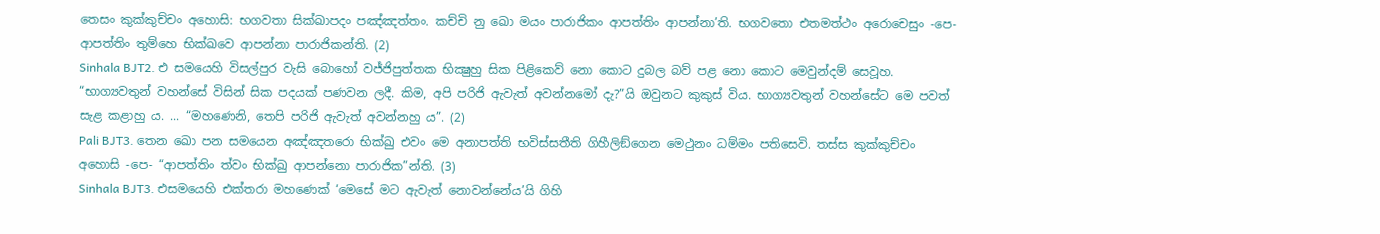තෙසං කුක්කුච්චං අහොසි: භගවතා සික්ඛාපදං පඤ්ඤත්තං. කච්චි නු ඛො මයං පාරාජිකං ආපත්තිං ආපන්නා’ති. භගවතො එතමත්ථං අරොචෙසුං -පෙ- ආපත්තිං තුම්හෙ භික්ඛවෙ ආපන්නා පාරාජිකන්ති. (2)
Sinhala BJT2. එ සමයෙහි විසල්පුර වැසි බොහෝ වජ්ජිපුත්තක භික්‍ෂුහු සික පිළිකෙව් නො කොට දුබල බව් පළ නො කොට මෙවුන්දම් සෙවූහ. “භාග්‍යවතුන් වහන්සේ විසින් සික පදයක් පණවන ලදී. කිම, අපි පරිජි ඇවැත් අවන්නමෝ දැ?”යි ඔවුනට කුකුස් විය. භාග්‍යවතුන් වහන්සේට මෙ පවත් සැළ කළාහු ය. ... “මහණෙනි, තෙපි පරිජි ඇවැත් අවන්නහු ය”. (2)
Pali BJT3. තෙන ඛො පන සමයෙන අඤ්ඤතරො භික්ඛු එවං මෙ අනාපත්ති භවිස්සතීති ගිහීලිඞ්ගෙන මෙථුනං ධම්මං පතිසෙවි. තස්ස කුක්කුච්චං අහොසි -පෙ- “ආපත්තිං ත්වං භික්ඛු ආපන්නො පාරාජික”න්ති. (3)
Sinhala BJT3. එසමයෙහි එක්තරා මහණෙක් ‘මෙසේ මට ඇවැත් නොවන්නේය’යි ගිහි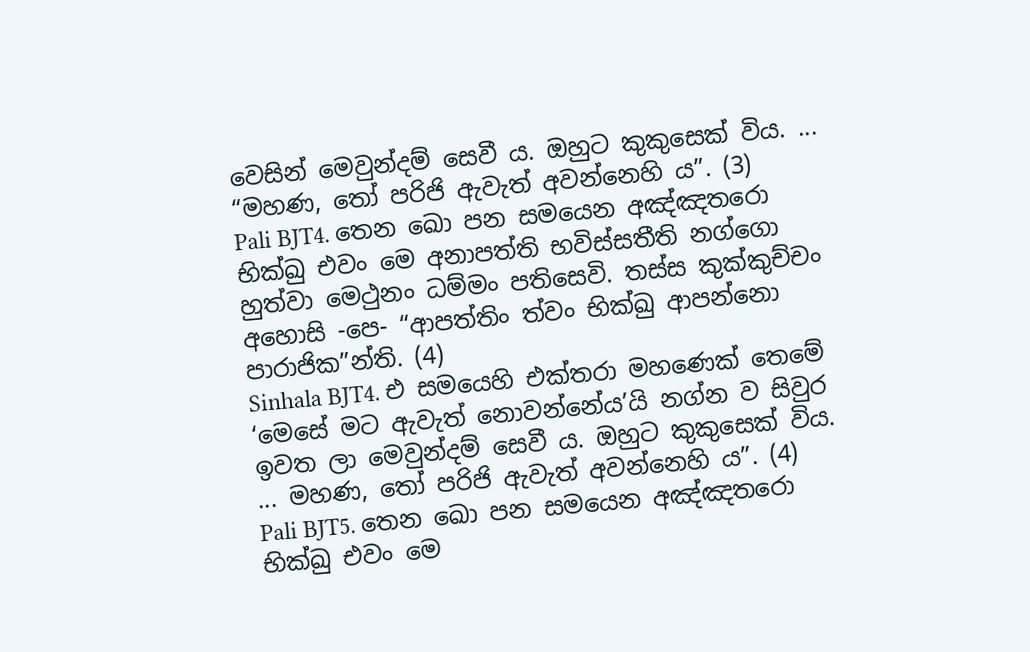වෙසින් මෙවුන්දම් සෙවී ය. ඔහුට කුකුසෙක් විය. ... “මහණ, තෝ පරිජි ඇවැත් අවන්නෙහි ය”. (3)
Pali BJT4. තෙන ඛො පන සමයෙන අඤ්ඤතරො භික්ඛු එවං මෙ අනාපත්ති භවිස්සතීති නග්ගො හුත්වා මෙථුනං ධම්මං පතිසෙවි. තස්ස කුක්කුච්චං අහොසි -පෙ- “ආපත්තිං ත්වං භික්ඛු ආපන්නො පාරාජික”න්ති. (4)
Sinhala BJT4. එ සමයෙහි එක්තරා මහණෙක් තෙමේ ‘මෙසේ මට ඇවැත් නොවන්නේය’යි නග්න ව සිවුර ඉවත ලා මෙවුන්දම් සෙවී ය. ඔහුට කුකුසෙක් විය. ... මහණ, තෝ පරිජි ඇවැත් අවන්නෙහි ය”. (4)
Pali BJT5. තෙන ඛො පන සමයෙන අඤ්ඤතරො භික්ඛු එවං මෙ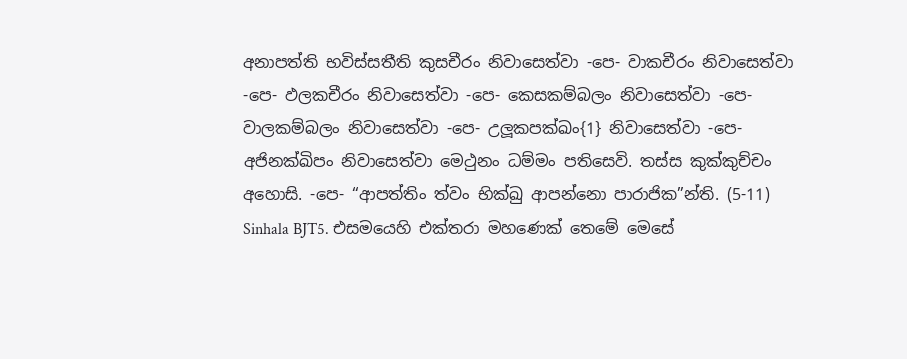අනාපත්ති භවිස්සතීති කුසචීරං නිවාසෙත්වා -පෙ- වාකචීරං නිවාසෙත්වා -පෙ- ඵලකචීරං නිවාසෙත්වා -පෙ- කෙසකම්බලං නිවාසෙත්වා -පෙ- වාලකම්බලං නිවාසෙත්වා -පෙ- උලූකපක්ඛං{1} නිවාසෙත්වා -පෙ- අජිනක්ඛිපං නිවාසෙත්වා මෙථුනං ධම්මං පතිසෙවි. තස්ස කුක්කුච්චං අහොසි. -පෙ- “ආපත්තිං ත්වං භික්ඛු ආපන්නො පාරාජික”න්ති. (5-11)
Sinhala BJT5. එසමයෙහි එක්තරා මහණෙක් තෙමේ මෙසේ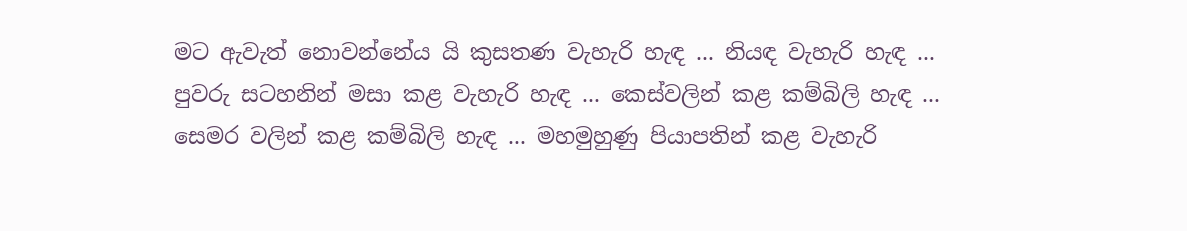මට ඇවැත් නොවන්නේය යි කුසතණ වැහැරි හැඳ ... නියඳ වැහැරි හැඳ ... පුවරු සටහනින් මසා කළ වැහැරි හැඳ ... කෙස්වලින් කළ කම්බිලි හැඳ ... සෙමර වලින් කළ කම්බිලි හැඳ ... මහමුහුණු පියාපතින් කළ වැහැරි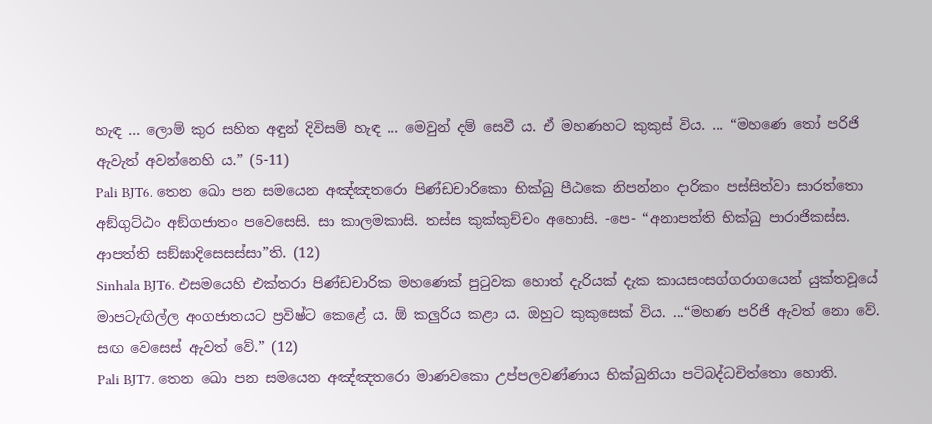හැඳ ... ලොම් කුර සහිත අඳුන් දිවිසම් හැඳ ... මෙවුන් දම් සෙවී ය. ඒ මහණහට කුකුස් විය. ... “මහණෙ තෝ පරිජි ඇවැත් අවන්නෙහි ය.” (5-11)
Pali BJT6. තෙන ඛො පන සමයෙන අඤ්ඤතරො පිණ්ඩචාරිකො භික්ඛු පීඨකෙ නිපන්නං දාරිකං පස්සිත්වා සාරත්තො අඞ්ගුට්ඨං අඞ්ගජාතං පවෙසෙසි. සා කාලමකාසි. තස්ස කුක්කුච්චං අහොසි. -පෙ- “අනාපත්ති භික්ඛු පාරාජිකස්ස. ආපත්ති සඞ්ඝාදිසෙසස්සා”ති. (12)
Sinhala BJT6. එසමයෙහි එක්තරා පිණ්ඩචාරික මහණෙක් පුටුවක හොත් දැරියක් දැක කායසංසග්ගරාගයෙන් යුක්තවූයේ මාපටැඟිල්ල අංගජාතයට ප්‍රවිෂ්ට කෙළේ ය. ඕ කලුරිය කළා ය. ඔහුට කුකුසෙක් විය. ...“මහණ පරිජි ඇවත් නො වේ. සඟ වෙසෙස් ඇවත් වේ.” (12)
Pali BJT7. තෙන ඛො පන සමයෙන අඤ්ඤතරො මාණවකො උප්පලවණ්ණාය භික්ඛුනියා පටිබද්ධචිත්තො හොති.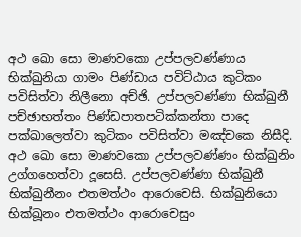අථ ඛො සො මාණවකො උප්පලවණ්ණාය භික්ඛුනියා ගාමං පිණ්ඩාය පවිට්ඨාය කුටිකං පවිසිත්වා නිලීනො අච්ඡි. උප්පලවණ්ණා භික්ඛුනී පච්ඡාභත්තං පිණ්ඩපාතපටික්කන්තා පාදෙ පක්ඛාලෙත්වා කුටිකං පවිසිත්වා මඤ්චකෙ නිසීදි. අථ ඛො සො මාණවකො උප්පලවණ්ණං භික්ඛුනිං උග්ගහෙත්වා දූසෙසි. උප්පලවණ්ණා භික්ඛුනී භික්ඛුනීනං එතමත්ථං ආරොචෙසි. භික්ඛුනියො භික්ඛූනං එතමත්ථං ආරොචෙසුං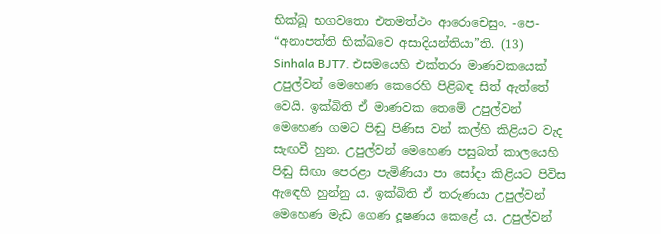භික්ඛූ භගවතො එතමත්ථං ආරොචෙසුං. -පෙ- “අනාපත්ති භික්ඛවෙ අසාදියන්තියා”ති. (13)
Sinhala BJT7. එසමයෙහි එක්තරා මාණවකයෙක් උපුල්වන් මෙහෙණ කෙරෙහි පිළිබඳ සිත් ඇත්තේ වෙයි. ඉක්බිති ඒ මාණවක තෙමේ උපුල්වන් මෙහෙණ ගමට පිඬු පිණිස වන් කල්හි කිළියට වැද සැඟවී හුන. උපුල්වන් මෙහෙණ පසුබත් කාලයෙහි පිඬු සිඟා පෙරළා පැමිණියා පා සෝදා කිළියට පිවිස ඇඳෙහි හුන්නු ය. ඉක්බිති ඒ තරුණයා උපුල්වන් මෙහෙණ මැඩ ගෙණ දූෂණය කෙළේ ය. උපුල්වන්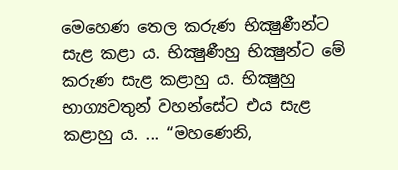මෙහෙණ තෙල කරුණ භික්‍ෂුණීන්ට සැළ කළා ය. භික්‍ෂුණීහු භික්‍ෂුන්ට මේ කරුණ සැළ කළාහු ය. භික්‍ෂුහු භාග්‍යවතුන් වහන්සේට එය සැළ කළාහු ය. ... “මහණෙනි,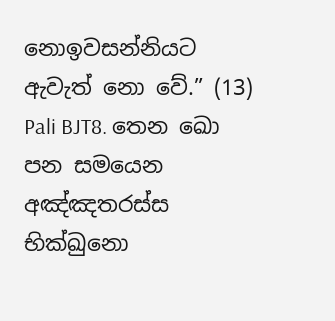නොඉවසන්නියට ඇවැත් නො වේ.” (13)
Pali BJT8. තෙන ඛො පන සමයෙන අඤ්ඤතරස්ස භික්ඛුනො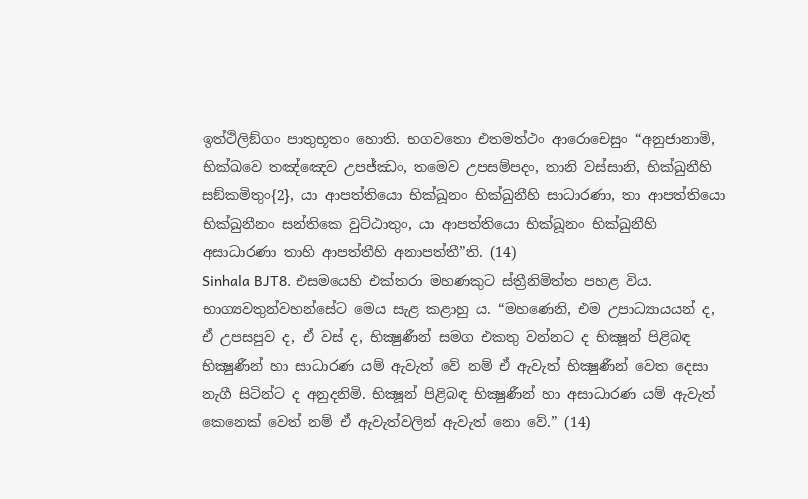ඉත්ථිලිඞ්ගං පාතුභූතං හොති. භගවතො එතමත්ථං ආරොචෙසුං “අනුජානාමි, භික්ඛවෙ තඤ්ඤෙව උපජ්ඣං, තමෙව උපසම්පදං, තානි වස්සානි, භික්ඛුනීහි සඞ්කමිතුං{2}, යා ආපත්තියො භික්ඛූනං භික්ඛුනීහි සාධාරණා, තා ආපත්තියො භික්ඛුනීනං සන්තිකෙ වුට්ඨාතුං, යා ආපත්තියො භික්ඛූනං භික්ඛුනීහි අසාධාරණා තාහි ආපත්තීහි අනාපත්තී”ති. (14)
Sinhala BJT8. එසමයෙහි එක්තරා මහණකුට ස්ත්‍රීනිමිත්ත පහළ විය. භාග්‍යවතුන්වහන්සේට මෙය සැළ කළාහු ය. “මහණෙනි, එම උපාධ්‍යායයන් ද, ඒ උපසපුව ද, ඒ වස් ද, භික්‍ෂුණීන් සමග එකතු වන්නට ද භික්‍ෂූන් පිළිබඳ භික්‍ෂුණීන් හා සාධාරණ යම් ඇවැත් වේ නම් ඒ ඇවැත් භික්‍ෂුණීන් වෙත දෙසා නැගී සිටින්ට ද අනුදනිමි. භික්‍ෂූන් පිළිබඳ භික්‍ෂුණීන් හා අසාධාරණ යම් ඇවැත් කෙනෙක් වෙත් නම් ඒ ඇවැත්වලින් ඇවැත් නො වේ.” (14)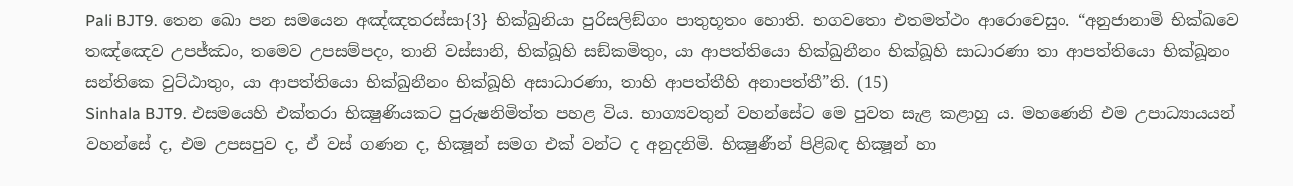Pali BJT9. තෙන ඛො පන සමයෙන අඤ්ඤතරස්සා{3} භික්ඛුනියා පුරිසලිඞ්ගං පාතුභූතං හොති. භගවතො එතමත්ථං ආරොචෙසුං. “අනුජානාමි භික්ඛවෙ තඤ්ඤෙව උපජ්ඣං, තමෙව උපසම්පදං, තානි වස්සානි, භික්ඛූහි සඞ්කමිතුං, යා ආපත්තියො භික්ඛුනීනං භික්ඛූහි සාධාරණා තා ආපත්තියො භික්ඛූනං සන්තිකෙ වුට්ඨාතුං, යා ආපත්තියො භික්ඛුනීනං භික්ඛූහි අසාධාරණා, තාහි ආපත්තීහි අනාපත්තී”ති. (15)
Sinhala BJT9. එසමයෙහි එක්තරා භික්‍ෂුණියකට පුරුෂනිමිත්ත පහළ විය. භාග්‍යවතුන් වහන්සේට මෙ පුවත සැළ කළාහු ය. මහණෙනි එම උපාධ්‍යායයන් වහන්සේ ද, එම උපසපුව ද, ඒ වස් ගණන ද, භික්‍ෂූන් සමග එක් වන්ට ද අනුදනිමි. භික්‍ෂුණීන් පිළිබඳ භික්‍ෂූන් හා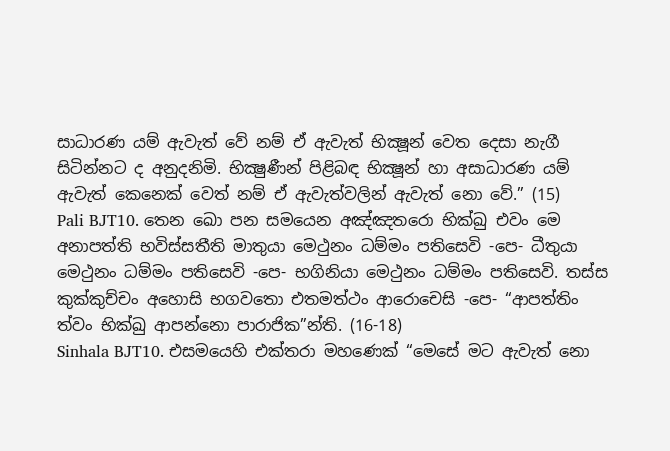සාධාරණ යම් ඇවැත් වේ නම් ඒ ඇවැත් භික්‍ෂූන් වෙත දෙසා නැගී සිටින්නට ද අනුදනිමි. භික්‍ෂුණීන් පිළිබඳ භික්‍ෂූන් හා අසාධාරණ යම් ඇවැත් කෙනෙක් වෙත් නම් ඒ ඇවැත්වලින් ඇවැත් නො වේ.” (15)
Pali BJT10. තෙන ඛො පන සමයෙන අඤ්ඤතරො භික්ඛු එවං මෙ අනාපත්ති භවිස්සතීති මාතුයා මෙථුනං ධම්මං පතිසෙවි -පෙ- ධීතුයා මෙථුනං ධම්මං පතිසෙවි -පෙ- භගිනියා මෙථුනං ධම්මං පතිසෙවි. තස්ස කුක්කුච්චං අහොසි භගවතො එතමත්ථං ආරොචෙසි -පෙ- “ආපත්තිං ත්වං භික්ඛු ආපන්නො පාරාජික”න්ති. (16-18)
Sinhala BJT10. එසමයෙහි එක්තරා මහණෙක් “මෙසේ මට ඇවැත් නො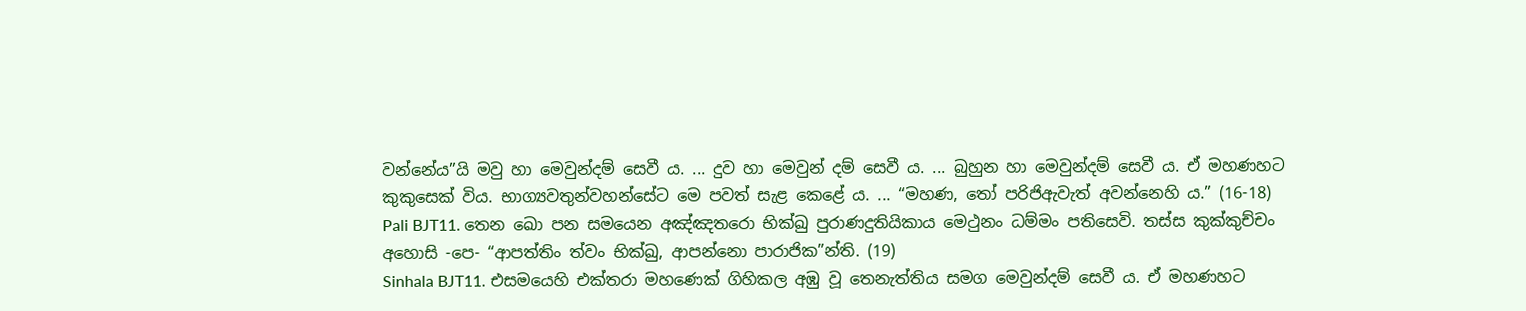වන්නේය”යි මවු හා මෙවුන්දම් සෙවී ය. ... දුව හා මෙවුන් දම් සෙවී ය. ... බුහුන හා මෙවුන්දම් සෙවී ය. ඒ මහණහට කුකුසෙක් විය. භාග්‍යවතුන්වහන්සේට මෙ පවත් සැළ කෙළේ ය. ... “මහණ, තෝ පරිජිඇවැත් අවන්නෙහි ය.” (16-18)
Pali BJT11. තෙන ඛො පන සමයෙන අඤ්ඤතරො භික්ඛු පුරාණදුතියිකාය මෙථුනං ධම්මං පතිසෙවි. තස්ස කුක්කුච්චං අහොසි -පෙ- “ආපත්තිං ත්වං භික්ඛු, ආපන්නො පාරාජික”න්ති. (19)
Sinhala BJT11. එසමයෙහි එක්තරා මහණෙක් ගිහිකල අඹු වූ තෙනැත්තිය සමග මෙවුන්දම් සෙවී ය. ඒ මහණහට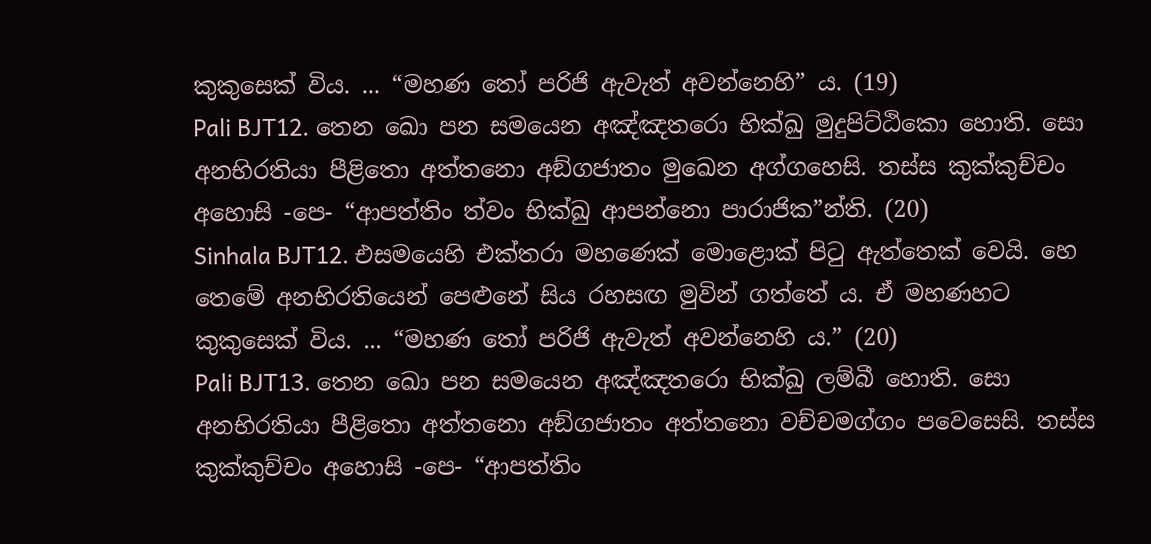කුකුසෙක් විය. ... “මහණ තෝ පරිජි ඇවැත් අවන්නෙහි” ය. (19)
Pali BJT12. තෙන ඛො පන සමයෙන අඤ්ඤතරො භික්ඛු මුදුපිට්ඨිකො හොති. සො අනභිරතියා පීළිතො අත්තනො අඞ්ගජාතං මුඛෙන අග්ගහෙසි. තස්ස කුක්කුච්චං අහොසි -පෙ- “ආපත්තිං ත්වං භික්ඛු ආපන්නො පාරාජික”න්ති. (20)
Sinhala BJT12. එසමයෙහි එක්තරා මහණෙක් මොළොක් පිටු ඇත්තෙක් වෙයි. හෙ තෙමේ අනභිරතියෙන් පෙළුනේ සිය රහසඟ මුවින් ගත්තේ ය. ඒ මහණහට කුකුසෙක් විය. ... “මහණ තෝ පරිජි ඇවැත් අවන්නෙහි ය.” (20)
Pali BJT13. තෙන ඛො පන සමයෙන අඤ්ඤතරො භික්ඛු ලම්බී හොති. සො අනභිරතියා පීළිතො අත්තනො අඞ්ගජාතං අත්තනො වච්චමග්ගං පවෙසෙසි. තස්ස කුක්කුච්චං අහොසි -පෙ- “ආපත්තිං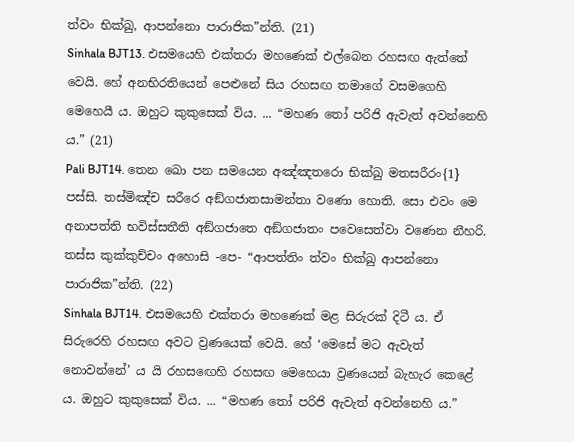ත්වං භික්ඛු, ආපන්නො පාරාජික”න්ති. (21)
Sinhala BJT13. එසමයෙහි එක්තරා මහණෙක් එල්බෙන රහසඟ ඇත්තේ වෙයි. හේ අනභිරතියෙන් පෙළුනේ සිය රහසඟ තමාගේ වසමගෙහි මෙහෙයී ය. ඔහුට කුකුසෙක් විය. ... “මහණ තෝ පරිජි ඇවැත් අවන්නෙහි ය.” (21)
Pali BJT14. තෙන ඛො පන සමයෙන අඤ්ඤතරො භික්ඛු මතසරීරං{1} පස්සි. තස්මිඤ්ච සරීරෙ අඞ්ගජාතසාමන්තා වණො හොති. සො එවං මෙ අනාපත්ති භවිස්සතීති අඞ්ගජාතෙ අඞ්ගජාතං පවෙසෙත්වා වණෙන නීහරි. තස්ස කුක්කුච්චං අහොසි -පෙ- “ආපත්තිං ත්වං භික්ඛු ආපන්නො පාරාජික”න්ති. (22)
Sinhala BJT14. එසමයෙහි එක්තරා මහණෙක් මළ සිරුරක් දිටී ය. ඒ සිරුරෙහි රහසඟ අවට ව්‍රණයෙක් වෙයි. හේ ‘මෙසේ මට ඇවැත් නොවන්නේ’ ය යි රහසඟෙහි රහසඟ මෙහෙයා ව්‍රණයෙන් බැහැර කෙළේ ය. ඔහුට කුකුසෙක් විය. ... “මහණ තෝ පරිජි ඇවැත් අවන්නෙහි ය.”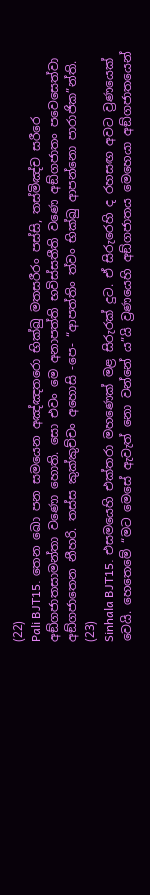(22)
Pali BJT15. තෙන ඛො පන සමයෙන අඤ්ඤතරො භික්ඛු මතසරීරං පස්සි, තස්මිඤ්ච සරීරෙ අඞ්ගජාතසාමන්තා වණො හොති. සො එවං මෙ අනාපත්ති භවිස්සතීති වණෙ අඞ්ගජාතං පවෙසෙත්වා අඞ්ගජාතෙන නීහරි. තස්ස කුක්කුච්චං අහොසි -පෙ- “ආපත්තිං ත්වං භික්ඛු ආපන්නො පාරාජික”න්ති. (23)
Sinhala BJT15. එසමයෙහි එක්තරා මහණෙක් මළ සිරුරක් දුට. ඒ සිරුරෙහි ද රහසඟ අවට ව්‍රණයෙක් වෙයි. හෙතෙමේ “මට මෙසේ ඇවැත් නො වන්නේ ය”යි ව්‍රණයෙහි අඞ්ගජාතය මෙහෙයා අඞ්ගජාතයෙන්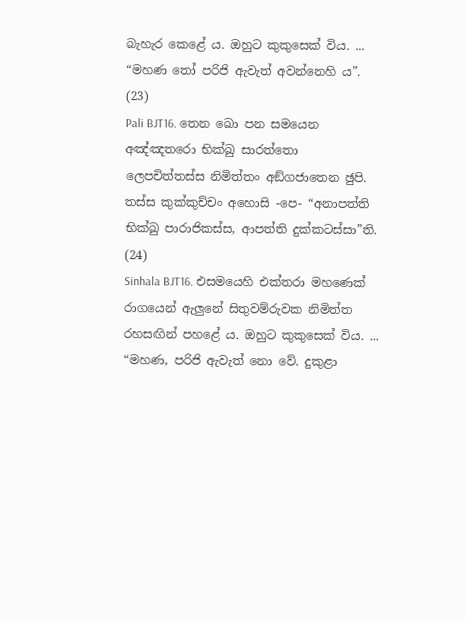බැහැර කෙළේ ය. ඔහුට කුකුසෙක් විය. ... “මහණ තෝ පරිජි ඇවැත් අවන්නෙහි ය”. (23)
Pali BJT16. තෙන ඛො පන සමයෙන අඤ්ඤතරො භික්ඛු සාරත්තො ලෙපචිත්තස්ස නිමිත්තං අඞ්ගජාතෙන ඡුපි. තස්ස කුක්කුච්චං අහොසි -පෙ- “අනාපත්ති භික්ඛු පාරාජිකස්ස, ආපත්ති දුක්කටස්සා”ති. (24)
Sinhala BJT16. එසමයෙහි එක්තරා මහණෙක් රාගයෙන් ඇලුනේ සිතුවම්රුවක නිමිත්ත රහසඟින් පහළේ ය. ඔහුට කුකුසෙක් විය. ... “මහණ, පරිජි ඇවැත් නො වේ. දුකුළා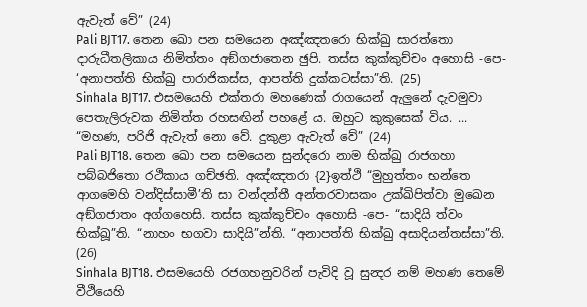ඇවැත් වේ” (24)
Pali BJT17. තෙන ඛො පන සමයෙන අඤ්ඤතරො භික්ඛු සාරත්තො දාරුධීතලිකාය නිමිත්තං අඞ්ගජාතෙන ඡුපි. තස්ස කුක්කුච්චං අහොසි -පෙ- ‘අනාපත්ති භික්ඛු පාරාජිකස්ස, ආපත්ති දුක්කටස්සා”ති. (25)
Sinhala BJT17. එසමයෙහි එක්තරා මහණෙක් රාගයෙන් ඇලුනේ දැවමුවා පෙතැලිරුවක නිමිත්ත රහසඟින් පහළේ ය. ඔහුට කුකුසෙක් විය. ... “මහණ, පරිජි ඇවැත් නො වේ. දුකුළා ඇවැත් වේ” (24)
Pali BJT18. තෙන ඛො පන සමයෙන සුන්දරො නාම භික්ඛු රාජගහා පබ්බජිතො රථිකාය ගච්ඡති. අඤ්ඤතරා {2}ඉත්ථි “මුහුත්තං භන්තෙ ආගමෙහි වන්දිස්සාමී’ති සා වන්දන්තී අන්තරවාසකං උක්ඛිපිත්වා මුඛෙන අඞ්ගජාතං අග්ගහෙසි. තස්ස කුක්කුච්චං අහොසි -පෙ- “සාදියි ත්වං භික්ඛූ”ති. “නාහං භගවා සාදියි”න්ති. “අනාපත්ති භික්ඛු අසාදියන්තස්සා”ති. (26)
Sinhala BJT18. එසමයෙහි රජගහනුවරින් පැවිදි වූ සුන්‍දර නම් මහණ තෙමේ වීථියෙහි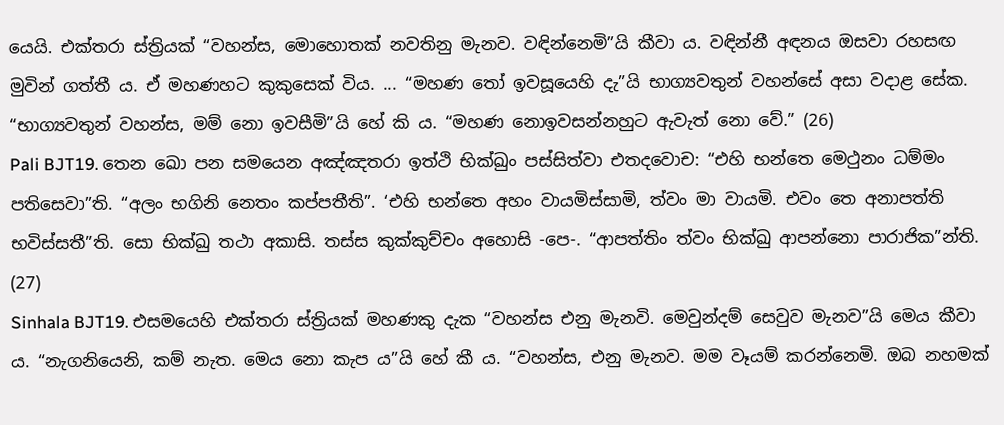යෙයි. එක්තරා ස්ත්‍රියක් “වහන්ස, මොහොතක් නවතිනු මැනව. වඳින්නෙමි”යි කීවා ය. වඳින්නී අඳනය ඔසවා රහසඟ මුවින් ගත්තී ය. ඒ මහණහට කුකුසෙක් විය. ... “මහණ තෝ ඉවසූයෙහි දැ”යි භාග්‍යවතුන් වහන්සේ අසා වදාළ සේක. “භාග්‍යවතුන් වහන්ස, මම් නො ඉවසීමි”යි හේ කි ය. “මහණ නොඉවසන්නහුට ඇවැත් නො වේ.” (26)
Pali BJT19. තෙන ඛො පන සමයෙන අඤ්ඤතරා ඉත්ථි භික්ඛුං පස්සිත්වා එතදවොච: “එහි භන්තෙ මෙථුනං ධම්මං පතිසෙවා”ති. “අලං භගිනි නෙතං කප්පතීති”. ‘එහි භන්තෙ අහං වායමිස්සාමි, ත්වං මා වායමි. එවං තෙ අනාපත්ති භවිස්සතී”ති. සො භික්ඛු තථා අකාසි. තස්ස කුක්කුච්චං අහොසි -පෙ-. “ආපත්තිං ත්වං භික්ඛු ආපන්නො පාරාජික”න්ති. (27)
Sinhala BJT19. එසමයෙහි එක්තරා ස්ත්‍රියක් මහණකු දැක “වහන්ස එනු මැනවි. මෙවුන්දම් සෙවුව මැනව”යි මෙය කීවා ය. “නැගනියෙනි, කම් නැත. මෙය නො කැප ය”යි හේ කී ය. “වහන්ස, එනු මැනව. මම වෑයම් කරන්නෙමි. ඔබ නහමක්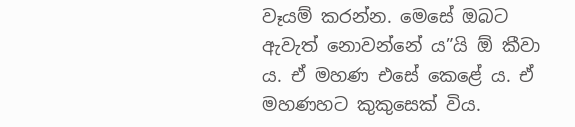වෑයම් කරන්න. මෙසේ ඔබට ඇවැත් නොවන්නේ ය”යි ඕ කීවා ය. ඒ මහණ එසේ කෙළේ ය. ඒ මහණහට කුකුසෙක් විය.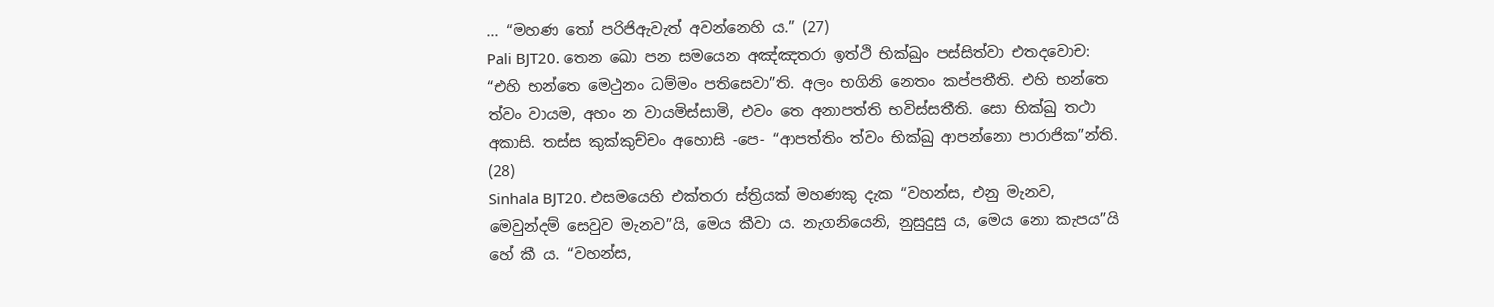... “මහණ තෝ පරිජිඇවැත් අවන්නෙහි ය.” (27)
Pali BJT20. තෙන ඛො පන සමයෙන අඤ්ඤතරා ඉත්ථි භික්ඛුං පස්සිත්වා එතදවොච: “එහි භන්තෙ මෙථුනං ධම්මං පතිසෙවා”ති. අලං භගිනි නෙතං කප්පතීති. එහි භන්තෙ ත්වං වායම, අහං න වායමිස්සාමි, එවං තෙ අනාපත්ති භවිස්සතීති. සො භික්ඛු තථා අකාසි. තස්ස කුක්කුච්චං අහොසි -පෙ- “ආපත්තිං ත්වං භික්ඛු ආපන්නො පාරාජික”න්ති. (28)
Sinhala BJT20. එසමයෙහි එක්තරා ස්ත්‍රියක් මහණකු දැක “වහන්ස, එනු මැනව, මෙවුන්දම් සෙවුව මැනව”යි, මෙය කීවා ය. නැගනියෙනි, නුසුදුසු ය, මෙය නො කැපය”යි හේ කී ය. “වහන්ස,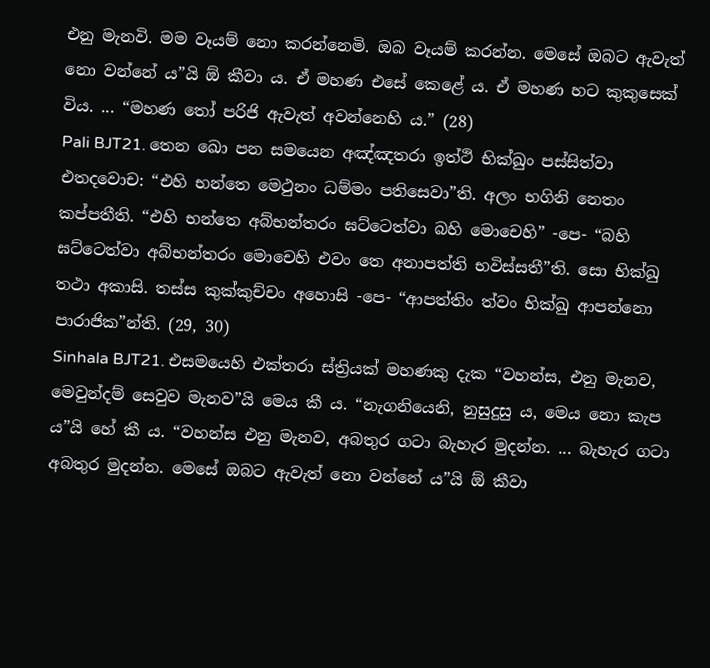එනු මැනවි. මම වෑයම් නො කරන්නෙමි. ඔබ වෑයම් කරන්න. මෙසේ ඔබට ඇවැත් නො වන්නේ ය”යි ඕ කීවා ය. ඒ මහණ එසේ කෙළේ ය. ඒ මහණ හට කුකුසෙක් විය. ... “මහණ තෝ පරිජි ඇවැත් අවන්නෙහි ය.” (28)
Pali BJT21. තෙන ඛො පන සමයෙන අඤ්ඤතරා ඉත්ථි භික්ඛුං පස්සිත්වා එතදවොච: “එහි භන්තෙ මෙථුනං ධම්මං පතිසෙවා”ති. අලං භගිනි නෙතං කප්පතීති. “එහි භන්තෙ අබ්භන්තරං ඝට්ටෙත්වා බහි මොචෙහි” -පෙ- “බහි ඝට්ටෙත්වා අබ්භන්තරං මොචෙහි එවං තෙ අනාපත්ති භවිස්සතී”ති. සො භික්ඛු තථා අකාසි. තස්ස කුක්කුච්චං අහොසි -පෙ- “ආපත්තිං ත්වං භික්ඛු ආපන්නො පාරාජික”න්ති. (29, 30)
Sinhala BJT21. එසමයෙහි එක්තරා ස්ත්‍රියක් මහණකු දැක “වහන්ස, එනු මැනව, මෙවුන්දම් සෙවුව මැනව”යි මෙය කී ය. “නැගනියෙනි, නුසුදුසු ය, මෙය නො කැප ය”යි හේ කී ය. “වහන්ස එනු මැනව, අබතුර ගටා බැහැර මුදන්න. ... බැහැර ගටා අබතුර මුදන්න. මෙසේ ඔබට ඇවැත් නො වන්නේ ය”යි ඕ කීවා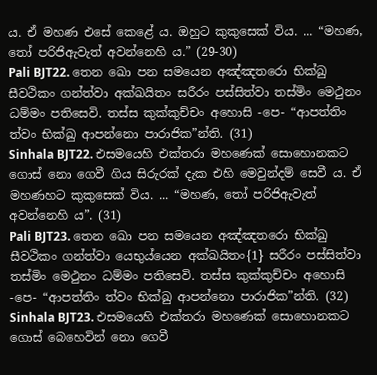ය. ඒ මහණ එසේ කෙළේ ය. ඔහුට කුකුසෙක් විය. ... “මහණ, තෝ පරිජිඇවැත් අවන්නෙහි ය.” (29-30)
Pali BJT22. තෙන ඛො පන සමයෙන අඤ්ඤතරො භික්ඛු සීවථිකං ගන්ත්වා අක්ඛයිතං සරීරං පස්සිත්වා තස්මිං මෙථුනං ධම්මං පතිසෙවි. තස්ස කුක්කුච්චං අහොසි -පෙ- “ආපත්තිං ත්වං භික්ඛු ආපන්නො පාරාජික”න්ති. (31)
Sinhala BJT22. එසමයෙහි එක්තරා මහණෙක් සොහොනකට ගොස් නො ගෙවී ගිය සිරුරක් දැක එහි මෙවුන්දම් සෙවී ය. ඒ මහණහට කුකුසෙක් විය. ... “මහණ, තෝ පරිජිඇවැත් අවන්නෙහි ය”. (31)
Pali BJT23. තෙන ඛො පන සමයෙන අඤ්ඤතරො භික්ඛු සීවථිකං ගන්ත්වා යෙභුය්යෙන අක්ඛයිතං{1} සරීරං පස්සිත්වා තස්මිං මෙථුනං ධම්මං පතිසෙවි. තස්ස කුක්කුච්චං අහොසි -පෙ- “ආපත්තිං ත්වං භික්ඛු ආපන්නො පාරාජික”න්ති. (32)
Sinhala BJT23. එසමයෙහි එක්තරා මහණෙක් සොහොනකට ගොස් බෙහෙවින් නො ගෙවී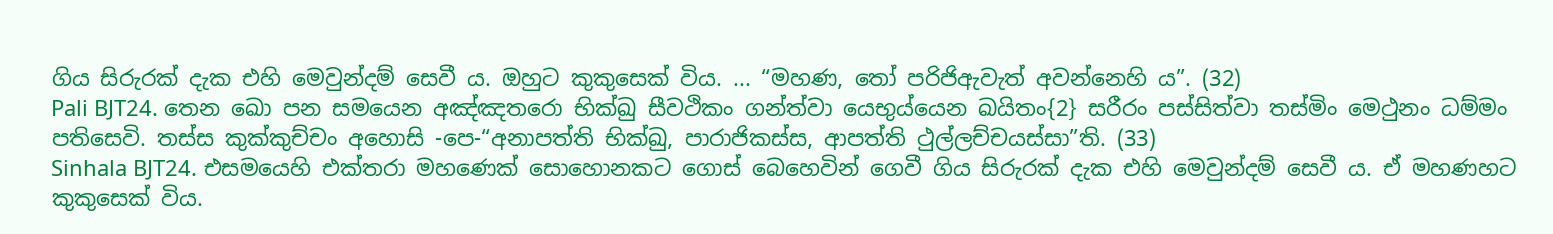ගිය සිරුරක් දැක එහි මෙවුන්දම් සෙවී ය. ඔහුට කුකුසෙක් විය. ... “මහණ, තෝ පරිජිඇවැත් අවන්නෙහි ය”. (32)
Pali BJT24. තෙන ඛො පන සමයෙන අඤ්ඤතරො භික්ඛු සීවථිකං ගන්ත්වා යෙභුය්යෙන ඛයිතං{2} සරීරං පස්සිත්වා තස්මිං මෙථුනං ධම්මං පතිසෙවි. තස්ස කුක්කුච්චං අහොසි -පෙ-“අනාපත්ති භික්ඛු, පාරාජිකස්ස, ආපත්ති ථුල්ලච්චයස්සා”ති. (33)
Sinhala BJT24. එසමයෙහි එක්තරා මහණෙක් සොහොනකට ගොස් බෙහෙවින් ගෙවී ගිය සිරුරක් දැක එහි මෙවුන්දම් සෙවී ය. ඒ මහණහට කුකුසෙක් විය.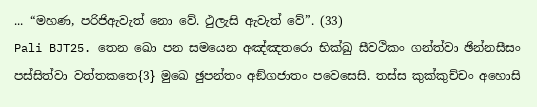... “මහණ, පරිජිඇවැත් නො වේ. ථුලැසි ඇවැත් වේ”. (33)
Pali BJT25. තෙන ඛො පන සමයෙන අඤ්ඤතරො භික්ඛු සීවථිකං ගන්ත්වා ඡින්නසීසං පස්සිත්වා වත්තකතෙ{3} මුඛෙ ඡුපන්තං අඞ්ගජාතං පවෙසෙසි. තස්ස කුක්කුච්චං අහොසි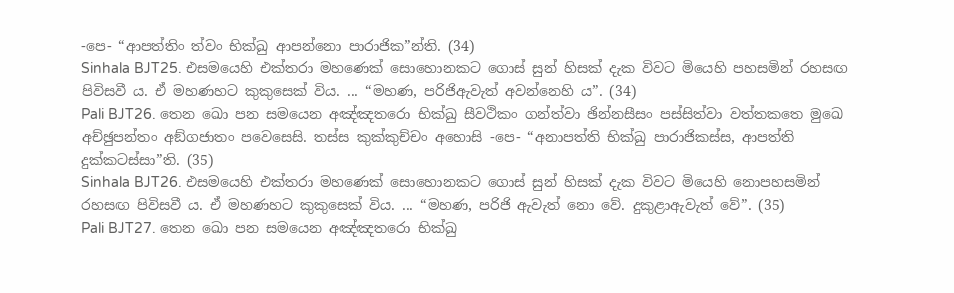-පෙ- “ආපත්තිං ත්වං භික්ඛු ආපන්නො පාරාජික”න්ති. (34)
Sinhala BJT25. එසමයෙහි එක්තරා මහණෙක් සොහොනකට ගොස් සුන් හිසක් දැක විවට මියෙහි පහසමින් රහසඟ පිවිසවී ය. ඒ මහණහට කුකුසෙක් විය. ... “මහණ, පරිජිඇවැත් අවන්නෙහි ය”. (34)
Pali BJT26. තෙන ඛො පන සමයෙන අඤ්ඤතරො භික්ඛු සීවථිකං ගන්ත්වා ඡින්නසීසං පස්සිත්වා වත්තකතෙ මුඛෙ අච්ඡුපන්තං අඞ්ගජාතං පවෙසෙසි. තස්ස කුක්කුච්චං අහොසි -පෙ- “අනාපත්ති භික්ඛු පාරාජිකස්ස, ආපත්ති දුක්කටස්සා”ති. (35)
Sinhala BJT26. එසමයෙහි එක්තරා මහණෙක් සොහොනකට ගොස් සුන් හිසක් දැක විවට මියෙහි නොපහසමින් රහසඟ පිවිසවී ය. ඒ මහණහට කුකුසෙක් විය. ... “මහණ, පරිජි ඇවැත් නො වේ. දුකුළාඇවැත් වේ”. (35)
Pali BJT27. තෙන ඛො පන සමයෙන අඤ්ඤතරො භික්ඛු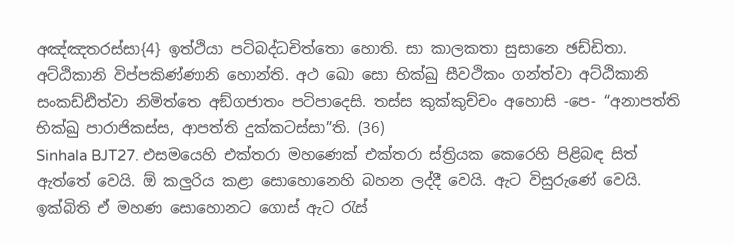අඤ්ඤතරස්සා{4} ඉත්ථියා පටිබද්ධචිත්තො හොති. සා කාලකතා සුසානෙ ඡඩ්ඩිතා. අට්ඨිකානි විප්පකිණ්ණානි හොන්ති. අථ ඛො සො භික්ඛු සීවථිකං ගන්ත්වා අට්ඨිකානි සංකඩ්ඪිත්වා නිමිත්තෙ අඞ්ගජාතං පටිපාදෙසි. තස්ස කුක්කුච්චං අහොසි -පෙ- “අනාපත්ති භික්ඛු පාරාජිකස්ස, ආපත්ති දුක්කටස්සා”ති. (36)
Sinhala BJT27. එසමයෙහි එක්තරා මහණෙක් එක්තරා ස්ත්‍රියක කෙරෙහි පිළිබඳ සිත් ඇත්තේ වෙයි. ඕ කලුරිය කළා සොහොනෙහි බහන ලද්දී වෙයි. ඇට විසුරුණේ වෙයි. ඉක්බිති ඒ මහණ සොහොනට ගොස් ඇට රැස්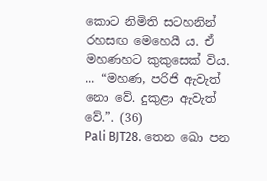කොට නිමිති සටහනින් රහසඟ මෙහෙයී ය. ඒ මහණහට කුකුසෙක් විය. ... “මහණ, පරිජි ඇවැත් නො වේ. දුකුළා ඇවැත් වේ.”. (36)
Pali BJT28. තෙන ඛො පන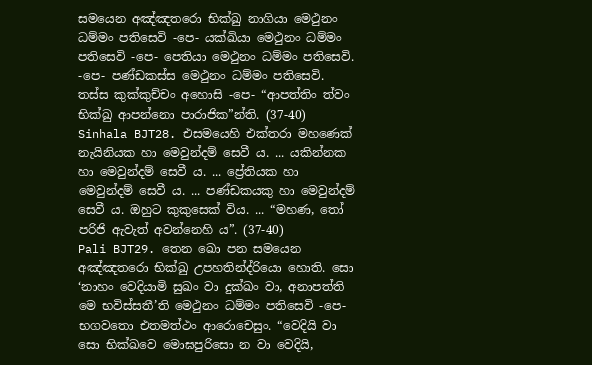සමයෙන අඤ්ඤතරො භික්ඛු නාගියා මෙථුනං ධම්මං පතිසෙවි -පෙ- යක්ඛියා මෙථුනං ධම්මං පතිසෙවි -පෙ- පෙතියා මෙථුනං ධම්මං පතිසෙවි. -පෙ- පණ්ඩකස්ස මෙථුනං ධම්මං පතිසෙවි. තස්ස කුක්කුච්චං අහොසි -පෙ- “ආපත්තිං ත්වං භික්ඛු ආපන්නො පාරාජික”න්ති. (37-40)
Sinhala BJT28. එසමයෙහි එක්තරා මහණෙක් නැයිනියක හා මෙවුන්දම් සෙවී ය. ... යකින්නක හා මෙවුන්දම් සෙවී ය. ... ප්‍රේතියක හා මෙවුන්දම් සෙවී ය. ... පණ්ඩකයකු හා මෙවුන්දම් සෙවී ය. ඔහුට කුකුසෙක් විය. ... “මහණ, තෝ පරිජි ඇවැත් අවන්නෙහි ය”. (37-40)
Pali BJT29. තෙන ඛො පන සමයෙන අඤ්ඤතරො භික්ඛු උපහතින්ද්රියො හොති. සො ‘නාහං වෙදියාමි සුඛං වා දුක්ඛං වා, අනාපත්ති මෙ භවිස්සතී’ති මෙථුනං ධම්මං පතිසෙවි -පෙ- භගවතො එතමත්ථං ආරොචෙසුං. “වෙදියි වා සො භික්ඛවෙ මොඝපුරිසො න වා වෙදියි,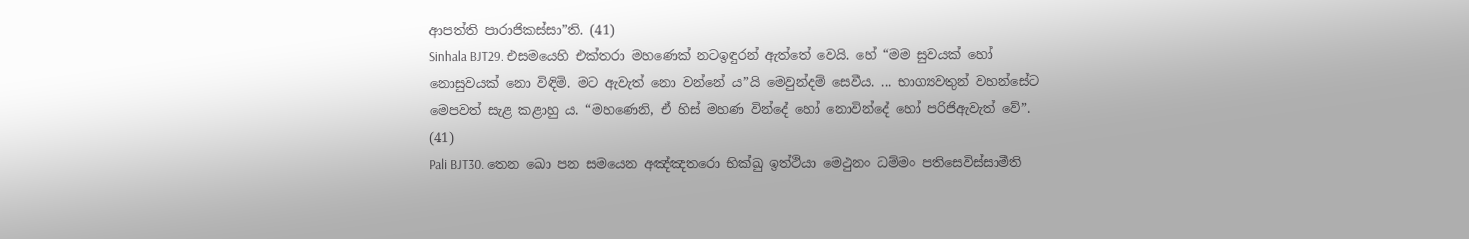ආපත්ති පාරාජිකස්සා”ති. (41)
Sinhala BJT29. එසමයෙහි එක්තරා මහණෙක් නටඉඳුරන් ඇත්තේ වෙයි. හේ “මම සුවයක් හෝ නොසුවයක් නො විඳිමි. මට ඇවැත් නො වන්නේ ය”යි මෙවුන්දම් සෙවීය. ... භාග්‍යවතුන් වහන්සේට මෙපවත් සැළ කළාහු ය. “මහණෙනි, ඒ හිස් මහණ වින්දේ හෝ නොවින්දේ හෝ පරිජිඇවැත් වේ”. (41)
Pali BJT30. තෙන ඛො පන සමයෙන අඤ්ඤතරො භික්ඛු ඉත්ථියා මෙථුනං ධම්මං පතිසෙවිස්සාමීති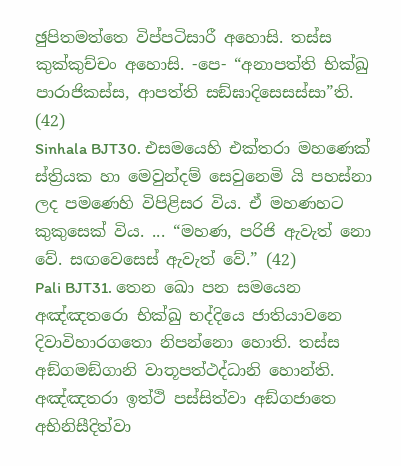ඡුපිතමත්තෙ විප්පටිසාරී අහොසි. තස්ස කුක්කුච්චං අහොසි. -පෙ- “අනාපත්ති භික්ඛු පාරාජිකස්ස, ආපත්ති සඞ්ඝාදිසෙසස්සා”ති. (42)
Sinhala BJT30. එසමයෙහි එක්තරා මහණෙක් ස්ත්‍රියක හා මෙවුන්දම් සෙවුනෙමි යි පහස්නා ලද පමණෙහි විපිළිසර විය. ඒ මහණහට කුකුසෙක් විය. ... “මහණ, පරිජි ඇවැත් නො වේ. සඟවෙසෙස් ඇවැත් වේ.” (42)
Pali BJT31. තෙන ඛො පන සමයෙන අඤ්ඤතරො භික්ඛු භද්දියෙ ජාතියාවනෙ දිවාවිහාරගතො නිපන්නො හොති. තස්ස අඞ්ගමඞ්ගානි වාතූපත්ථද්ධානි හොන්ති. අඤ්ඤතරා ඉත්ථි පස්සිත්වා අඞ්ගජාතෙ අභිනිසීදිත්වා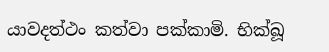යාවදත්ථං කත්වා පක්කාමි. භික්ඛූ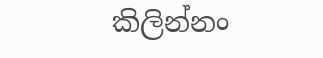කිලින්නං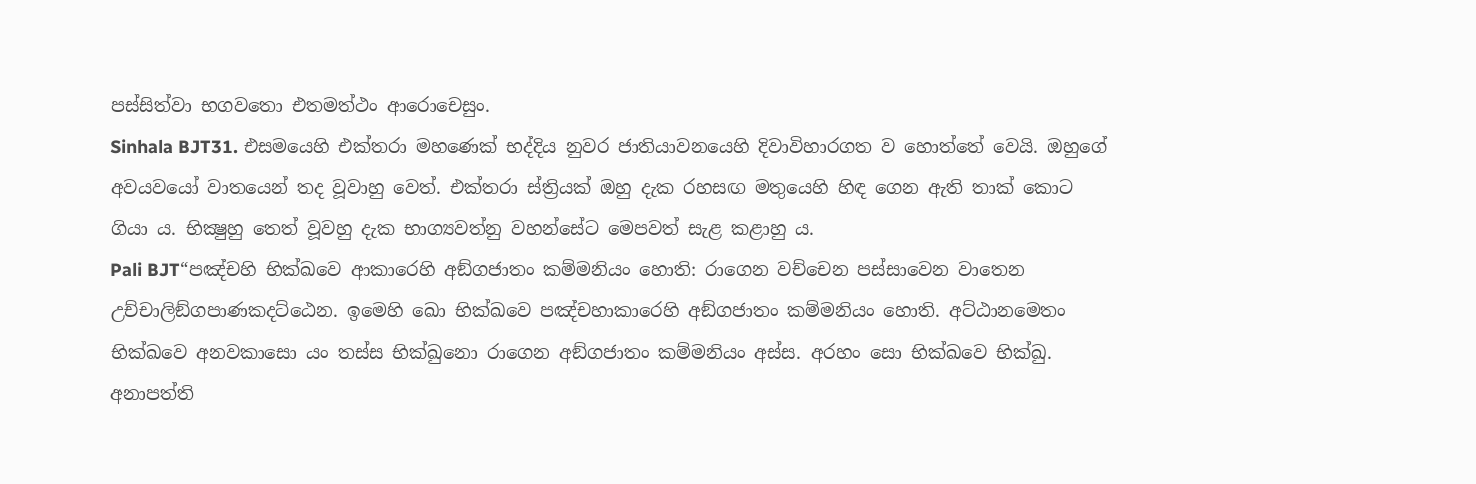පස්සිත්වා භගවතො එතමත්ථං ආරොචෙසුං.
Sinhala BJT31. එසමයෙහි එක්තරා මහණෙක් භද්දිය නුවර ජාතියාවනයෙහි දිවාවිහාරගත ව හොත්තේ වෙයි. ඔහුගේ අවයවයෝ වාතයෙන් තද වූවාහු වෙත්. එක්තරා ස්ත්‍රියක් ඔහු දැක රහසඟ මතුයෙහි හිඳ ගෙන ඇති තාක් කොට ගියා ය. භික්‍ෂුහු තෙත් වූවහු දැක භාග්‍යවත්නු වහන්සේට මෙපවත් සැළ කළාහු ය.
Pali BJT“පඤ්චහි භික්ඛවෙ ආකාරෙහි අඞ්ගජාතං කම්මනියං හොති: රාගෙන වච්චෙන පස්සාවෙන වාතෙන උච්චාලිඞ්ගපාණකදට්ඨෙන. ඉමෙහි ඛො භික්ඛවෙ පඤ්චහාකාරෙහි අඞ්ගජාතං කම්මනියං හොති. අට්ඨානමෙතං භික්ඛවෙ අනවකාසො යං තස්ස භික්ඛුනො රාගෙන අඞ්ගජාතං කම්මනියං අස්ස. අරහං සො භික්ඛවෙ භික්ඛු. අනාපත්ති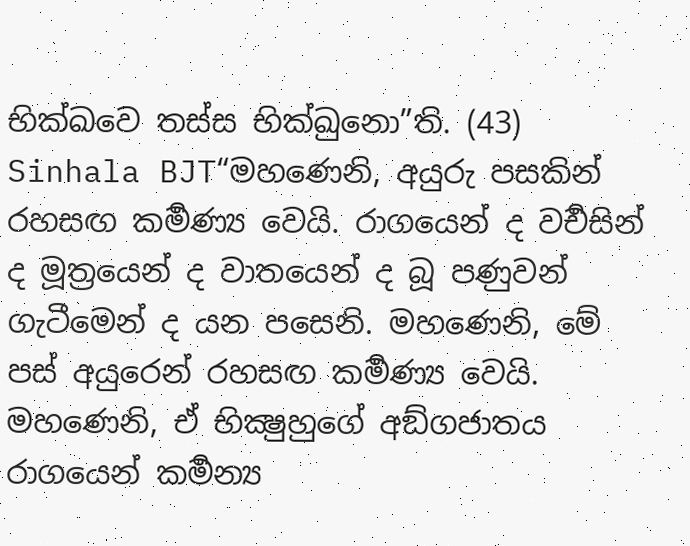භික්ඛවෙ තස්ස භික්ඛුනො”ති. (43)
Sinhala BJT“මහණෙනි, අයුරු පසකින් රහසඟ කර්‍මණ්‍ය වෙයි. රාගයෙන් ද වර්‍චසින් ද මූත්‍රයෙන් ද වාතයෙන් ද බූ පණුවන් ගැටීමෙන් ද යන පසෙනි. මහණෙනි, මේ පස් අයුරෙන් රහසඟ කර්‍මණ්‍ය වෙයි. මහණෙනි, ඒ භික්‍ෂුහුගේ අඞ්ගජාතය රාගයෙන් කර්‍මන්‍ය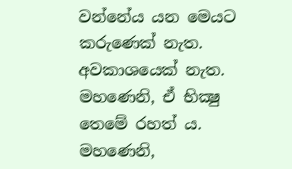වන්නේය යන මෙයට කරුණෙක් නැත. අවකාශයෙක් නැත. මහණෙනි, ඒ භික්‍ෂු තෙමේ රහත් ය. මහණෙනි,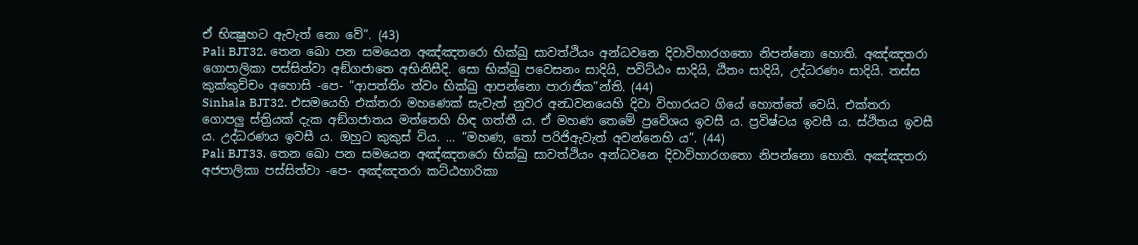ඒ භික්‍ෂුහට ඇවැත් නො වේ”. (43)
Pali BJT32. තෙන ඛො පන සමයෙන අඤ්ඤතරො භික්ඛු සාවත්ථියං අන්ධවනෙ දිවාවිහාරගතො නිපන්නො හොති. අඤ්ඤතරා ගොපාලිකා පස්සිත්වා අඞ්ගජාතෙ අභිනිසීදි. සො භික්ඛු පවෙසනං සාදියි, පවිට්ඨං සාදියි, ඨිතං සාදියි, උද්ධරණං සාදියි. තස්ස කුක්කුච්චං අහොසි -පෙ- “ආපත්තිං ත්වං භික්ඛු ආපන්නො පාරාජික”න්ති. (44)
Sinhala BJT32. එසමයෙහි එක්තරා මහණෙක් සැවැත් නුවර අන්‍ධවනයෙහි දිවා විහාරයට ගියේ හොත්තේ වෙයි. එක්තරා ගොපලු ස්ත්‍රියක් දැක අඞ්ගජාතය මත්තෙහි හිඳ ගත්තී ය. ඒ මහණ තෙමේ ප්‍රවේශය ඉවසී ය. ප්‍රවිෂ්ටය ඉවසී ය. ස්ථිතය ඉවසී ය. උද්ධරණය ඉවසී ය. ඔහුට කුකුස් විය. ... “මහණ, තෝ පරිජිඇවැත් අවන්නෙහි ය”. (44)
Pali BJT33. තෙන ඛො පන සමයෙන අඤ්ඤතරො භික්ඛු සාවත්ථියං අන්ධවනෙ දිවාවිහාරගතො නිපන්නො හොති. අඤ්ඤතරා අජපාලිකා පස්සිත්වා -පෙ- අඤ්ඤතරා කට්ඨහාරිකා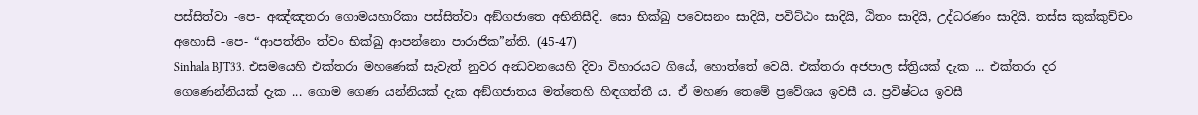පස්සිත්වා -පෙ- අඤ්ඤතරා ගොමයහාරිකා පස්සිත්වා අඞ්ගජාතෙ අභිනිසීදි. සො භික්ඛු පවෙසනං සාදියි, පවිට්ඨං සාදියි, ඨිතං සාදියි, උද්ධරණං සාදියි. තස්ස කුක්කුච්චං අහොසි -පෙ- “ආපත්තිං ත්වං භික්ඛු ආපන්නො පාරාජික”න්ති. (45-47)
Sinhala BJT33. එසමයෙහි එක්තරා මහණෙක් සැවැත් නුවර අන්‍ධවනයෙහි දිවා විහාරයට ගියේ, හොත්තේ වෙයි. එක්තරා අජපාල ස්ත්‍රියක් දැක ... එක්තරා දර ගෙණෙන්නියක් දැක ... ගොම ගෙණ යන්නියක් දැක අඞ්ගජාතය මත්තෙහි හිඳගත්තී ය. ඒ මහණ තෙමේ ප්‍රවේශය ඉවසී ය. ප්‍රවිෂ්ටය ඉවසී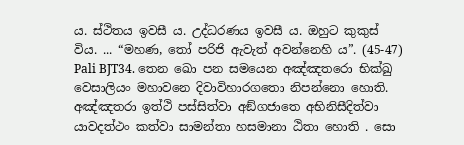ය. ස්ථිතය ඉවසී ය. උද්ධරණය ඉවසී ය. ඔහුට කුකුස් විය. ... “මහණ, තෝ පරිජි ඇවැත් අවන්නෙහි ය”. (45-47)
Pali BJT34. තෙන ඛො පන සමයෙන අඤ්ඤතරො භික්ඛු වෙසාලියං මහාවනෙ දිවාවිහාරගතො නිපන්නො හොති. අඤ්ඤතරා ඉත්ථි පස්සිත්වා අඞ්ගජාතෙ අභිනිසීදිත්වා යාවදත්ථං කත්වා සාමන්තා හසමානා ඨිතා හොති . සො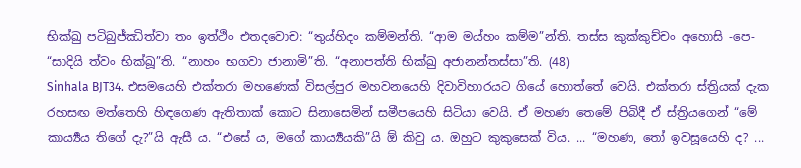භික්ඛු පටිබුජ්ඣිත්වා තං ඉත්ථිං එතදවොච: “තුය්හිදං කම්මන්ති. “ආම මය්හං කම්ම”න්ති. තස්ස කුක්කුච්චං අහොසි -පෙ- “සාදියි ත්වං භික්ඛූ”ති. “නාහං භගවා ජානාමි”ති. “අනාපත්ති භික්ඛු අජානන්තස්සා”ති. (48)
Sinhala BJT34. එසමයෙහි එක්තරා මහණෙක් විසල්පුර මහවනයෙහි දිවාවිහාරයට ගියේ හොත්තේ වෙයි. එක්තරා ස්ත්‍රියක් දැක රහසඟ මත්තෙහි හිඳගෙණ ඇතිතාක් කොට සිනාසෙමින් සමීපයෙහි සිටියා වෙයි. ඒ මහණ තෙමේ පිබිදී ඒ ස්ත්‍රියගෙන් “මේ කාර්‍ය්‍යය තිගේ දැ?”යි ඇසී ය. “එසේ ය, මගේ කාර්‍ය්‍යයකි”යි ඕ කිවු ය. ඔහුට කුකුසෙක් විය. ... “මහණ, තෝ ඉවසූයෙහි ද? ...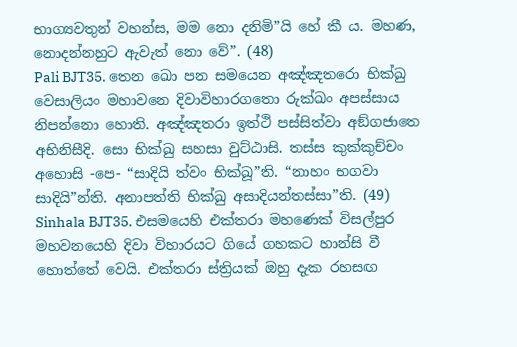භාග්‍යවතුන් වහන්ස, මම නො දනිමි”යි හේ කී ය. මහණ, නොදන්නහුට ඇවැත් නො වේ”. (48)
Pali BJT35. තෙන ඛො පන සමයෙන අඤ්ඤතරො භික්ඛු වෙසාලියං මහාවනෙ දිවාවිහාරගතො රුක්ඛං අපස්සාය නිපන්නො හොති. අඤ්ඤතරා ඉත්ථි පස්සිත්වා අඞ්ගජාතෙ අභිනිසීදි. සො භික්ඛු සහසා වුට්ඨාසි. තස්ස කුක්කුච්චං අහොසි -පෙ- “සාදියි ත්වං භික්ඛූ”ති. “නාහං භගවා සාදියි”න්ති. අනාපත්ති භික්ඛු අසාදියන්තස්සා”ති. (49)
Sinhala BJT35. එසමයෙහි එක්තරා මහණෙක් විසල්පුර මහවනයෙහි දිවා විහාරයට ගියේ ගහකට හාන්සි වී හොත්තේ වෙයි. එක්තරා ස්ත්‍රියක් ඔහු දැක රහසඟ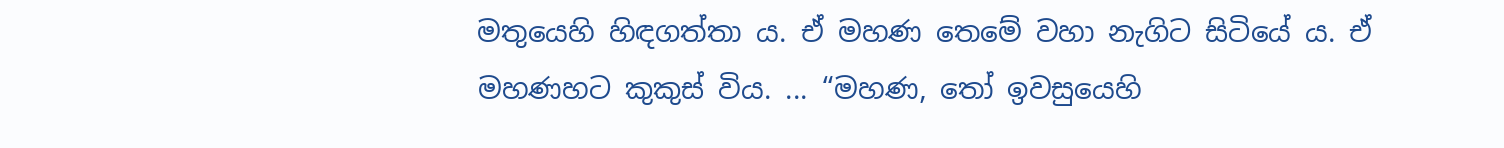මතුයෙහි හිඳගත්තා ය. ඒ මහණ තෙමේ වහා නැගිට සිටියේ ය. ඒ මහණහට කුකුස් විය. ... “මහණ, තෝ ඉවසුයෙහි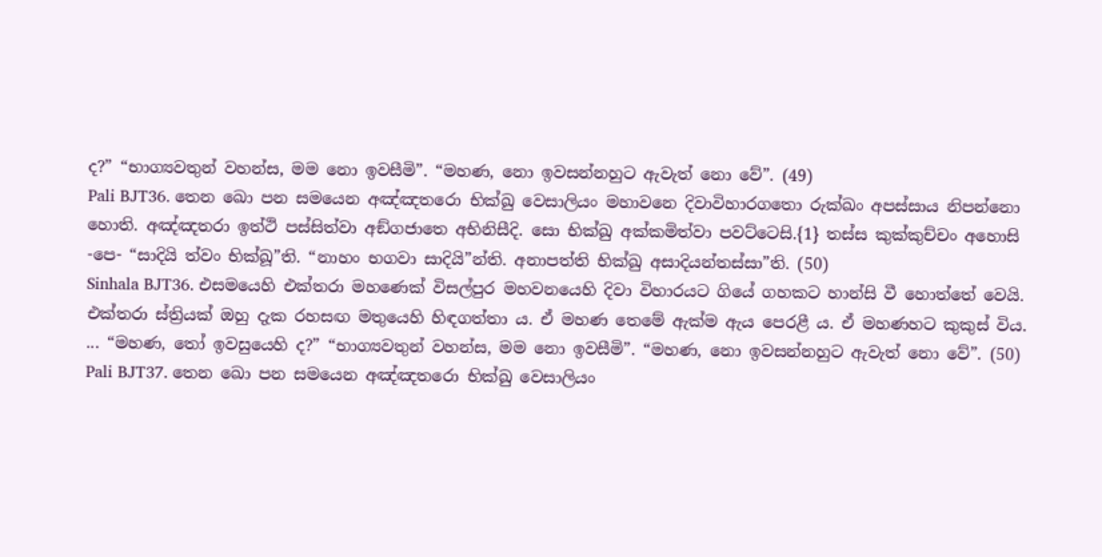ද?” “භාග්‍යවතුන් වහන්ස, මම නො ඉවසීමි”. “මහණ, නො ඉවසන්නහුට ඇවැත් නො වේ”. (49)
Pali BJT36. තෙන ඛො පන සමයෙන අඤ්ඤතරො භික්ඛු වෙසාලියං මහාවනෙ දිවාවිහාරගතො රුක්ඛං අපස්සාය නිපන්නො හොති. අඤ්ඤතරා ඉත්ථි පස්සිත්වා අඞ්ගජාතෙ අභිනිසීදි. සො භික්ඛු අක්කමිත්වා පවට්ටෙසි.{1} තස්ස කුක්කුච්චං අහොසි -පෙ- “සාදියි ත්වං භික්ඛූ”ති. “නාහං භගවා සාදියි”න්ති. අනාපත්ති භික්ඛු අසාදියන්තස්සා”ති. (50)
Sinhala BJT36. එසමයෙහි එක්තරා මහණෙක් විසල්පුර මහවනයෙහි දිවා විහාරයට ගියේ ගහකට හාන්සි වී හොත්තේ වෙයි. එක්තරා ස්ත්‍රියක් ඔහු දැක රහසඟ මතුයෙහි හිඳගත්තා ය. ඒ මහණ තෙමේ ඇක්ම ඇය පෙරළී ය. ඒ මහණහට කුකුස් විය. ... “මහණ, තෝ ඉවසුයෙහි ද?” “භාග්‍යවතුන් වහන්ස, මම නො ඉවසීමි”. “මහණ, නො ඉවසන්නහුට ඇවැත් නො වේ”. (50)
Pali BJT37. තෙන ඛො පන සමයෙන අඤ්ඤතරො භික්ඛු වෙසාලියං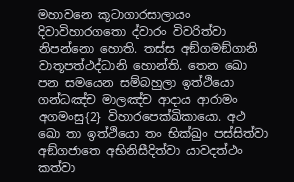මහාවනෙ කූටාගාරසාලායං දිවාවිහාරගතො ද්වාරං විවරිත්වා නිපන්නො හොති. තස්ස අඞ්ගමඞ්ගානි වාතූපත්ථද්ධානි හොන්ති. තෙන ඛො පන සමයෙන සම්බහුලා ඉත්ථියො ගන්ධඤ්ච මාලඤ්ච ආදාය ආරාමං අගමංසු{2} විහාරපෙක්ඛිකායො. අථ ඛො තා ඉත්ථියො තං භික්ඛුං පස්සිත්වා අඞ්ගජාතෙ අභිනිසීදිත්වා යාවදත්ථං කත්වා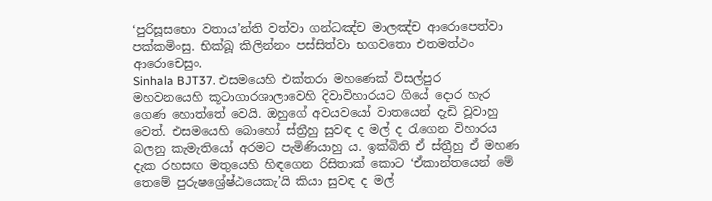‘පුරිසූසභො වතාය’න්ති වත්වා ගන්ධඤ්ච මාලඤ්ච ආරොපෙත්වා පක්කමිංසු. භික්ඛූ කිලින්නං පස්සිත්වා භගවතො එතමත්ථං ආරොචෙසුං.
Sinhala BJT37. එසමයෙහි එක්තරා මහණෙක් විසල්පුර මහවනයෙහි කූටාගාරශාලාවෙහි දිවාවිහාරයට ගියේ දොර හැර ගෙණ හොත්තේ වෙයි. ඔහුගේ අවයවයෝ වාතයෙන් දැඩි වූවාහු වෙත්. එසමයෙහි බොහෝ ස්ත්‍රීහු සුවඳ ද මල් ද රැගෙන විහාරය බලනු කැමැතියෝ අරමට පැමිණියාහු ය. ඉක්බිති ඒ ස්ත්‍රීහු ඒ මහණ දැක රහසඟ මතුයෙහි හිඳගෙන රිසිතාක් කොට ‘ඒකාන්තයෙන් මේ තෙමේ පුරුෂශ්‍රේෂ්ඨයෙකැ’යි කියා සුවඳ ද මල්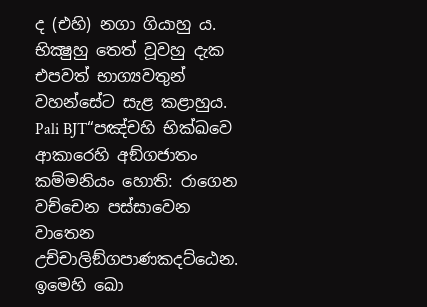ද (එහි) නගා ගියාහු ය. භික්‍ෂුහු තෙත් වූවහු දැක එපවත් භාග්‍යවතුන් වහන්සේට සැළ කළාහුය.
Pali BJT“පඤ්චහි භික්ඛවෙ ආකාරෙහි අඞ්ගජාතං කම්මනියං හොති: රාගෙන වච්චෙන පස්සාවෙන වාතෙන උච්චාලිඞ්ගපාණකදට්ඨෙන. ඉමෙහි ඛො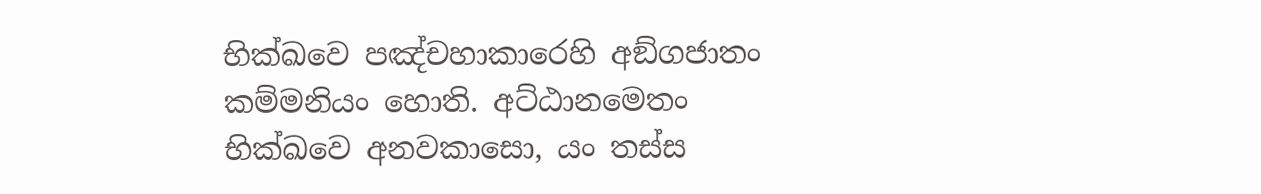භික්ඛවෙ පඤ්චහාකාරෙහි අඞ්ගජාතං කම්මනියං හොති. අට්ඨානමෙතං භික්ඛවෙ අනවකාසො, යං තස්ස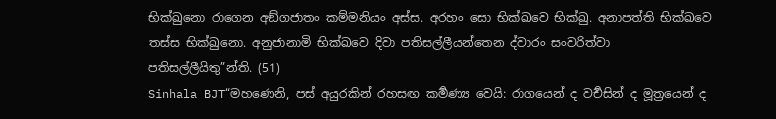භික්ඛුනො රාගෙන අඞ්ගජාතං කම්මනියං අස්ස. අරහං සො භික්ඛවෙ භික්ඛු. අනාපත්ති භික්ඛවෙ තස්ස භික්ඛුනො. අනුජානාමි භික්ඛවෙ දිවා පතිසල්ලීයන්තෙන ද්වාරං සංවරිත්වා පතිසල්ලීයිතු”න්ති. (51)
Sinhala BJT“මහණෙනි, පස් අයුරකින් රහසඟ කර්‍මණ්‍ය වෙයි: රාගයෙන් ද වර්‍චසින් ද මූත්‍රයෙන් ද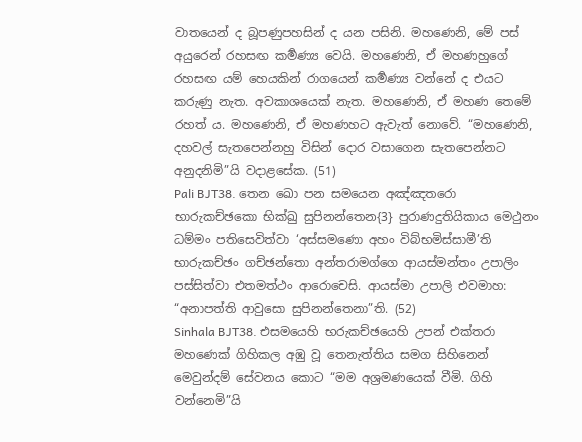වාතයෙන් ද බූපණුපහසින් ද යන පසිනි. මහණෙනි, මේ පස් අයුරෙන් රහසඟ කර්‍මණ්‍ය වෙයි. මහණෙනි, ඒ මහණහුගේ රහසඟ යම් හෙයකින් රාගයෙන් කර්‍මණ්‍ය වන්නේ ද එයට කරුණු නැත. අවකාශයෙක් නැත. මහණෙනි, ඒ මහණ තෙමේ රහත් ය. මහණෙනි, ඒ මහණහට ඇවැත් නොවේ. “මහණෙනි, දහවල් සැතපෙන්නහු විසින් දොර වසාගෙන සැතපෙන්නට අනුදනිමි”යි වදාළසේක. (51)
Pali BJT38. තෙන ඛො පන සමයෙන අඤ්ඤතරො භාරුකච්ඡකො භික්ඛු සුපිනන්තෙන{3} පුරාණදුතියිකාය මෙථුනං ධම්මං පතිසෙවිත්වා ‘අස්සමණො අහං විබ්භමිස්සාමී’ති භාරුකච්ඡං ගච්ඡන්තො අන්තරාමග්ගෙ ආයස්මන්තං උපාලිං පස්සිත්වා එතමත්ථං ආරොචෙසි. ආයස්මා උපාලි එවමාහ: “අනාපත්ති ආවුසො සුපිනන්තෙනා”ති. (52)
Sinhala BJT38. එසමයෙහි භරුකච්ඡයෙහි උපන් එක්තරා මහණෙක් ගිහිකල අඹු වූ තෙනැත්තිය සමග සිහිනෙන් මෙවුන්දම් සේවනය කොට “මම අශ්‍රමණයෙක් වීමි. ගිහි වන්නෙමි”යි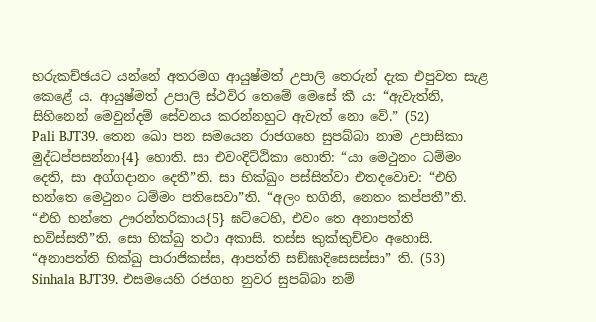භරුකච්ඡයට යන්නේ අතරමග ආයුෂ්මත් උපාලි තෙරුන් දැක එපුවත සැළ කෙළේ ය. ආයුෂ්මත් උපාලි ස්ථවිර තෙමේ මෙසේ කී ය: “ඇවැත්නි, සිහිනෙන් මෙවුන්දම් සේවනය කරන්නහුට ඇවැත් නො වේ.” (52)
Pali BJT39. තෙන ඛො පන සමයෙන රාජගහෙ සුපබ්බා නාම උපාසිකා මුද්ධප්පසන්නා{4} හොති. සා එවංදිට්ඨිකා හොති: “යා මෙථුනං ධම්මං දෙති, සා අග්ගදානං දෙතී”ති. සා භික්ඛුං පස්සිත්වා එතදවොච: “එහි භන්තෙ මෙථුනං ධම්මං පතිසෙවා”ති. “අලං භගිනි, නෙතං කප්පතී”ති. “එහි භන්තෙ ඌරන්තරිකාය{5} ඝට්ටෙහි, එවං තෙ අනාපත්ති භවිස්සතී”ති. සො භික්ඛු තථා අකාසි. තස්ස කුක්කුච්චං අහොසි. “අනාපත්ති භික්ඛු පාරාජිකස්ස, ආපත්ති සඞ්ඝාදිසෙසස්සා” ති. (53)
Sinhala BJT39. එසමයෙහි රජගහ නුවර සුපබ්බා නම්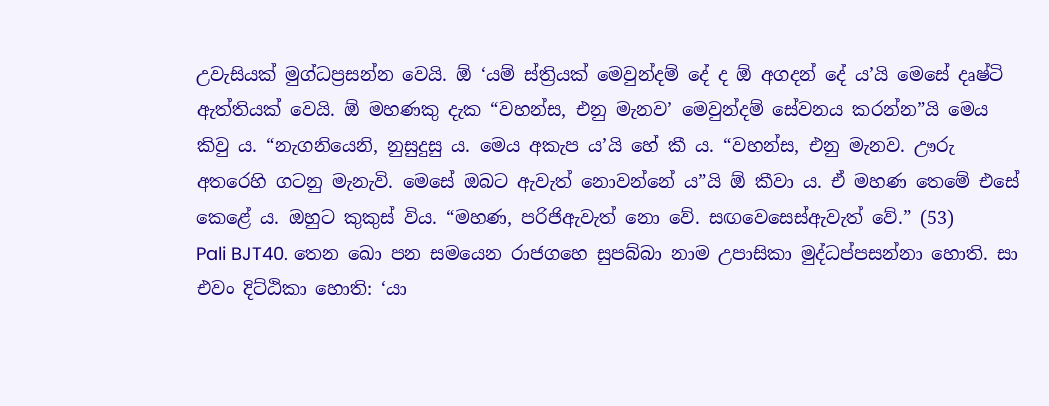උවැසියක් මුග්ධප්‍රසන්න වෙයි. ඕ ‘යම් ස්ත්‍රියක් මෙවුන්දම් දේ ද ඕ අගදන් දේ ය’යි මෙසේ දෘෂ්ටි ඇත්තියක් වෙයි. ඕ මහණකු දැක “වහන්ස, එනු මැනව’ මෙවුන්දම් සේවනය කරන්න”යි මෙය කිවු ය. “නැගනියෙනි, නුසුදුසු ය. මෙය අකැප ය’යි හේ කී ය. “වහන්ස, එනු මැනව. ඌරු අතරෙහි ගටනු මැනැවි. මෙසේ ඔබට ඇවැත් නොවන්නේ ය”යි ඕ කීවා ය. ඒ මහණ තෙමේ එසේ කෙළේ ය. ඔහුට කුකුස් විය. “මහණ, පරිජිඇවැත් නො වේ. සඟවෙසෙස්ඇවැත් වේ.” (53)
Pali BJT40. තෙන ඛො පන සමයෙන රාජගහෙ සුපබ්බා නාම උපාසිකා මුද්ධප්පසන්නා හොති. සා එවං දිට්ඨිකා හොති: ‘යා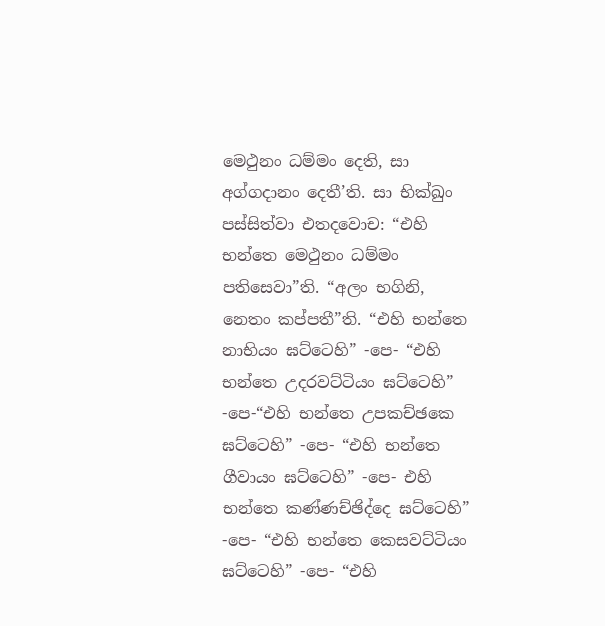මෙථුනං ධම්මං දෙති, සා අග්ගදානං දෙතී’ති. සා භික්ඛුං පස්සිත්වා එතදවොච: “එහි භන්තෙ මෙථුනං ධම්මං පතිසෙවා”ති. “අලං භගිනි, නෙතං කප්පතී”ති. “එහි භන්තෙ නාභියං ඝට්ටෙහි” -පෙ- “එහි භන්තෙ උදරවට්ටියං ඝට්ටෙහි” -පෙ-“එහි භන්තෙ උපකච්ඡකෙ ඝට්ටෙහි” -පෙ- “එහි භන්තෙ ගීවායං ඝට්ටෙහි” -පෙ- එහි භන්තෙ කණ්ණච්ඡිද්දෙ ඝට්ටෙහි” -පෙ- “එහි භන්තෙ කෙසවට්ටියං ඝට්ටෙහි” -පෙ- “එහි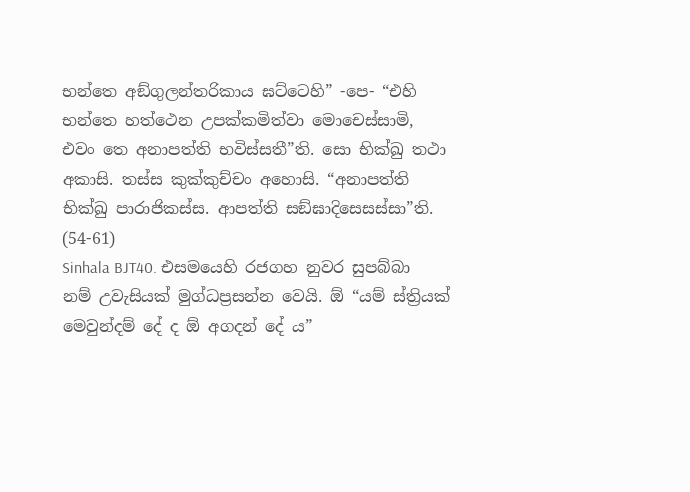භන්තෙ අඞ්ගුලන්තරිකාය ඝට්ටෙහි” -පෙ- “එහි භන්තෙ හත්ථෙන උපක්කමිත්වා මොචෙස්සාමි, එවං තෙ අනාපත්ති භවිස්සතී”ති. සො භික්ඛු තථා අකාසි. තස්ස කුක්කුච්චං අහොසි. “අනාපත්ති භික්ඛු පාරාජිකස්ස. ආපත්ති සඞ්ඝාදිසෙසස්සා”ති. (54-61)
Sinhala BJT40. එසමයෙහි රජගහ නුවර සුපබ්බා නම් උවැසියක් මුග්ධප්‍රසන්න වෙයි. ඕ “යම් ස්ත්‍රියක් මෙවුන්දම් දේ ද ඕ අගදන් දේ ය”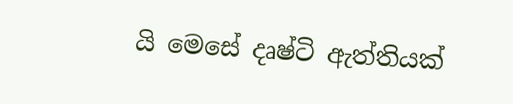යි මෙසේ දෘෂ්ටි ඇත්තියක්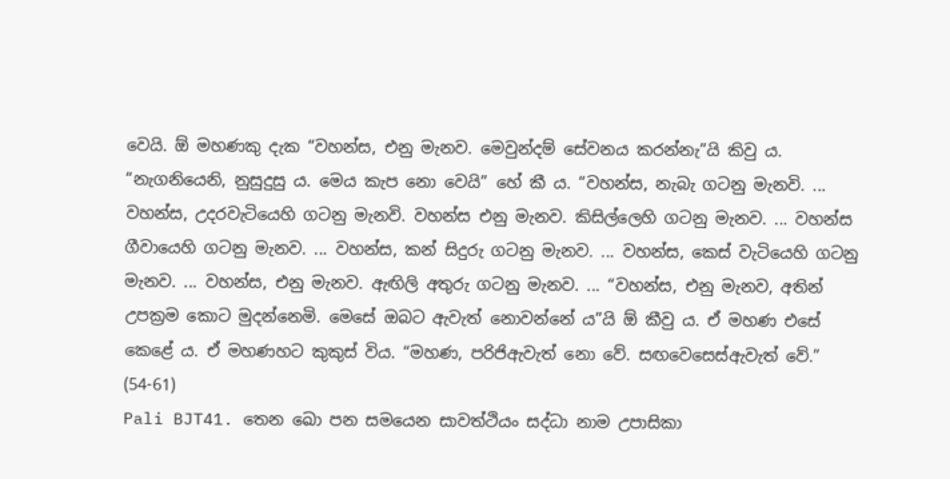වෙයි. ඕ මහණකු දැක “වහන්ස, එනු මැනව. මෙවුන්දම් සේවනය කරන්නැ”යි කිවු ය. “නැගනියෙනි, නුසුදුසු ය. මෙය කැප නො වෙයි” හේ කී ය. “වහන්ස, නැබැ ගටනු මැනවි. ... වහන්ස, උදරවැටියෙහි ගටනු මැනවි. වහන්ස එනු මැනව. කිසිල්ලෙහි ගටනු මැනව. ... වහන්ස ගීවායෙහි ගටනු මැනව. ... වහන්ස, කන් සිදුරු ගටනු මැනව. ... වහන්ස, කෙස් වැටියෙහි ගටනු මැනව. ... වහන්ස, එනු මැනව. ඇඟිලි අතුරු ගටනු මැනව. ... “වහන්ස, එනු මැනව, අතින් උපක්‍රම කොට මුදන්නෙමි. මෙසේ ඔබට ඇවැත් නොවන්නේ ය”යි ඕ කීවු ය. ඒ මහණ එසේ කෙළේ ය. ඒ මහණහට කුකුස් විය. “මහණ, පරිජිඇවැත් නො වේ. සඟවෙසෙස්ඇවැත් වේ.” (54-61)
Pali BJT41. තෙන ඛො පන සමයෙන සාවත්ථියං සද්ධා නාම උපාසිකා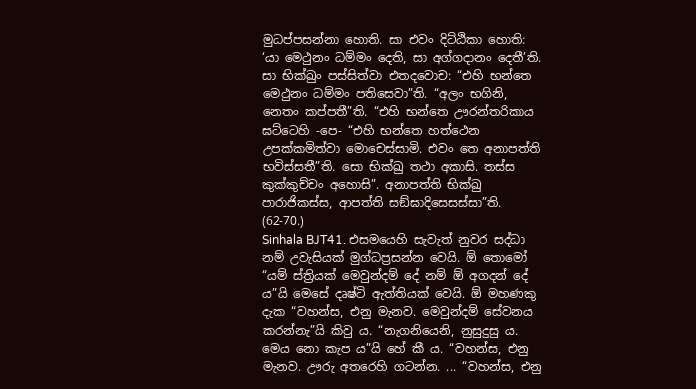මුධප්පසන්නා හොති. සා එවං දිට්ඨිකා හොති: ‘යා මෙථුනං ධම්මං දෙති, සා අග්ගදානං දෙතී’ති. සා භික්ඛුං පස්සිත්වා එතදවොච: “එහි භන්තෙ මෙථුනං ධම්මං පතිසෙවා”ති. “අලං භගිනි, නෙතං කප්පතී”ති. “එහි භන්තෙ ඌරන්තරිකාය ඝට්ටෙහි -පෙ- “එහි භන්තෙ හත්ථෙන උපක්කමිත්වා මොචෙස්සාමි. එවං තෙ අනාපත්ති භවිස්සතී”ති. සො භික්ඛු තථා අකාසි. තස්ස කුක්කුච්චං අහොසි”. අනාපත්ති භික්ඛු පාරාජිකස්ස, ආපත්ති සඞ්ඝාදිසෙසස්සා”ති. (62-70.)
Sinhala BJT41. එසමයෙහි සැවැත් නුවර සද්ධා නම් උවැසියක් මුග්ධප්‍රසන්න වෙයි. ඕ තොමෝ “යම් ස්ත්‍රියක් මෙවුන්දම් දේ නම් ඕ අගදන් දේ ය”යි මෙසේ දෘෂ්ටි ඇත්තියක් වෙයි. ඕ මහණකු දැක “වහන්ස, එනු මැනව. මෙවුන්දම් සේවනය කරන්නැ”යි කිවු ය. “නැගනියෙනි, නුසුදුසු ය. මෙය නො කැප ය”යි හේ කී ය. “වහන්ස, එනු මැනව. ඌරු අතරෙහි ගටන්න. ... “වහන්ස, එනු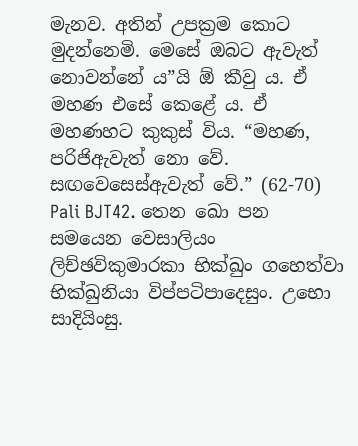මැනව. අතින් උපක්‍රම කොට මුදන්නෙමි. මෙසේ ඔබට ඇවැත් නොවන්නේ ය”යි ඕ කීවු ය. ඒ මහණ එසේ කෙළේ ය. ඒ මහණහට කුකුස් විය. “මහණ, පරිජිඇවැත් නො වේ. සඟවෙසෙස්ඇවැත් වේ.” (62-70)
Pali BJT42. තෙන ඛො පන සමයෙන වෙසාලියං ලිච්ඡවිකුමාරකා භික්ඛුං ගහෙත්වා භික්ඛුනියා විප්පටිපාදෙසුං. උභො සාදියිංසු.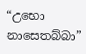“උභො නාසෙතබ්බා”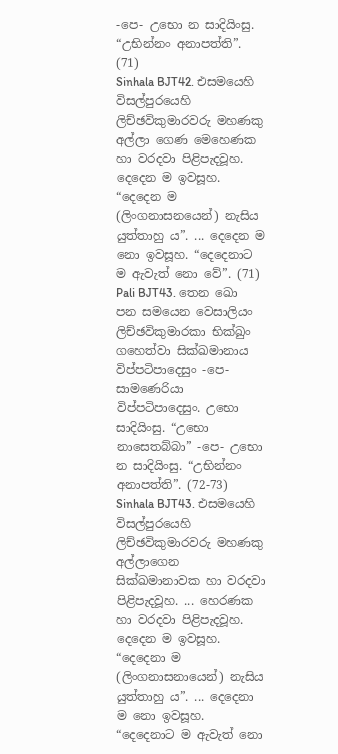-පෙ- උභො න සාදියිංසු. “උභින්නං අනාපත්ති”. (71)
Sinhala BJT42. එසමයෙහි විසල්පුරයෙහි ලිච්ඡවිකුමාරවරු මහණකු අල්ලා ගෙණ මෙහෙණක හා වරදවා පිළිපැදවූහ. දෙදෙන ම ඉවසූහ. “දෙදෙන ම (ලිංගනාසනයෙන්) නැසිය යුත්තාහු ය”. ... දෙදෙන ම නො ඉවසූහ. “දෙදෙනාට ම ඇවැත් නො වේ”. (71)
Pali BJT43. තෙන ඛො පන සමයෙන වෙසාලියං ලිච්ඡවිකුමාරකා භික්ඛුං ගහෙත්වා සික්ඛමානාය විප්පටිපාදෙසුං -පෙ- සාමණෙරියා විප්පටිපාදෙසුං. උභො සාදියිංසු. “උභො නාසෙතබ්බා” -පෙ- උභො න සාදියිංසු. “උභින්නං අනාපත්ති”. (72-73)
Sinhala BJT43. එසමයෙහි විසල්පුරයෙහි ලිච්ඡවිකුමාරවරු මහණකු අල්ලාගෙන සික්ඛමානාවක හා වරදවා පිළිපැදවූහ. ... හෙරණක හා වරදවා පිළිපැදවූහ. දෙදෙන ම ඉවසූහ. “දෙදෙනා ම (ලිංගනාසනායෙන්) නැසිය යුත්තාහු ය”. ... දෙදෙනා ම නො ඉවසූහ. “දෙදෙනාට ම ඇවැත් නො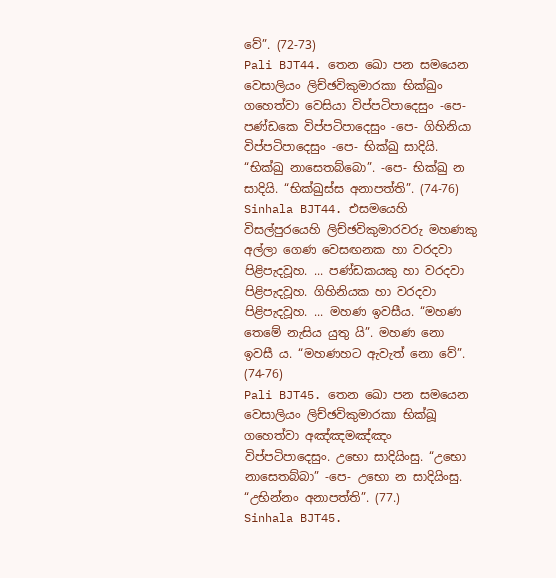වේ”. (72-73)
Pali BJT44. තෙන ඛො පන සමයෙන වෙසාලියං ලිච්ඡවිකුමාරකා භික්ඛුං ගහෙත්වා වෙසියා විප්පටිපාදෙසුං -පෙ- පණ්ඩකෙ විප්පටිපාදෙසුං -පෙ- ගිහිනියා විප්පටිපාදෙසුං -පෙ- භික්ඛු සාදියි. “භික්ඛු නාසෙතබ්බො”. -පෙ- භික්ඛු න සාදියි. “භික්ඛුස්ස අනාපත්ති”. (74-76)
Sinhala BJT44. එසමයෙහි විසල්පුරයෙහි ලිච්ඡවිකුමාරවරු මහණකු අල්ලා ගෙණ වෙසඟනක හා වරදවා පිළිපැදවූහ. ... පණ්ඩකයකු හා වරදවා පිළිපැදවූහ. ගිහිනියක හා වරදවා පිළිපැදවූහ. ... මහණ ඉවසීය. “මහණ තෙමේ නැසිය යුතු යි”. මහණ නො ඉවසී ය. “මහණහට ඇවැත් නො වේ”. (74-76)
Pali BJT45. තෙන ඛො පන සමයෙන වෙසාලියං ලිච්ඡවිකුමාරකා භික්ඛූ ගහෙත්වා අඤ්ඤමඤ්ඤං විප්පටිපාදෙසුං. උභො සාදියිංසු. “උභො නාසෙතබ්බා” -පෙ- උභො න සාදියිංසු. “උභින්නං අනාපත්ති”. (77.)
Sinhala BJT45.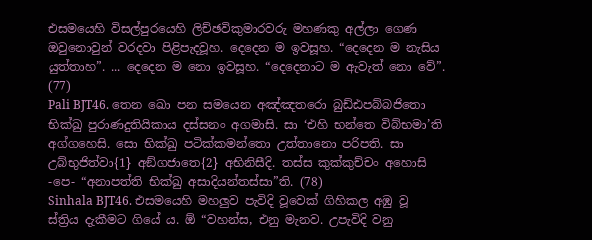එසමයෙහි විසල්පුරයෙහි ලිච්ඡවිකුමාරවරු මහණකු අල්ලා ගෙණ ඔවුනොවුන් වරදවා පිළිපැදවූහ. දෙදෙන ම ඉවසූහ. “දෙදෙන ම නැසිය යුත්තාහ”. ... දෙදෙන ම නො ඉවසූහ. “දෙදෙනාට ම ඇවැත් නො වේ”. (77)
Pali BJT46. තෙන ඛො පන සමයෙන අඤ්ඤතරො බුඩ්ඪපබ්බජිතො භික්ඛු පුරාණදුතියිකාය දස්සනං අගමාසි. සා ‘එහි භන්තෙ විබ්භමා’ති අග්ගහෙසි. සො භික්ඛු පටික්කමන්තො උත්තානො පරිපති. සා උබ්භුජිත්වා{1} අඞ්ගජාතෙ{2} අභිනිසීදි. තස්ස කුක්කුච්චං අහොසි -පෙ- “අනාපත්ති භික්ඛු අසාදියන්තස්සා”ති. (78)
Sinhala BJT46. එසමයෙහි මහලුව පැවිදි වූවෙක් ගිහිකල අඹු වූ ස්ත්‍රිය දැකීමට ගියේ ය. ඕ “වහන්ස, එනු මැනව. උපැවිදි වනු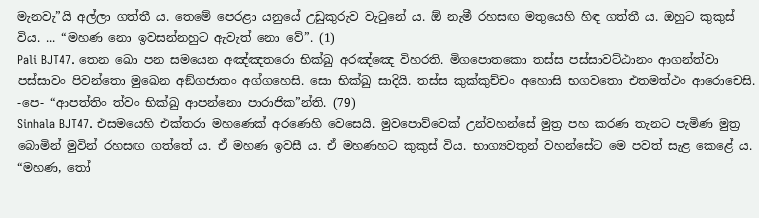මැනවැ”යි අල්ලා ගත්තී ය. තෙමේ පෙරළා යනුයේ උඩුකුරුව වැටුනේ ය. ඕ නැමී රහසඟ මතුයෙහි හිඳ ගත්තී ය. ඔහුට කුකුස් විය. ... “මහණ නො ඉවසන්නහුට ඇවැත් නො වේ”. (1)
Pali BJT47. තෙන ඛො පන සමයෙන අඤ්ඤතරො භික්ඛු අරඤ්ඤෙ විහරති. මිගපොතකො තස්ස පස්සාවට්ඨානං ආගන්ත්වා පස්සාවං පිවන්තො මුඛෙන අඞ්ගජාතං අග්ගහෙසි. සො භික්ඛු සාදියි. තස්ස කුක්කුච්චං අහොසි භගවතො එතමත්ථං ආරොචෙසි. -පෙ- “ආපත්තිං ත්වං භික්ඛු ආපන්නො පාරාජික”න්ති. (79)
Sinhala BJT47. එසමයෙහි එක්තරා මහණෙක් අරණෙහි වෙසෙයි. මුවපොව්වෙක් උන්වහන්සේ මුත්‍ර පහ කරණ තැනට පැමිණ මුත්‍ර බොමින් මුවින් රහසඟ ගත්තේ ය. ඒ මහණ ඉවසී ය. ඒ මහණහට කුකුස් විය. භාග්‍යවතුන් වහන්සේට මෙ පවත් සැළ කෙළේ ය. “මහණ, තෝ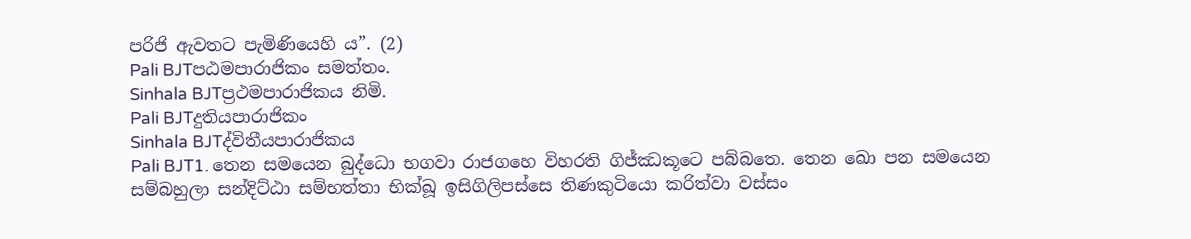පරිජි ඇවතට පැමිණියෙහි ය”. (2)
Pali BJTපඨමපාරාජිකං සමත්තං.
Sinhala BJTප්‍රථමපාරාජිකය නිමි.
Pali BJTදුතියපාරාජිකං
Sinhala BJTද්විතීයපාරාජිකය
Pali BJT1. තෙන සමයෙන බුද්ධො භගවා රාජගහෙ විහරති ගිජ්ඣකූටෙ පබ්බතෙ. තෙන ඛො පන සමයෙන සම්බහුලා සන්දිට්ඨා සම්භත්තා භික්ඛූ ඉසිගිලිපස්සෙ තිණකුටියො කරිත්වා වස්සං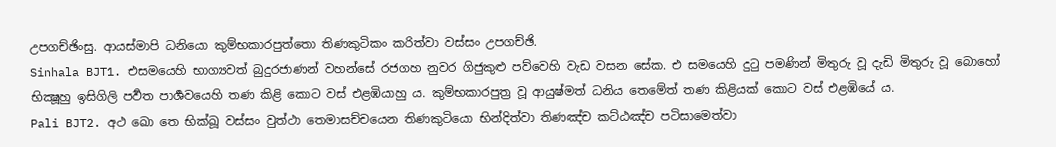උපගච්ඡිංසු. ආයස්මාපි ධනියො කුම්භකාරපුත්තො තිණකුටිකං කරිත්වා වස්සං උපගච්ඡි.
Sinhala BJT1. එසමයෙහි භාග්‍යවත් බුදුරජාණන් වහන්සේ රජගහ නුවර ගිජුකුළු පව්වෙහි වැඩ වසන සේක. එ සමයෙහි දුටු පමණින් මිතුරු වූ දැඩි මිතුරු වූ බොහෝ භික්‍ෂූහු ඉසිගිලි පර්‍වත පාර්‍ශවයෙහි තණ කිළි කොට වස් එළඹියාහු ය. කුම්භකාරපුත්‍ර වූ ආයුෂ්මත් ධනිය තෙමේත් තණ කිළියක් කොට වස් එළඹියේ ය.
Pali BJT2. අථ ඛො තෙ භික්ඛූ වස්සං වුත්ථා තෙමාසච්චයෙන තිණකුටියො භින්දිත්වා තිණඤ්ච කට්ඨඤ්ච පටිසාමෙත්වා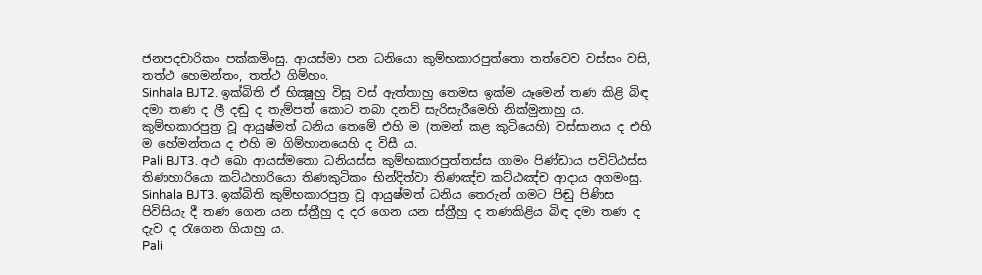ජනපදචාරිකං පක්කමිංසු. ආයස්මා පන ධනියො කුම්භකාරපුත්තො තත්වෙව වස්සං වසි, තත්ථ හෙමන්තං, තත්ථ ගිම්හං.
Sinhala BJT2. ඉක්බිති ඒ භික්‍ෂූහු විසූ වස් ඇත්තාහු තෙමස ඉක්ම යෑමෙන් තණ කිළි බිඳ දමා තණ ද ලී දඬු ද තැම්පත් කොට තබා දනව් සැරිසැරීමෙහි නික්මුනාහු ය. කුම්භකාරපුත්‍ර වූ ආයුෂ්මත් ධනිය තෙමේ එහි ම (තමන් කළ කුටියෙහි) වස්සානය ද එහි ම හේමන්තය ද එහි ම ගිම්හානයෙහි ද විසී ය.
Pali BJT3. අථ ඛො ආයස්මතො ධනියස්ස කුම්භකාරපුත්තස්ස ගාමං පිණ්ඩාය පවිට්ඨස්ස තිණහාරියො කට්ඨහාරියො තිණකුටිකං භින්දිත්වා තිණඤ්ච කට්ඨඤ්ච ආදාය අගමංසු.
Sinhala BJT3. ඉක්බිති කුම්භකාරපුත්‍ර වූ ආයුෂ්මත් ධනිය තෙරුන් ගමට පිඬු පිණිස පිවිසියැ දී තණ ගෙන යන ස්ත්‍රීහු ද දර ගෙන යන ස්ත්‍රීහු ද තණකිළිය බිඳ දමා තණ ද දැව ද රැගෙන ගියාහු ය.
Pali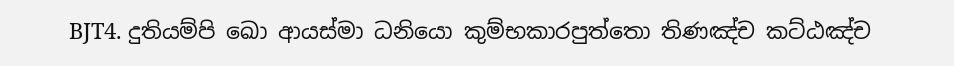BJT4. දුතියම්පි ඛො ආයස්මා ධනියො කුම්භකාරපුත්තො තිණඤ්ච කට්ඨඤ්ච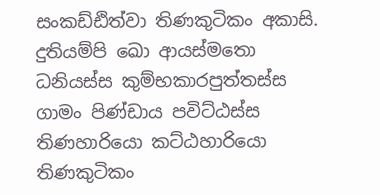සංකඩ්ඪිත්වා තිණකුටිකං අකාසි. දුතියම්පි ඛො ආයස්මතො ධනියස්ස කුම්භකාරපුත්තස්ස ගාමං පිණ්ඩාය පවිට්ඨස්ස තිණහාරියො කට්ඨහාරියො තිණකුටිකං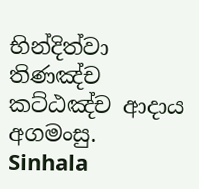භින්දිත්වා තිණඤ්ච කට්ඨඤ්ච ආදාය අගමංසු.
Sinhala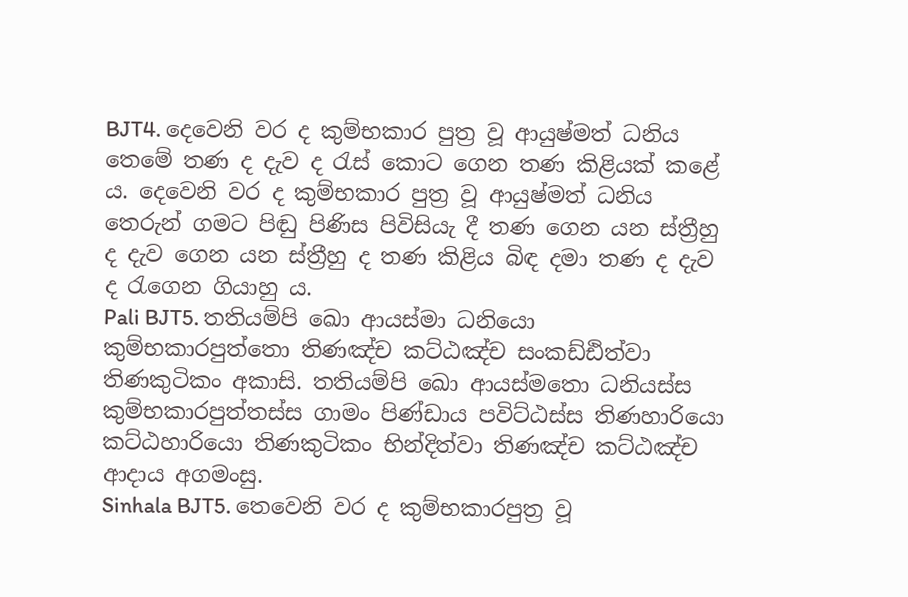BJT4. දෙවෙනි වර ද කුම්භකාර පුත්‍ර වූ ආයුෂ්මත් ධනිය තෙමේ තණ ද දැව ද රැස් කොට ගෙන තණ කිළියක් කළේ ය. දෙවෙනි වර ද කුම්භකාර පුත්‍ර වූ ආයුෂ්මත් ධනිය තෙරුන් ගමට පිඬු පිණිස පිවිසියැ දී තණ ගෙන යන ස්ත්‍රීහු ද දැව ගෙන යන ස්ත්‍රීහු ද තණ කිළිය බිඳ දමා තණ ද දැව ද රැගෙන ගියාහු ය.
Pali BJT5. තතියම්පි ඛො ආයස්මා ධනියො කුම්භකාරපුත්තො තිණඤ්ච කට්ඨඤ්ච සංකඩ්ඪිත්වා තිණකුටිකං අකාසි. තතියම්පි ඛො ආයස්මතො ධනියස්ස කුම්භකාරපුත්තස්ස ගාමං පිණ්ඩාය පවිට්ඨස්ස තිණහාරියො කට්ඨහාරියො තිණකුටිකං භින්දිත්වා තිණඤ්ච කට්ඨඤ්ච ආදාය අගමංසු.
Sinhala BJT5. තෙවෙනි වර ද කුම්භකාරපුත්‍ර වූ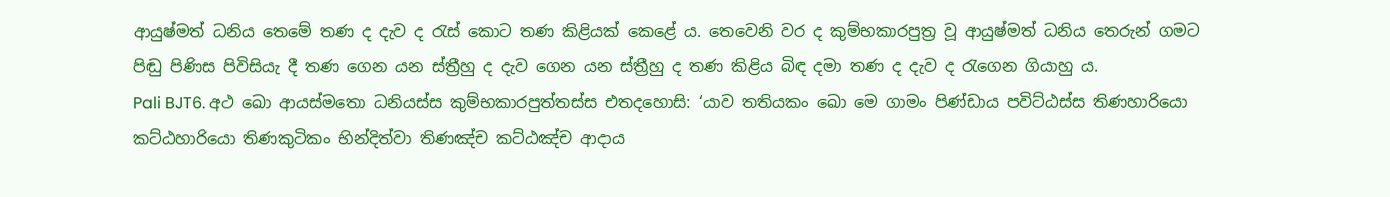ආයුෂ්මත් ධනිය තෙමේ තණ ද දැව ද රැස් කොට තණ කිළියක් කෙළේ ය. තෙවෙනි වර ද කුම්භකාරපුත්‍ර වූ ආයුෂ්මත් ධනිය තෙරුන් ගමට පිඬු පිණිස පිවිසියැ දී තණ ගෙන යන ස්ත්‍රීහු ද දැව ගෙන යන ස්ත්‍රීහු ද තණ කිළිය බිඳ දමා තණ ද දැව ද රැගෙන ගියාහු ය.
Pali BJT6. අථ ඛො ආයස්මතො ධනියස්ස කුම්භකාරපුත්තස්ස එතදහොසි: ‘යාව තතියකං ඛො මෙ ගාමං පිණ්ඩාය පවිට්ඨස්ස තිණහාරියො කට්ඨහාරියො තිණකුටිකං භින්දිත්වා තිණඤ්ච කට්ඨඤ්ච ආදාය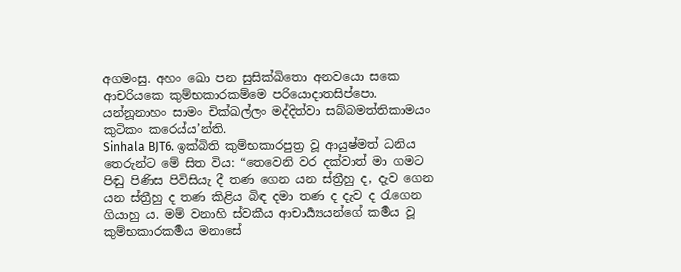අගමංසු. අහං ඛො පන සුසික්ඛිතො අනවයො සකෙ ආචරියකෙ කුම්භකාරකම්මෙ පරියොදාතසිප්පො. යන්නූනාහං සාමං චික්ඛල්ලං මද්දිත්වා සබ්බමත්තිකාමයං කුටිකං කරෙය්ය’න්ති.
Sinhala BJT6. ඉක්බිති කුම්භකාරපුත්‍ර වූ ආයුෂ්මත් ධනිය තෙරුන්ට මේ සිත විය: “තෙවෙනි වර දක්වාත් මා ගමට පිඬු පිණිස පිවිසියැ දී තණ ගෙන යන ස්ත්‍රීහු ද, දැව ගෙන යන ස්ත්‍රීහු ද තණ කිළිය බිඳ දමා තණ ද දැව ද රැගෙන ගියාහු ය. මම් වනාහි ස්වකීය ආචාර්‍ය්‍යයන්ගේ කර්‍මය වූ කුම්භකාරකර්‍මය මනාසේ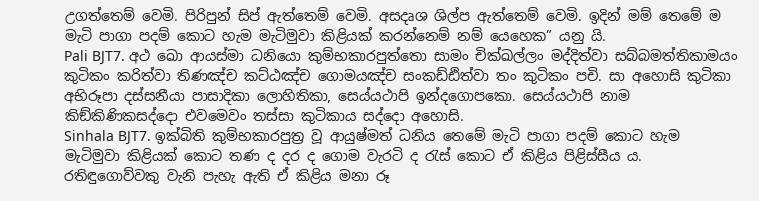උගත්තෙම් වෙමි. පිරිපුන් සිප් ඇත්තෙම් වෙමි. අසදෘශ ශිල්ප ඇත්තෙම් වෙමි. ඉදින් මම් තෙමේ ම මැටි පාගා පදම් කොට හැම මැටිමුවා කිළියක් කරන්නෙම් නම් යෙහෙක” යනු යි.
Pali BJT7. අථ ඛො ආයස්මා ධනියො කුම්භකාරපුත්තො සාමං චික්ඛල්ලං මද්දිත්වා සබ්බමත්තිකාමයං කුටිකං කරිත්වා තිණඤ්ච කට්ඨඤ්ච ගොමයඤ්ච සංකඩ්ඪිත්වා තං කුටිකං පචි. සා අහොසි කුටිකා අභිරූපා දස්සනීයා පාසාදිකා ලොහිතිකා, සෙය්යථාපි ඉන්දගොපකො. සෙය්යථාපි නාම කිඞ්කිණිකසද්දො එවමෙවං තස්සා කුටිකාය සද්දො අහොසි.
Sinhala BJT7. ඉක්බිති කුම්භකාරපුත්‍ර වූ ආයුෂ්මත් ධනිය තෙමේ මැටි පාගා පදම් කොට හැම මැටිමුවා කිළියක් කොට තණ ද දර ද ගොම වැරටි ද රැස් කොට ඒ කිළිය පිළිස්සීය ය. රතිඳුගොව්වකු වැනි පැහැ ඇති ඒ කිළිය මනා රූ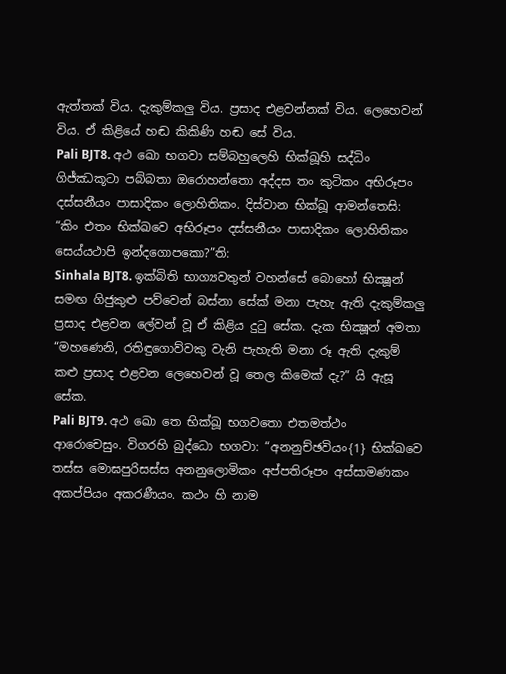ඇත්තක් විය. දැකුම්කලු විය. ප්‍රසාද එළවන්නක් විය. ලෙහෙවන් විය. ඒ කිළියේ හඬ කිකිණි හඬ සේ විය.
Pali BJT8. අථ ඛො භගවා සම්බහුලෙහි භික්ඛූහි සද්ධිං ගිජ්ඣකූටා පබ්බතා ඔරොහන්තො අද්දස තං කුටිකං අභිරූපං දස්සනීයං පාසාදිකං ලොහිතිකං. දිස්වාන භික්ඛූ ආමන්තෙසි: “කිං එතං භික්ඛවෙ අභිරූපං දස්සනීයං පාසාදිකං ලොහිතිකං සෙය්යථාපි ඉන්දගොපකො?”ති:
Sinhala BJT8. ඉක්බිති භාග්‍යවතුන් වහන්සේ බොහෝ භික්‍ෂූන් සමඟ ගිජුකුළු පව්වෙන් බස්නා සේක් මනා පැහැ ඇති දැකුම්කලු ප්‍රසාද එළවන ලේවන් වූ ඒ කිළිය දුටු සේක. දැක භික්‍ෂූන් අමතා “මහණෙනි, රතිඳුගොව්වකු වැනි පැහැති මනා රූ ඇති දැකුම් කළු ප්‍රසාද එළවන ලෙහෙවන් වූ තෙල කිමෙක් දැ?” යි ඇසූ සේක.
Pali BJT9. අථ ඛො තෙ භික්ඛූ භගවතො එතමත්ථං ආරොචෙසුං. විගරහි බුද්ධො භගවා: “අනනුච්ඡවියං{1} භික්ඛවෙ තස්ස මොඝපුරිසස්ස අනනුලොමිකං අප්පතිරූපං අස්සාමණකං අකප්පියං අකරණීයං. කථං හි නාම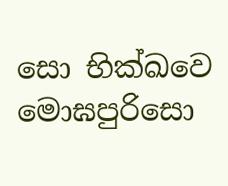සො භික්ඛවෙ මොඝපුරිසො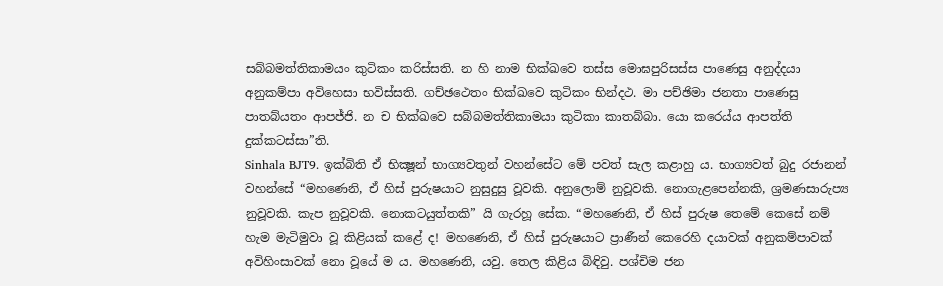සබ්බමත්තිකාමයං කුටිකං කරිස්සති. න හි නාම භික්ඛවෙ තස්ස මොඝපුරිසස්ස පාණෙසු අනුද්දයා අනුකම්පා අවිහෙසා භවිස්සති. ගච්ඡථෙතං භික්ඛවෙ කුටිකං භින්දථ. මා පච්ඡිමා ජනතා පාණෙසු පාතබ්යතං ආපජ්ජි. න ච භික්ඛවෙ සබ්බමත්තිකාමයා කුටිකා කාතබ්බා. යො කරෙය්ය ආපත්ති දුක්කටස්සා”ති.
Sinhala BJT9. ඉක්බිති ඒ භික්‍ෂූන් භාග්‍යවතුන් වහන්සේට මේ පවත් සැල කළාහු ය. භාග්‍යවත් බුදු රජානන් වහන්සේ “මහණෙනි, ඒ හිස් පුරුෂයාට නුසුදුසු වූවකි. අනුලොම් නුවූවකි. නොගැළපෙන්නකි, ශ්‍රමණසාරුප්‍ය නුවූවකි. කැප නුවූවකි. නොකටයුත්තකි” යි ගැරහූ සේක. “මහණෙනි, ඒ හිස් පුරුෂ තෙමේ කෙසේ නම් හැම මැටිමුවා වූ කිළියක් කළේ ද! මහණෙනි, ඒ හිස් පුරුෂයාට ප්‍රාණීන් කෙරෙහි දයාවක් අනුකම්පාවක් අවිහිංසාවක් නො වූයේ ම ය. මහණෙනි, යවු. තෙල කිළිය බිඳිවු. පශ්චිම ජන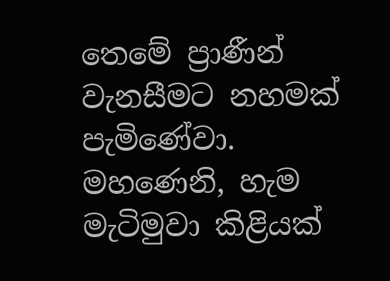තෙමේ ප්‍රාණීන් වැනසීමට නහමක් පැමිණේවා. මහණෙනි, හැම මැටිමුවා කිළියක්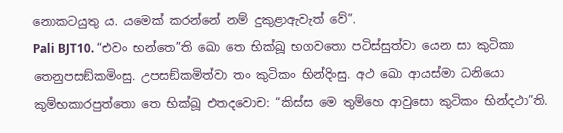නොකටයුතු ය. යමෙක් කරන්නේ නම් දුකුළාඇවැත් වේ”.
Pali BJT10. “එවං භන්තෙ”ති ඛො තෙ භික්ඛූ භගවතො පටිස්සුත්වා යෙන සා කුටිකා තෙනුපසඞ්කමිංසු. උපසඞ්කමිත්වා තං කුටිකං භින්දිංසු. අථ ඛො ආයස්මා ධනියො කුම්භකාරපුත්තො තෙ භික්ඛූ එතදවොච: “කිස්ස මෙ තුම්හෙ ආවුසො කුටිකං භින්දථා”ති.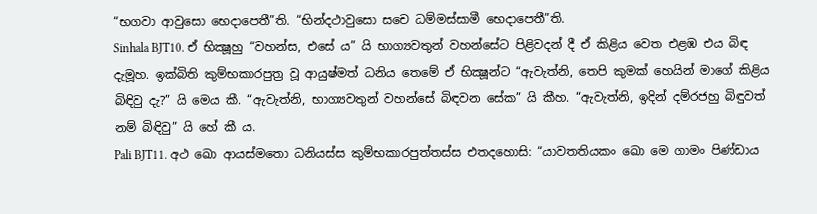“භගවා ආවුසො භෙදාපෙතී”ති. “භින්දථාවුසො සචෙ ධම්මස්සාමී භෙදාපෙතී”ති.
Sinhala BJT10. ඒ භික්‍ෂූහු “වහන්ස, එසේ ය” යි භාග්‍යවතුන් වහන්සේට පිළිවදන් දී ඒ කිළිය වෙත එළඹ එය බිඳ දැමූහ. ඉක්බිති කුම්භකාරපුත්‍ර වූ ආයුෂ්මත් ධනිය තෙමේ ඒ භික්‍ෂූන්ට “ඇවැත්නි, තෙපි කුමක් හෙයින් මාගේ කිළිය බිඳිවු දැ?” යි මෙය කී. “ඇවැත්නි, භාග්‍යවතුන් වහන්සේ බිඳවන සේක” යි කීහ. “ඇවැත්නි, ඉදින් දම්රජහු බිඳුවත් නම් බිඳිවු” යි හේ කී ය.
Pali BJT11. අථ ඛො ආයස්මතො ධනියස්ස කුම්භකාරපුත්තස්ස එතදහොසි: “යාවතතියකං ඛො මෙ ගාමං පිණ්ඩාය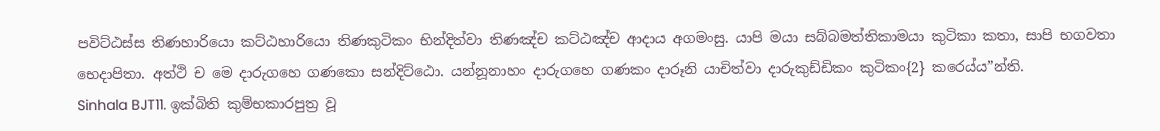පවිට්ඨස්ස තිණහාරියො කට්ඨහාරියො තිණකුටිකං භින්දිත්වා තිණඤ්ච කට්ඨඤ්ච ආදාය අගමංසු. යාපි මයා සබ්බමත්තිකාමයා කුටිකා කතා, සාපි භගවතා භෙදාපිතා. අත්ථි ච මෙ දාරුගහෙ ගණකො සන්දිට්ඨො. යන්නූනාහං දාරුගහෙ ගණකං දාරූනි යාචිත්වා දාරුකුඩ්ඩිකං කුටිකං{2} කරෙය්ය”න්ති.
Sinhala BJT11. ඉක්බිති කුම්භකාරපුත්‍ර වූ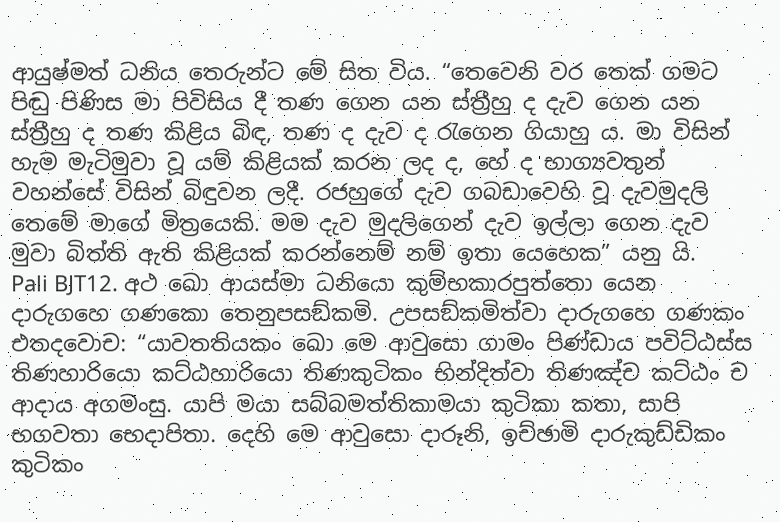ආයුෂ්මත් ධනිය තෙරුන්ට මේ සිත විය. “තෙවෙනි වර තෙක් ගමට පිඬු පිණිස මා පිවිසිය දී තණ ගෙන යන ස්ත්‍රීහු ද දැව ගෙන යන ස්ත්‍රීහු ද තණ කිළිය බිඳ, තණ ද දැව ද රැගෙන ගියාහු ය. මා විසින් හැම මැටිමුවා වූ යම් කිළියක් කරන ලද ද, හේ ද භාග්‍යවතුන් වහන්සේ විසින් බිඳුවන ලදී. රජහුගේ දැව ගබඩාවෙහි වූ දැවමුදලි තෙමේ මාගේ මිත්‍රයෙකි. මම දැව මුදලිගෙන් දැව ඉල්ලා ගෙන දැව මුවා බිත්ති ඇති කිළියක් කරන්නෙම් නම් ඉතා යෙහෙක” යනු යි.
Pali BJT12. අථ ඛො ආයස්මා ධනියො කුම්භකාරපුත්තො යෙන දාරුගහෙ ගණකො තෙනුපසඞ්කමි. උපසඞ්කමිත්වා දාරුගහෙ ගණකං එතදවොච: “යාවතතියකං ඛො මෙ ආවුසො ගාමං පිණ්ඩාය පවිට්ඨස්ස තිණහාරියො කට්ඨහාරියො තිණකුටිකං භින්දිත්වා තිණඤ්ච කට්ඨං ච ආදාය අගමංසු. යාපි මයා සබ්බමත්තිකාමයා කුටිකා කතා, සාපි භගවතා භෙදාපිතා. දෙහි මෙ ආවුසො දාරූනි, ඉච්ඡාමි දාරුකුඩ්ඩිකං කුටිකං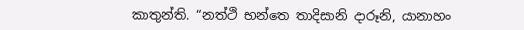කාතුන්ති. “නත්ථි භන්තෙ තාදිසානි දාරූනි, යානාහං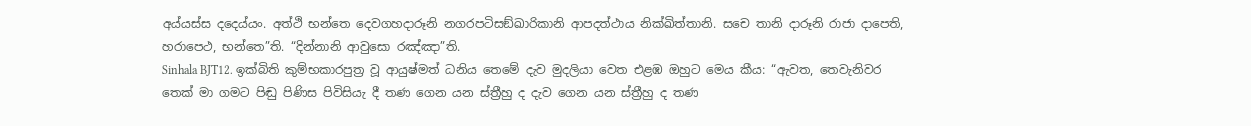අය්යස්ස දදෙය්යං. අත්ථි භන්තෙ දෙවගහදාරූනි නගරපටිසඞ්ඛාරිකානි ආපදත්ථාය නික්ඛිත්තානි. සචෙ තානි දාරූනි රාජා දාපෙති, හරාපෙථ, භන්තෙ”ති. “දින්නානි ආවුසො රඤ්ඤා”ති.
Sinhala BJT12. ඉක්බිති කුම්භකාරපුත්‍ර වූ ආයුෂ්මත් ධනිය තෙමේ දැව මුදලියා වෙත එළඹ ඔහුට මෙය කීය: “ඇවත, තෙවැනිවර තෙක් මා ගමට පිඬු පිණිස පිවිසියැ දී තණ ගෙන යන ස්ත්‍රීහු ද දැව ගෙන යන ස්ත්‍රීහු ද තණ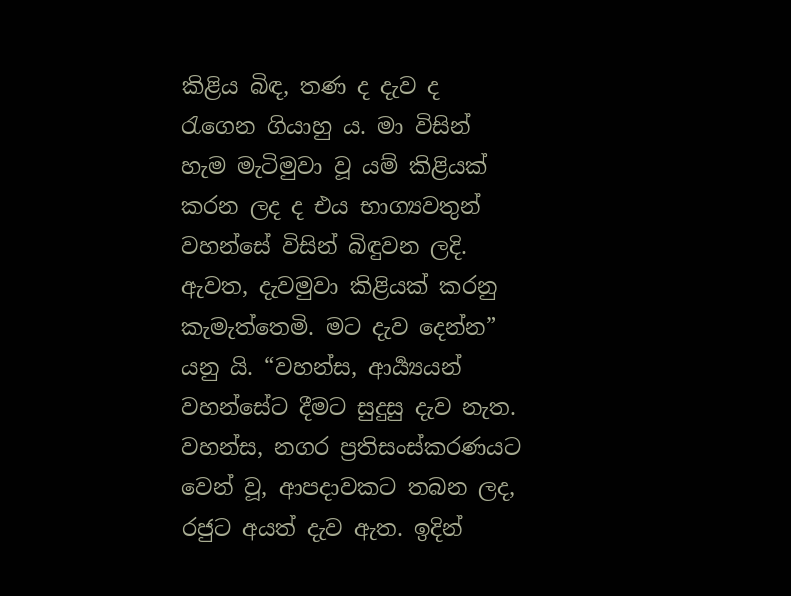කිළිය බිඳ, තණ ද දැව ද රැගෙන ගියාහු ය. මා විසින් හැම මැටිමුවා වූ යම් කිළියක් කරන ලද ද එය භාග්‍යවතුන් වහන්සේ විසින් බිඳුවන ලදි. ඇවත, දැවමුවා කිළියක් කරනු කැමැත්තෙමි. මට දැව දෙන්න” යනු යි. “වහන්ස, ආර්‍ය්‍යයන් වහන්සේට දීමට සුදුසු දැව නැත. වහන්ස, නගර ප්‍රතිසංස්කරණයට වෙන් වූ, ආපදාවකට තබන ලද, රජුට අයත් දැව ඇත. ඉදින්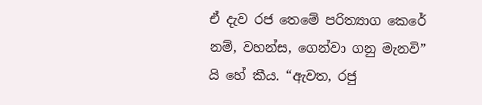ඒ දැව රජ තෙමේ පරිත්‍යාග කෙරේ නම්, වහන්ස, ගෙන්වා ගනු මැනවි” යි හේ කීය. “ඇවත, රජු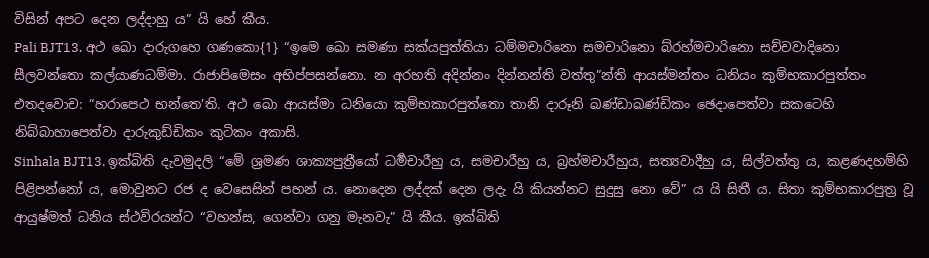විසින් අපට දෙන ලද්දාහු ය” යි හේ කීය.
Pali BJT13. අථ ඛො දාරුගහෙ ගණකො{1} “ඉමෙ ඛො සමණා සක්යපුත්තියා ධම්මචාරිනො සමචාරිනො බ්රහ්මචාරිනො සච්චවාදිනො සීලවන්තො කල්යාණධම්මා. රාජාපිමෙසං අභිප්පසන්නො. න අරහති අදින්නං දින්නන්ති වත්තු”න්ති ආයස්මන්තං ධනියං කුම්භකාරපුත්තං එතදවොච: “හරාපෙථ භන්තෙ’ති. අථ ඛො ආයස්මා ධනියො කුම්භකාරපුත්තො තානි දාරූනි ඛණ්ඩාඛණ්ඩිකං ඡෙදාපෙත්වා සකටෙහි නිබ්බාහාපෙත්වා දාරුකුඩ්ඩිකං කුටිකං අකාසි.
Sinhala BJT13. ඉක්බිති දැවමුදලි “මේ ශ්‍රමණ ශාක්‍යපුත්‍රීයෝ ධර්‍මචාරීහු ය, සමචාරීහු ය, බ්‍රහ්මචාරීහුය, සත්‍යවාදීහු ය, සිල්වත්තු ය, කළණදහම්හි පිළිපන්නෝ ය, මොවුනට රජ ද වෙසෙසින් පහන් ය. නොදෙන ලද්දක් දෙන ලදැ යි කියන්නට සුදුසු නො වේ” ය යි සිතී ය. සිතා කුම්භකාරපුත්‍ර වූ ආයුෂ්මත් ධනිය ස්ථවිරයන්ට “වහන්ස, ගෙන්වා ගනු මැනවැ” යි කීය. ඉක්බිති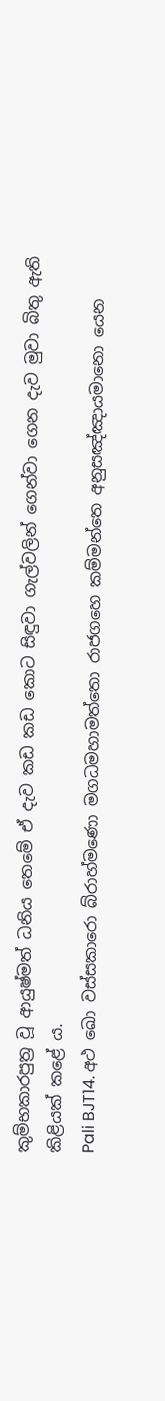කුම්භකාරපුත්‍ර වූ ආයුෂ්මත් ධනිය තෙමේ ඒ දැව කඩ කඩ කොට සිඳුවා ගැල්වලින් ගෙන්වා ගෙන දැව මුවා බිතු ඇති කිළියක් කළේ ය.
Pali BJT14. අථ ඛො වස්සකාරො බ්රාහ්මණො මගධමහාමත්තො රාජගහෙ කම්මන්තෙ අනුසඤ්ඤායමානො යෙන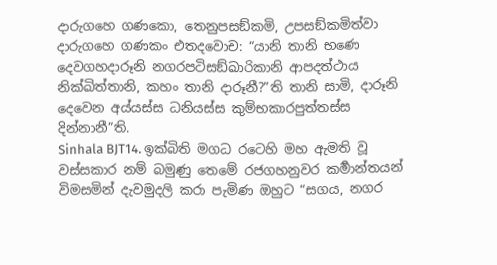දාරුගහෙ ගණකො, තෙනුපසඞ්කමි, උපසඞ්කමිත්වා දාරුගහෙ ගණකං එතදවොච: “යානි තානි භණෙ දෙවගහදාරූනි නගරපටිසඞ්ඛාරිකානි ආපදත්ථාය නික්ඛිත්තානි, කහං තානි දාරූනී?”ති තානි සාමි, දාරූනි දෙවෙන අය්යස්ස ධනියස්ස කුම්භකාරපුත්තස්ස දින්නානී”ති.
Sinhala BJT14. ඉක්බිති මගධ රටෙහි මහ ඇමති වූ වස්සකාර නම් බමුණු තෙමේ රජගහනුවර කර්‍මාන්තයන් විමසමින් දැවමුදලි කරා පැමිණ ඔහුට “සගය, නගර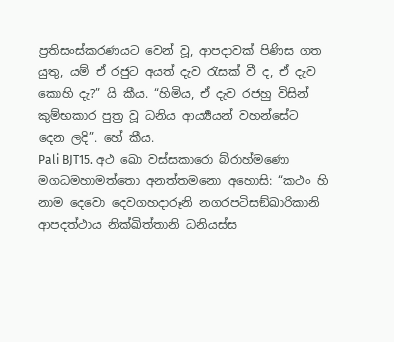ප්‍රතිසංස්කරණයට වෙන් වූ, ආපදාවක් පිණිස ගත යුතු, යම් ඒ රජුට අයත් දැව රැසක් වී ද, ඒ දැව කොහි දැ?” යි කීය. “හිමිය, ඒ දැව රජහු විසින් කුම්භකාර පුත්‍ර වූ ධනිය ආර්‍ය්‍යයන් වහන්සේට දෙන ලදි”. හේ කීය.
Pali BJT15. අථ ඛො වස්සකාරො බ්රාහ්මණො මගධමහාමත්තො අනත්තමනො අහොසි: “කථං හි නාම දෙවො දෙවගහදාරූනි නගරපටිසඞ්ඛාරිකානි ආපදත්ථාය නික්ඛිත්තානි ධනියස්ස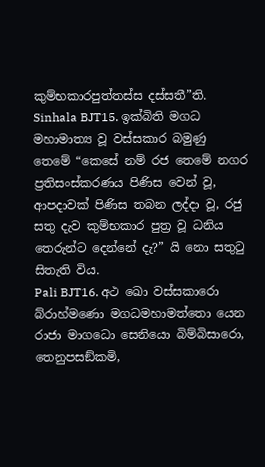කුම්භකාරපුත්තස්ස දස්සතී”ති.
Sinhala BJT15. ඉක්බිති මගධ මහාමාත්‍ය වූ වස්සකාර බමුණු තෙමේ “කෙසේ නම් රජ තෙමේ නගර ප්‍රතිසංස්කරණය පිණිස වෙන් වූ, ආපදාවක් පිණිස තබන ලද්දා වූ, රජු සතු දැව කුම්භකාර පුත්‍ර වූ ධනිය තෙරුන්ට දෙන්නේ දැ?” යි නො සතුටු සිතැති විය.
Pali BJT16. අථ ඛො වස්සකාරො බ්රාහ්මණො මගධමහාමත්තො යෙන රාජා මාගධො සෙනියො බිම්බිසාරො, තෙනුපසඞ්කමි,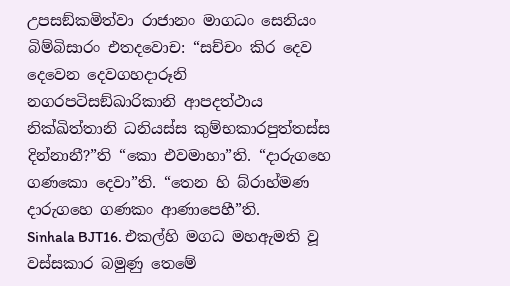උපසඞ්කමිත්වා රාජානං මාගධං සෙනියං බිම්බිසාරං එතදවොච: “සච්චං කිර දෙව දෙවෙන දෙවගහදාරූනි නගරපටිසඞ්ඛාරිකානි ආපදත්ථාය නික්ඛිත්තානි ධනියස්ස කුම්භකාරපුත්තස්ස දින්නානී?”ති “කො එවමාහා”ති. “දාරුගහෙ ගණකො දෙවා”ති. “තෙන හි බ්රාහ්මණ දාරුගහෙ ගණකං ආණාපෙහී”ති.
Sinhala BJT16. එකල්හි මගධ මහඇමති වූ වස්සකාර බමුණු තෙමේ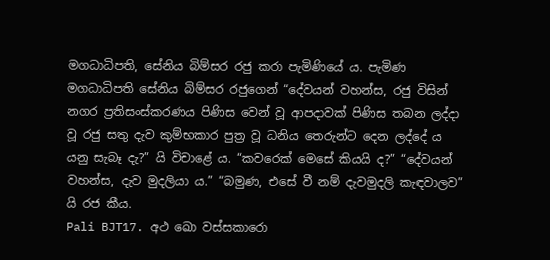මගධාධිපති, සේනිය බිම්සර රජු කරා පැමිණියේ ය. පැමිණ මගධාධිපති සේනිය බිම්සර රජුගෙන් “දේවයන් වහන්ස, රජු විසින් නගර ප්‍රතිසංස්කරණය පිණිස වෙන් වූ ආපදාවක් පිණිස තබන ලද්දා වූ රජු සතු දැව කුම්භකාර පුත්‍ර වූ ධනිය තෙරුන්ට දෙන ලද්දේ ය යනු සැබෑ දැ?” යි විචාළේ ය. “කවරෙක් මෙසේ කියයි ද?” “දේවයන් වහන්ස, දැව මුදලියා ය.” “බමුණ, එසේ වී නම් දැවමුදලි කැඳවාලව” යි රජ කීය.
Pali BJT17. අථ ඛො වස්සකාරො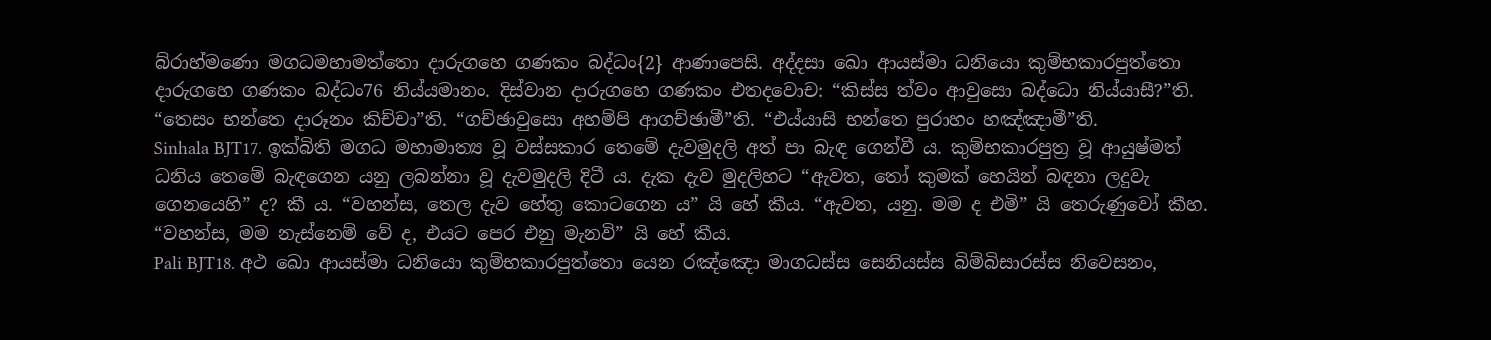බ්රාහ්මණො මගධමහාමත්තො දාරුගහෙ ගණකං බද්ධං{2} ආණාපෙසි. අද්දසා ඛො ආයස්මා ධනියො කුම්භකාරපුත්තො දාරුගහෙ ගණකං බද්ධං76 නිය්යමානං. දිස්වාන දාරුගහෙ ගණකං එතදවොච: “කිස්ස ත්වං ආවුසො බද්ධො නිය්යාසී?”ති. “තෙසං භන්තෙ දාරූනං කිච්චා”ති. “ගච්ඡාවුසො අහම්පි ආගච්ඡාමී”ති. “එය්යාසි භන්තෙ පුරාහං හඤ්ඤාමී”ති.
Sinhala BJT17. ඉක්බිති මගධ මහාමාත්‍ය වූ වස්සකාර තෙමේ දැවමුදලි අත් පා බැඳ ගෙන්වී ය. කුම්භකාරපුත්‍ර වූ ආයුෂ්මත් ධනිය තෙමේ බැඳගෙන යනු ලබන්නා වූ දැවමුදලි දිටී ය. දැක දැව මුදලිහට “ඇවත, තෝ කුමක් හෙයින් බඳනා ලදුවැ ගෙනයෙහි” ද? කී ය. “වහන්ස, තෙල දැව හේතු කොටගෙන ය” යි හේ කීය. “ඇවත, යනු. මම ද එමි” යි තෙරුණුවෝ කීහ. “වහන්ස, මම නැස්නෙම් වේ ද, එයට පෙර එනු මැනවි” යි හේ කීය.
Pali BJT18. අථ ඛො ආයස්මා ධනියො කුම්භකාරපුත්තො යෙන රඤ්ඤො මාගධස්ස සෙනියස්ස බිම්බිසාරස්ස නිවෙසනං,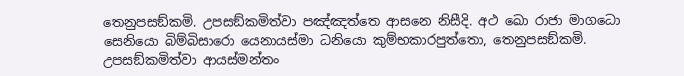තෙනුපසඞ්කමි. උපසඞ්කමිත්වා පඤ්ඤත්තෙ ආසනෙ නිසීදි. අථ ඛො රාජා මාගධො සෙනියො බිම්බිසාරො යෙනායස්මා ධනියො කුම්භකාරපුත්තො, තෙනුපසඞ්කමි. උපසඞ්කමිත්වා ආයස්මන්තං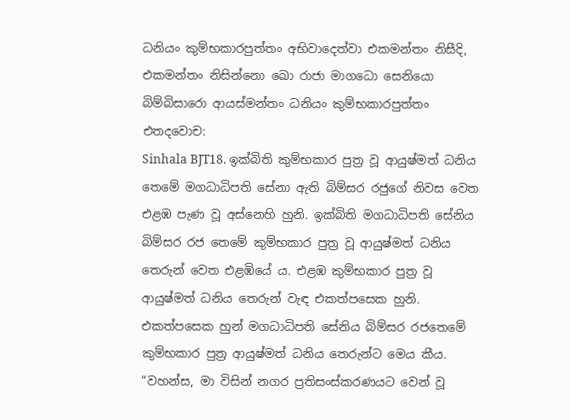ධනියං කුම්භකාරපුත්තං අභිවාදෙත්වා එකමන්තං නිසීදි, එකමන්තං නිසින්නො ඛො රාජා මාගධො සෙනියො බිම්බිසාරො ආයස්මන්තං ධනියං කුම්භකාරපුත්තං එතදවොච:
Sinhala BJT18. ඉක්බිති කුම්භකාර පුත්‍ර වූ ආයුෂ්මත් ධනිය තෙමේ මගධාධිපති සේනා ඇති බිම්සර රජුගේ නිවස වෙත එළඹ පැණ වූ අස්නෙහි හුනි. ඉක්බිති මගධාධිපති සේනිය බිම්සර රජ තෙමේ කුම්භකාර පුත්‍ර වූ ආයුෂ්මත් ධනිය තෙරුන් වෙත එළඹියේ ය. එළඹ කුම්භකාර පුත්‍ර වූ ආයුෂ්මත් ධනිය තෙරුන් වැඳ එකත්පසෙක හුනි. එකත්පසෙක හුන් මගධාධිපති සේනිය බිම්සර රජතෙමේ කුම්භකාර පුත්‍ර ආයුෂ්මත් ධනිය තෙරුන්ට මෙය කීය. “වහන්ස, මා විසින් නගර ප්‍රතිසංස්කරණයට වෙන් වූ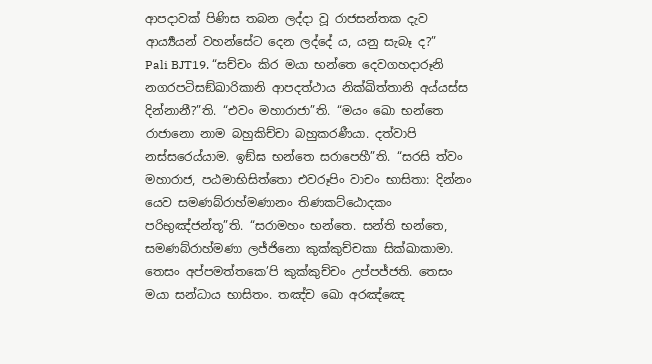ආපදාවක් පිණිස තබන ලද්දා වූ රාජසන්තක දැව ආර්‍ය්‍යයන් වහන්සේට දෙන ලද්දේ ය, යනු සැබෑ ද?”
Pali BJT19. “සච්චං කිර මයා භන්තෙ දෙවගහදාරූනි නගරපටිසඞ්ඛාරිකානි ආපදත්ථාය නික්ඛිත්තානි අය්යස්ස දින්නානී?”ති. “එවං මහාරාජා”ති. “මයං ඛො භන්තෙ රාජානො නාම බහුකිච්චා බහුකරණීයා. දත්වාපි නස්සරෙය්යාම. ඉඞ්ඝ භන්තෙ සරාපෙහී”ති. “සරසි ත්වං මහාරාජ, පඨමාභිසිත්තො එවරූපිං වාචං භාසිතා: දින්නං යෙව සමණබ්රාහ්මණානං තිණකට්ඨොදකං පරිභුඤ්ජන්තූ”ති. “සරාමහං භන්තෙ. සන්ති භන්තෙ, සමණබ්රාහ්මණා ලජ්ජිනො කුක්කුච්චකා සික්ඛාකාමා. තෙසං අප්පමත්තකෙ’පි කුක්කුච්චං උප්පජ්ජති. තෙසං මයා සන්ධාය භාසිතං. තඤ්ච ඛො අරඤ්ඤෙ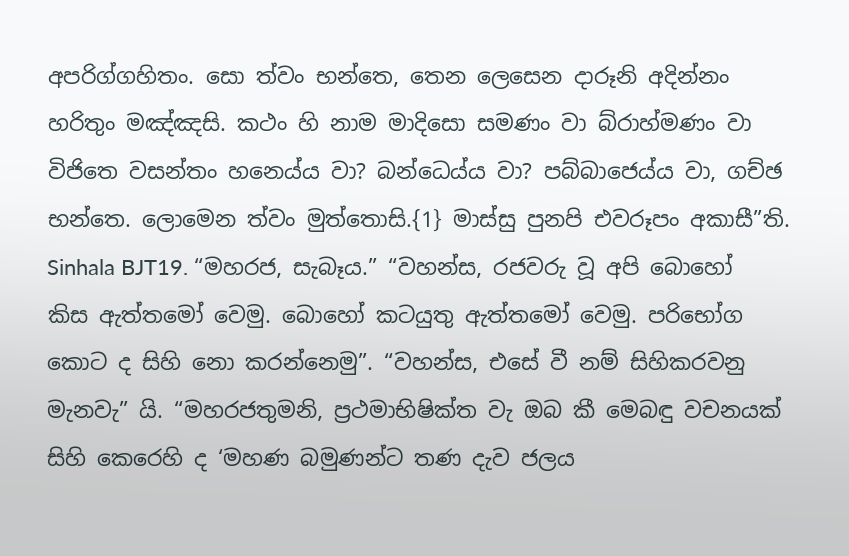අපරිග්ගහිතං. සො ත්වං භන්තෙ, තෙන ලෙසෙන දාරූනි අදින්නං හරිතුං මඤ්ඤසි. කථං හි නාම මාදිසො සමණං වා බ්රාහ්මණං වා විජිතෙ වසන්තං හනෙය්ය වා? බන්ධෙය්ය වා? පබ්බාජෙය්ය වා, ගච්ඡ භන්තෙ. ලොමෙන ත්වං මුත්තොසි.{1} මාස්සු පුනපි එවරූපං අකාසී”ති.
Sinhala BJT19. “මහරජ, සැබෑය.” “වහන්ස, රජවරු වූ අපි බොහෝ කිස ඇත්තමෝ වෙමු. බොහෝ කටයුතු ඇත්තමෝ වෙමු. පරිභෝග කොට ද සිහි නො කරන්නෙමු”. “වහන්ස, එසේ වී නම් සිහිකරවනු මැනවැ” යි. “මහරජතුමනි, ප්‍රථමාභිෂික්ත වැ ඔබ කී මෙබඳු වචනයක් සිහි කෙරෙහි ද ‘මහණ බමුණන්ට තණ දැව ජලය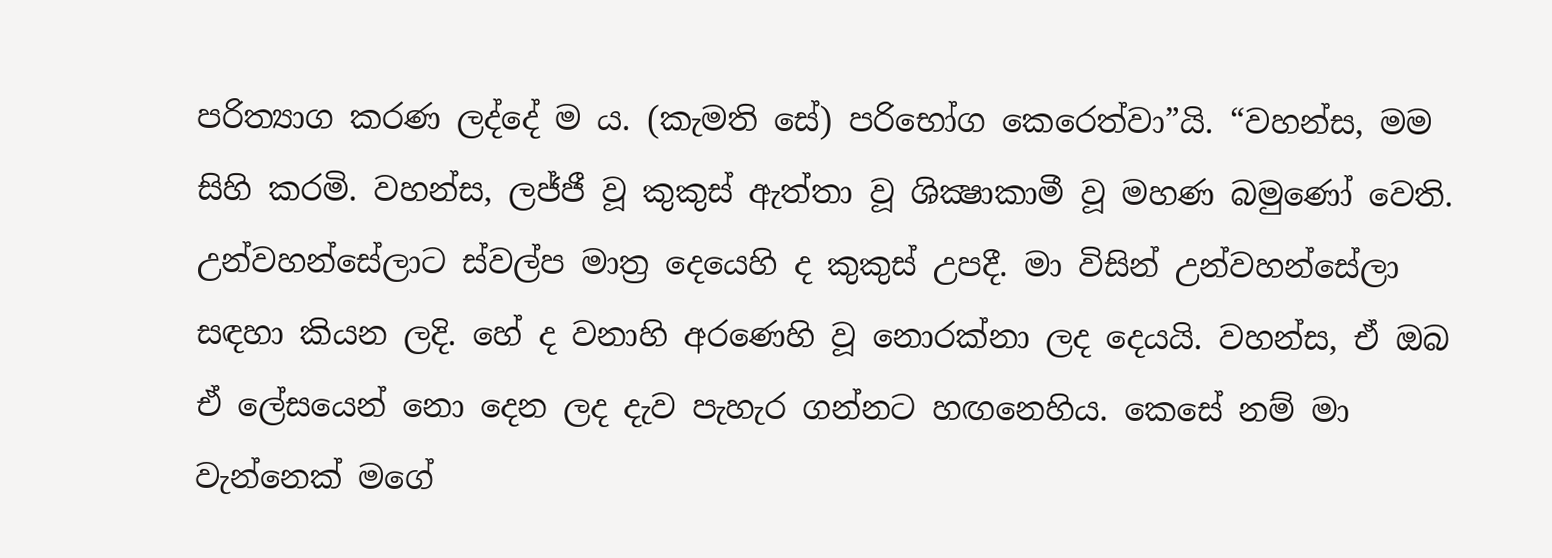පරිත්‍යාග කරණ ලද්දේ ම ය. (කැමති සේ) පරිභෝග කෙරෙත්වා”යි. “වහන්ස, මම සිහි කරමි. වහන්ස, ලජ්ජී වූ කුකුස් ඇත්තා වූ ශික්‍ෂාකාමී වූ මහණ බමුණෝ වෙති. උන්වහන්සේලාට ස්වල්ප මාත්‍ර දෙයෙහි ද කුකුස් උපදී. මා විසින් උන්වහන්සේලා සඳහා කියන ලදි. හේ ද වනාහි අරණෙහි වූ නොරක්නා ලද දෙයයි. වහන්ස, ඒ ඔබ ඒ ලේසයෙන් නො දෙන ලද දැව පැහැර ගන්නට හඟනෙහිය. කෙසේ නම් මා වැන්නෙක් මගේ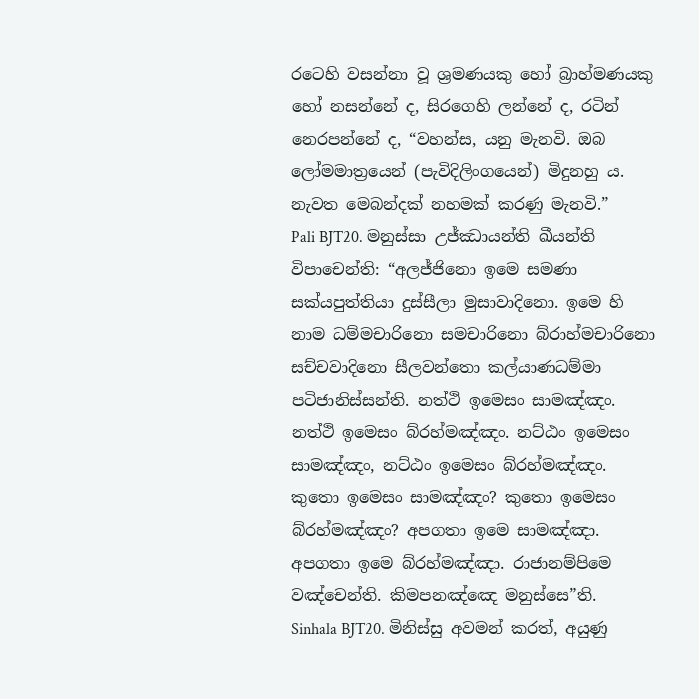රටෙහි වසන්නා වූ ශ්‍රමණයකු හෝ බ්‍රාහ්මණයකු හෝ නසන්නේ ද, සිරගෙහි ලන්නේ ද, රටින් නෙරපන්නේ ද, “වහන්ස, යනු මැනවි. ඔබ ලෝමමාත්‍රයෙන් (පැවිදිලිංගයෙන්) මිදුනහු ය. නැවත මෙබන්දක් නහමක් කරණු මැනවි.”
Pali BJT20. මනුස්සා උජ්ඣායන්ති ඛීයන්ති විපාචෙන්ති: “අලජ්ජිනො ඉමෙ සමණා සක්යපුත්තියා දුස්සීලා මුසාවාදිනො. ඉමෙ හි නාම ධම්මචාරිනො සමචාරිනො බ්රාහ්මචාරිනො සච්චවාදිනො සීලවන්තො කල්යාණධම්මා පටිජානිස්සන්ති. නත්ථි ඉමෙසං සාමඤ්ඤං. නත්ථි ඉමෙසං බ්රහ්මඤ්ඤං. නට්ඨං ඉමෙසං සාමඤ්ඤං, නට්ඨං ඉමෙසං බ්රහ්මඤ්ඤං. කුතො ඉමෙසං සාමඤ්ඤං? කුතො ඉමෙසං බ්රහ්මඤ්ඤං? අපගතා ඉමෙ සාමඤ්ඤා. අපගතා ඉමෙ බ්රහ්මඤ්ඤා. රාජානම්පිමෙ වඤ්චෙන්ති. කිමපනඤ්ඤෙ මනුස්සෙ”ති.
Sinhala BJT20. මිනිස්සු අවමන් කරත්, අයුණු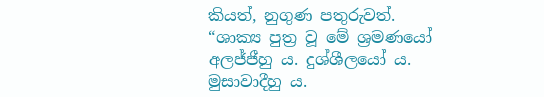කියත්, නුගුණ පතුරුවත්. “ශාක්‍ය පුත්‍ර වූ මේ ශ්‍රමණයෝ අලජ්ජීහු ය. දුශ්ශීලයෝ ය. මුසාවාදීහු ය.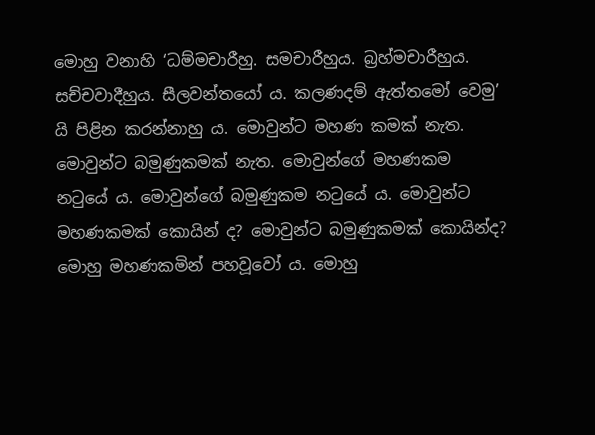මොහු වනාහි ‘ධම්මචාරීහු. සමචාරීහුය. බ්‍රහ්මචාරීහුය. සච්චවාදීහුය. සීලවන්තයෝ ය. කලණදම් ඇත්තමෝ වෙමු’ යි පිළින කරන්නාහු ය. මොවුන්ට මහණ කමක් නැත. මොවුන්ට බමුණුකමක් නැත. මොවුන්ගේ මහණකම නටුයේ ය. මොවුන්ගේ බමුණුකම නටුයේ ය. මොවුන්ට මහණකමක් කොයින් ද? මොවුන්ට බමුණුකමක් කොයින්ද? මොහු මහණකමින් පහවූවෝ ය. මොහු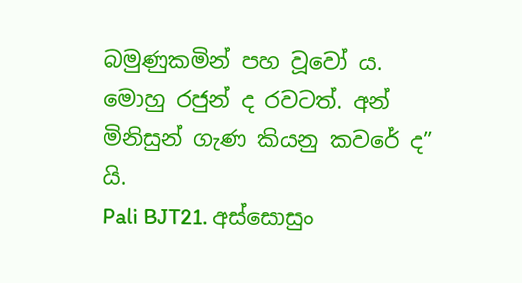බමුණුකමින් පහ වූවෝ ය. මොහු රජුන් ද රවටත්. අන් මිනිසුන් ගැණ කියනු කවරේ ද” යි.
Pali BJT21. අස්සොසුං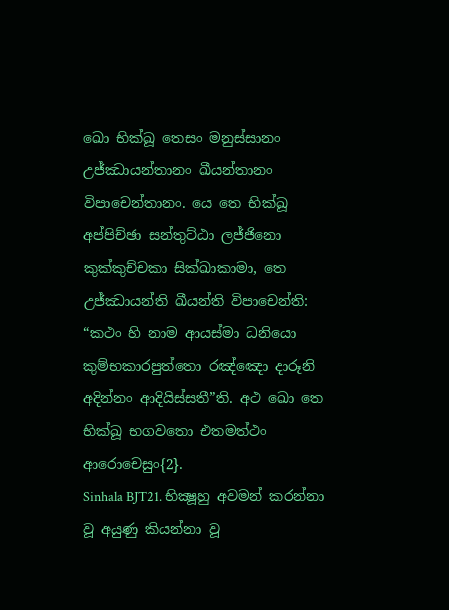ඛො භික්ඛූ තෙසං මනුස්සානං උජ්ඣායන්තානං ඛීයන්තානං විපාචෙන්තානං. යෙ තෙ භික්ඛූ අප්පිච්ඡා සන්තුට්ඨා ලජ්ජිනො කුක්කුච්චකා සික්ඛාකාමා, තෙ උජ්ඣායන්ති ඛීයන්ති විපාචෙන්ති: “කථං හි නාම ආයස්මා ධනියො කුම්භකාරපුත්තො රඤ්ඤො දාරූනි අදින්නං ආදියිස්සතී”ති. අථ ඛො තෙ භික්ඛූ භගවතො එතමත්ථං ආරොචෙසුං{2}.
Sinhala BJT21. භික්‍ෂූහු අවමන් කරන්නා වූ අයුණු කියන්නා වූ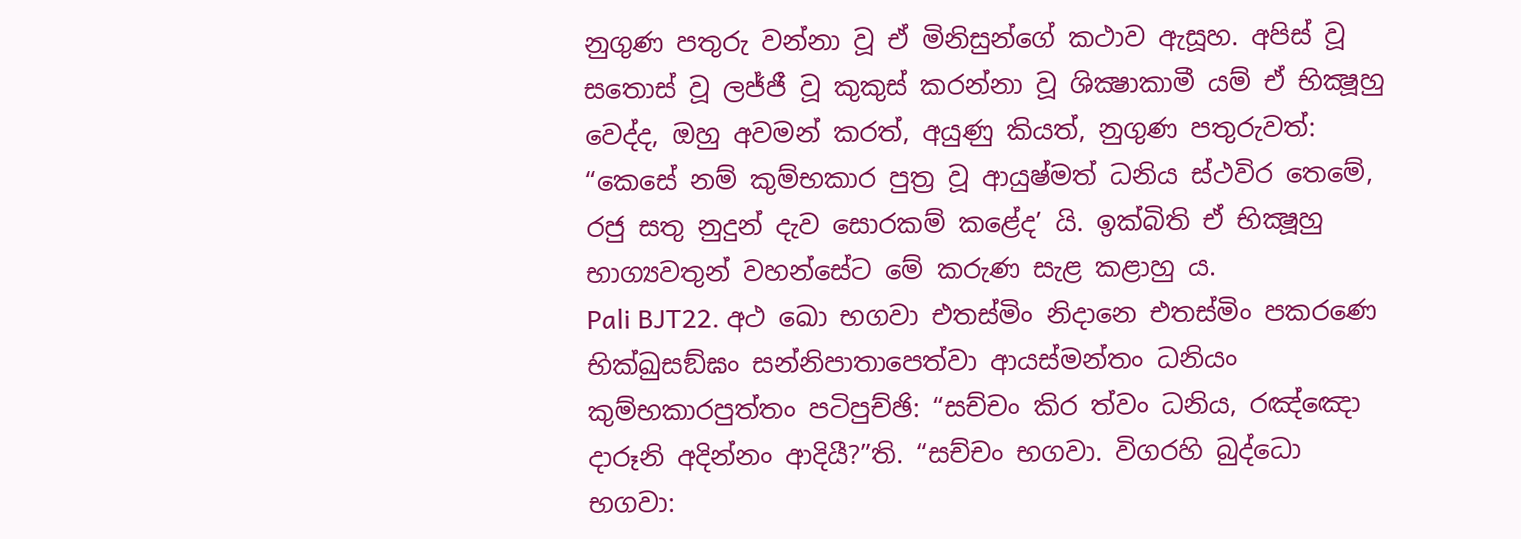නුගුණ පතුරු වන්නා වූ ඒ මිනිසුන්ගේ කථාව ඇසූහ. අපිස් වූ සතොස් වූ ලජ්ජී වූ කුකුස් කරන්නා වූ ශික්‍ෂාකාමී යම් ඒ භික්‍ෂූහු වෙද්ද, ඔහු අවමන් කරත්, අයුණු කියත්, නුගුණ පතුරුවත්: “කෙසේ නම් කුම්භකාර පුත්‍ර වූ ආයුෂ්මත් ධනිය ස්ථවිර තෙමේ, රජු සතු නුදුන් දැව සොරකම් කළේද’ යි. ඉක්බිති ඒ භික්‍ෂූහු භාග්‍යවතුන් වහන්සේට මේ කරුණ සැළ කළාහු ය.
Pali BJT22. අථ ඛො භගවා එතස්මිං නිදානෙ එතස්මිං පකරණෙ භික්ඛුසඞ්ඝං සන්නිපාතාපෙත්වා ආයස්මන්තං ධනියං කුම්භකාරපුත්තං පටිපුච්ඡි: “සච්චං කිර ත්වං ධනිය, රඤ්ඤො දාරූනි අදින්නං ආදියී?”ති. “සච්චං භගවා. විගරහි බුද්ධො භගවා: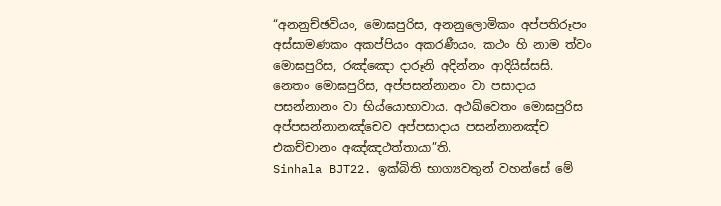“අනනුච්ඡවියං, මොඝපුරිස, අනනුලොමිකං අප්පතිරූපං අස්සාමණකං අකප්පියං අකරණීයං. කථං හි නාම ත්වං මොඝපුරිස, රඤ්ඤො දාරූනි අදින්නං ආදියිස්සසි. නෙතං මොඝපුරිස, අප්පසන්නානං වා පසාදාය පසන්නානං වා භිය්යොභාවාය. අථඛ්වෙතං මොඝපුරිස අප්පසන්නානඤ්චෙව අප්පසාදාය පසන්නානඤ්ච එකච්චානං අඤ්ඤථත්තායා”ති.
Sinhala BJT22. ඉක්බිති භාග්‍යවතුන් වහන්සේ මේ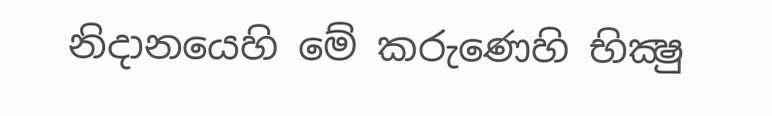නිදානයෙහි මේ කරුණෙහි භික්‍ෂු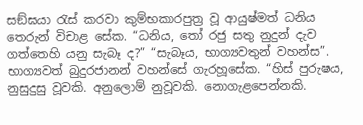සඞ්ඝයා රැස් කරවා කුම්භකාරපුත්‍ර වූ ආයුෂ්මත් ධනිය තෙරුන් විචාළ සේක. “ධනිය, තෝ රජු සතු නුදුන් දැව ගත්තෙහි යනු සැබෑ ද?” “සැබෑය, භාග්‍යවතුන් වහන්ස”. භාග්‍යවත් බුදුරජානන් වහන්සේ ගැරහූසේක. “හිස් පුරුෂය, නුසුදුසු වූවකි. අනුලොම් නුවූවකි. නොගැළපෙන්නකි.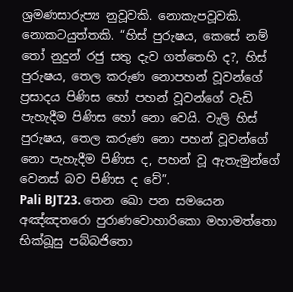ශ්‍රමණසාරුප්‍ය නුවූවකි. නොකැපවූවකි. නොකටයුත්තකි. “හිස් පුරුෂය, කෙසේ නම් තෝ නුදුන් රජු සතු දැව ගත්තෙහි ද?, හිස් පුරුෂය, තෙල කරුණ නොපහන් වූවන්ගේ ප්‍රසාදය පිණිස හෝ පහන් වූවන්ගේ වැඩි පැහැදීම පිණිස හෝ නො වෙයි. වැලි හිස් පුරුෂය, තෙල කරුණ නො පහන් වූවන්ගේ නො පැහැදීම පිණිස ද, පහන් වූ ඇතැමුන්ගේ වෙනස් බව පිණිස ද වේ”.
Pali BJT23. තෙන ඛො පන සමයෙන අඤ්ඤතරො පුරාණවොහාරිකො මහාමත්තො භික්ඛූසු පබ්බජිතො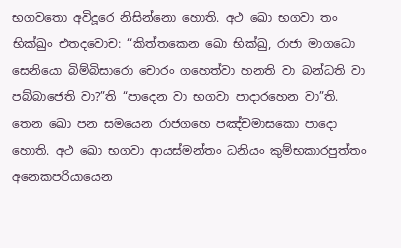භගවතො අවිදූරෙ නිසින්නො හොති. අථ ඛො භගවා තං භික්ඛුං එතදවොච: “කිත්තකෙන ඛො භික්ඛු, රාජා මාගධො සෙනියො බිම්බිසාරො චොරං ගහෙත්වා හනති වා බන්ධති වා පබ්බාජෙති වා?”ති “පාදෙන වා භගවා පාදාරහෙන වා”ති. තෙන ඛො පන සමයෙන රාජගහෙ පඤ්චමාසකො පාදො හොති. අථ ඛො භගවා ආයස්මන්තං ධනියං කුම්භකාරපුත්තං අනෙකපරියායෙන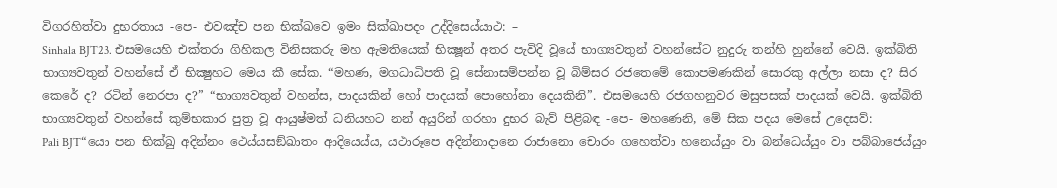විගරහිත්වා දුභරතාය -පෙ- එවඤ්ච පන භික්ඛවෙ ඉමං සික්ඛාපදං උද්දිසෙය්යාථ: –
Sinhala BJT23. එසමයෙහි එක්තරා ගිහිකල විනිසකරු මහ ඇමතියෙක් භික්‍ෂූන් අතර පැවිදි වූයේ භාග්‍යවතුන් වහන්සේට නුදුරු තන්හි හුන්නේ වෙයි. ඉක්බිති භාග්‍යවතුන් වහන්සේ ඒ භික්‍ෂුහට මෙය කී සේක. “මහණ, මගධාධිපති වූ සේනාසම්පන්න වූ බිම්සර රජතෙමේ කොපමණකින් සොරකු අල්ලා නසා ද? සිර කෙරේ ද? රටින් නෙරපා ද?” “භාග්‍යවතුන් වහන්ස, පාදයකින් හෝ පාදයක් පොහෝනා දෙයකිනි”. එසමයෙහි රජගහනුවර මසුපසක් පාදයක් වෙයි. ඉක්බිති භාග්‍යවතුන් වහන්සේ කුම්භකාර පුත්‍ර වූ ආයුෂ්මත් ධනියහට නන් අයුරින් ගරහා දුභර බැව් පිළිබඳ -පෙ- මහණෙනි, මේ සික පදය මෙසේ උදෙසව්:
Pali BJT“යො පන භික්ඛු අදින්නං ථෙය්යසඞ්ඛාතං ආදියෙය්ය, යථාරූපෙ අදින්නාදානෙ රාජානො චොරං ගහෙත්වා හනෙය්යුං වා බන්ධෙය්යුං වා පබ්බාජෙය්යුං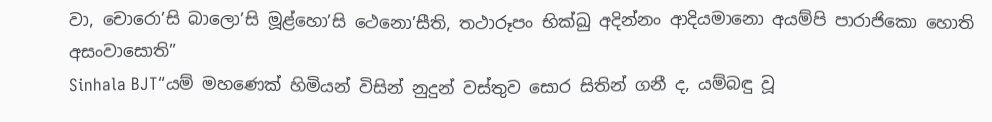වා, චොරො’සි බාලො’සි මූළ්හො’සි ථෙනො’සීති, තථාරූපං භික්ඛු අදින්නං ආදියමානො අයම්පි පාරාජිකො හොති අසංවාසොති”
Sinhala BJT“යම් මහණෙක් හිමියන් විසින් නුදුන් වස්තුව සොර සිතින් ගනී ද, යම්බඳු වූ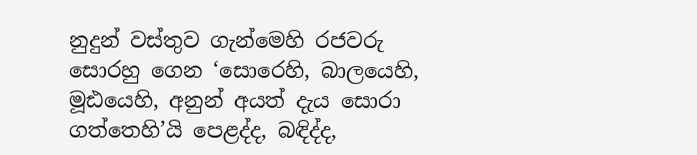නුදුන් වස්තුව ගැන්මෙහි රජවරු සොරහු ගෙන ‘සොරෙහි, බාලයෙහි, මූඪයෙහි, අනුන් අයත් දැය සොරා ගත්තෙහි’යි පෙළද්ද, බඳිද්ද,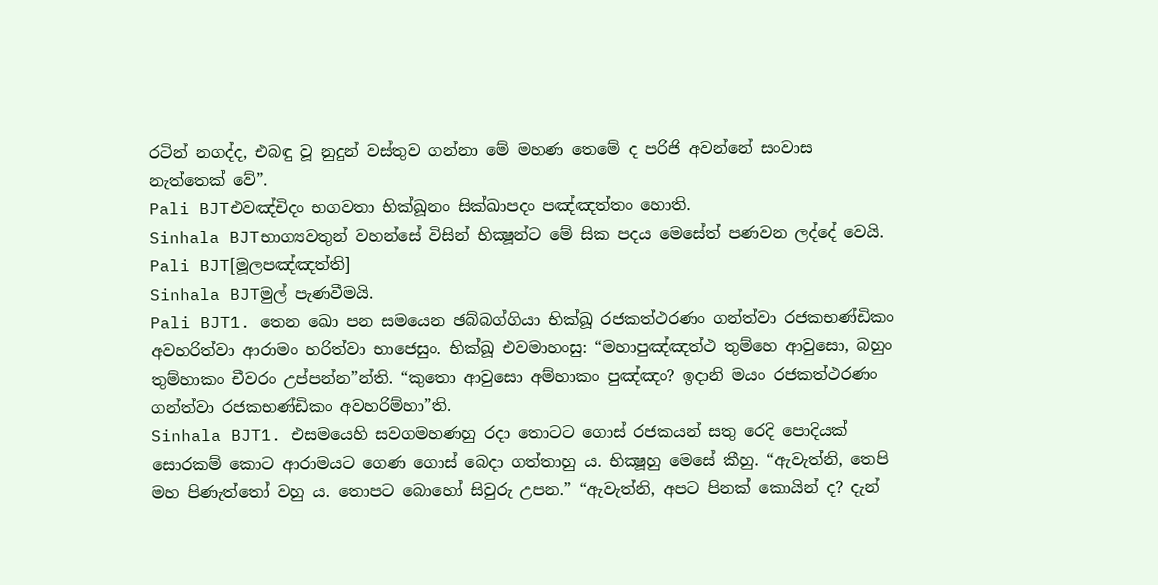රටින් නගද්ද, එබඳු වූ නුදුන් වස්තුව ගන්නා මේ මහණ තෙමේ ද පරිජි අවන්නේ සංවාස නැත්තෙක් වේ”.
Pali BJTඑවඤ්චිදං භගවතා භික්ඛූනං සික්ඛාපදං පඤ්ඤත්තං හොති.
Sinhala BJTභාග්‍යවතුන් වහන්සේ විසින් භික්‍ෂූන්ට මේ සික පදය මෙසේත් පණවන ලද්දේ වෙයි.
Pali BJT[මූලපඤ්ඤත්ති]
Sinhala BJTමුල් පැණවීමයි.
Pali BJT1. තෙන ඛො පන සමයෙන ඡබ්බග්ගියා භික්ඛූ රජකත්ථරණං ගන්ත්වා රජකභණ්ඩිකං අවහරිත්වා ආරාමං හරිත්වා භාජෙසුං. භික්ඛූ එවමාහංසු: “මහාපුඤ්ඤත්ථ තුම්හෙ ආවුසො, බහුං තුම්හාකං චීවරං උප්පන්න”න්ති. “කුතො ආවුසො අම්හාකං පුඤ්ඤං? ඉදානි මයං රජකත්ථරණං ගන්ත්වා රජකභණ්ඩිකං අවහරිම්හා”ති.
Sinhala BJT1. එසමයෙහි සවගමහණහු රදා තොටට ගොස් රජකයන් සතු රෙදි පොදියක් සොරකම් කොට ආරාමයට ගෙණ ගොස් බෙදා ගත්තාහු ය. භික්‍ෂූහු මෙසේ කීහු. “ඇවැත්නි, තෙපි මහ පිණැත්තෝ වහු ය. තොපට බොහෝ සිවුරු උපන.” “ඇවැත්නි, අපට පිනක් කොයින් ද? දැන්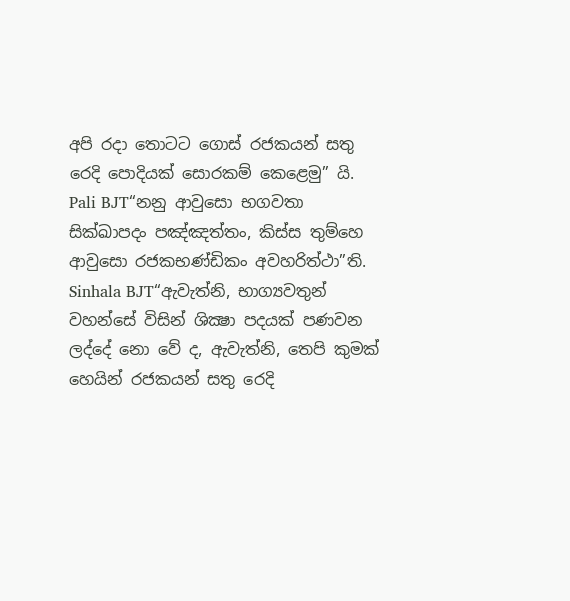අපි රදා තොටට ගොස් රජකයන් සතු රෙදි පොදියක් සොරකම් කෙළෙමු” යි.
Pali BJT“නනු ආවුසො භගවතා සික්ඛාපදං පඤ්ඤත්තං, කිස්ස තුම්හෙ ආවුසො රජකභණ්ඩිකං අවහරිත්ථා”ති.
Sinhala BJT“ඇවැත්නි, භාග්‍යවතුන් වහන්සේ විසින් ශික්‍ෂා පදයක් පණවන ලද්දේ නො වේ ද, ඇවැත්නි, තෙපි කුමක් හෙයින් රජකයන් සතු රෙදි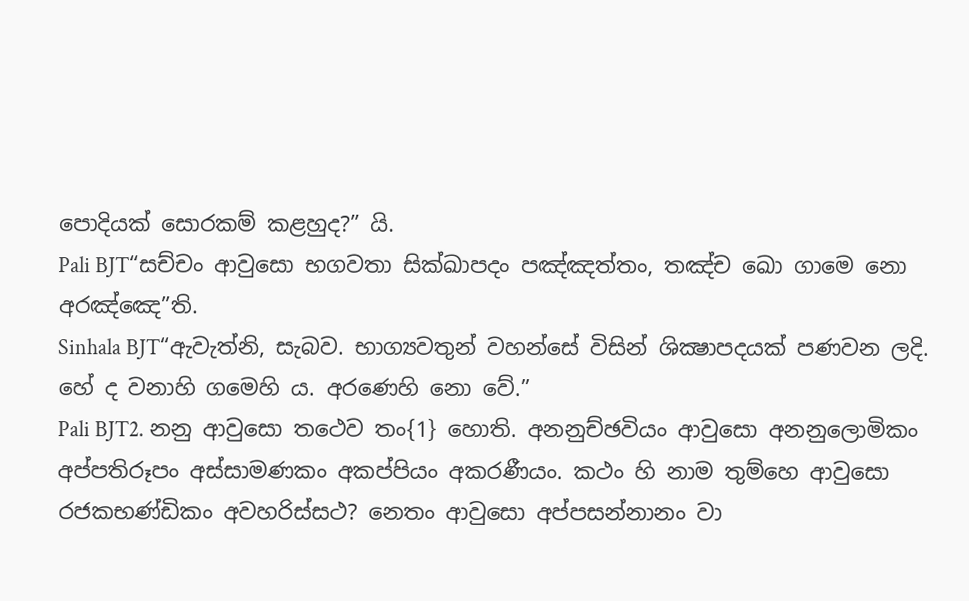පොදියක් සොරකම් කළහුද?” යි.
Pali BJT“සච්චං ආවුසො භගවතා සික්ඛාපදං පඤ්ඤත්තං, තඤ්ච ඛො ගාමෙ නො අරඤ්ඤෙ”ති.
Sinhala BJT“ඇවැත්නි, සැබව. භාග්‍යවතුන් වහන්සේ විසින් ශික්‍ෂාපදයක් පණවන ලදි. හේ ද වනාහි ගමෙහි ය. අරණෙහි නො වේ.”
Pali BJT2. නනු ආවුසො තථෙව තං{1} හොති. අනනුච්ඡවියං ආවුසො අනනුලොමිකං අප්පතිරූපං අස්සාමණකං අකප්පියං අකරණීයං. කථං හි නාම තුම්හෙ ආවුසො රජකභණ්ඩිකං අවහරිස්සථ? නෙතං ආවුසො අප්පසන්නානං වා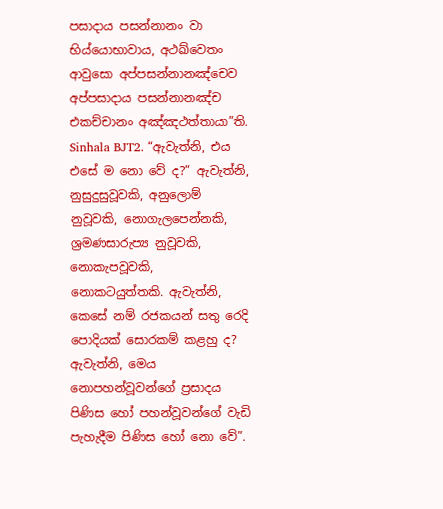පසාදාය පසන්නානං වා භිය්යොභාවාය, අථඛ්වෙතං ආවුසො අප්පසන්නානඤ්චෙව අප්පසාදාය පසන්නානඤ්ච එකච්චානං අඤ්ඤථත්තායා”ති.
Sinhala BJT2. “ඇවැත්නි, එය එසේ ම නො වේ ද?” ඇවැත්නි, නුසුදුසුවූවකි, අනුලොම් නුවූවකි, නොගැලපෙන්නකි, ශ්‍රමණසාරුප්‍ය නුවූවකි, නොකැපවූවකි, නොකටයුත්තකි. ඇවැත්නි, කෙසේ නම් රජකයන් සතු රෙදි පොදියක් සොරකම් කළහු ද? ඇවැත්නි, මෙය නොපහන්වූවන්ගේ ප්‍රසාදය පිණිස හෝ පහන්වූවන්ගේ වැඩි පැහැදීම පිණිස හෝ නො වේ”.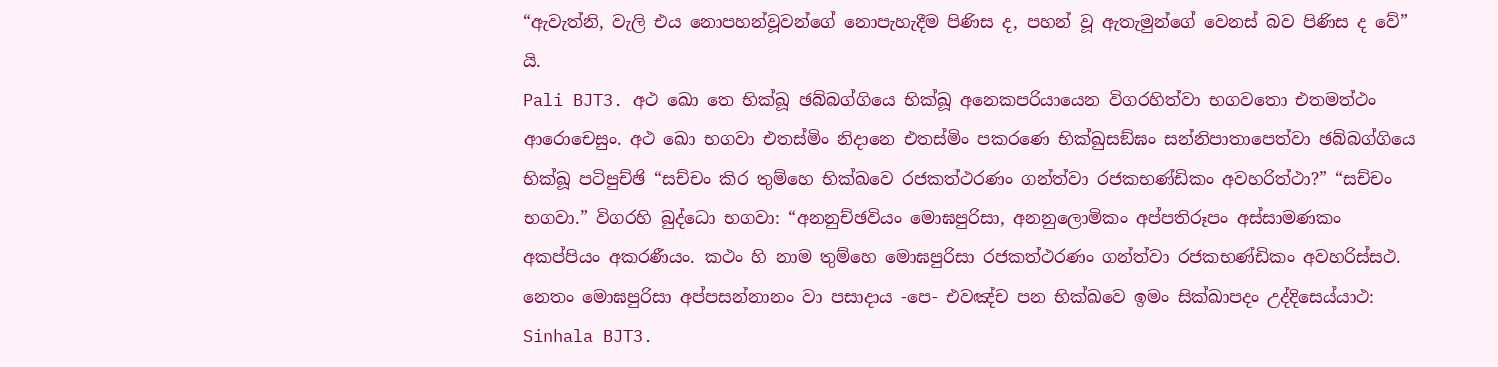“ඇවැත්නි, වැලි එය නොපහන්වූවන්ගේ නොපැහැදීම පිණිස ද, පහන් වූ ඇතැමුන්ගේ වෙනස් බව පිණිස ද වේ” යි.
Pali BJT3. අථ ඛො තෙ භික්ඛූ ඡබ්බග්ගියෙ භික්ඛූ අනෙකපරියායෙන විගරහිත්වා භගවතො එතමත්ථං ආරොචෙසුං. අථ ඛො භගවා එතස්මිං නිදානෙ එතස්මිං පකරණෙ භික්ඛුසඞ්ඝං සන්නිපාතාපෙත්වා ඡබ්බග්ගියෙ භික්ඛූ පටිපුච්ඡි “සච්චං කිර තුම්හෙ භික්ඛවෙ රජකත්ථරණං ගන්ත්වා රජකභණ්ඩිකං අවහරිත්ථා?” “සච්චං භගවා.” විගරහි බුද්ධො භගවා: “අනනුච්ඡවියං මොඝපුරිසා, අනනුලොමිකං අප්පතිරූපං අස්සාමණකං අකප්පියං අකරණීයං. කථං හි නාම තුම්හෙ මොඝපුරිසා රජකත්ථරණං ගන්ත්වා රජකභණ්ඩිකං අවහරිස්සථ. නෙතං මොඝපුරිසා අප්පසන්නානං වා පසාදාය -පෙ- එවඤ්ච පන භික්ඛවෙ ඉමං සික්ඛාපදං උද්දිසෙය්යාථ:
Sinhala BJT3.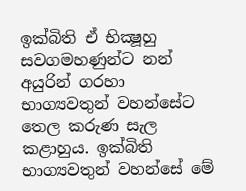ඉක්බිති ඒ භික්‍ෂූහු සවගමහණුන්ට නන් අයුරින් ගරහා භාග්‍යවතුන් වහන්සේට තෙල කරුණ සැල කළාහුය. ඉක්බිති භාග්‍යවතුන් වහන්සේ මේ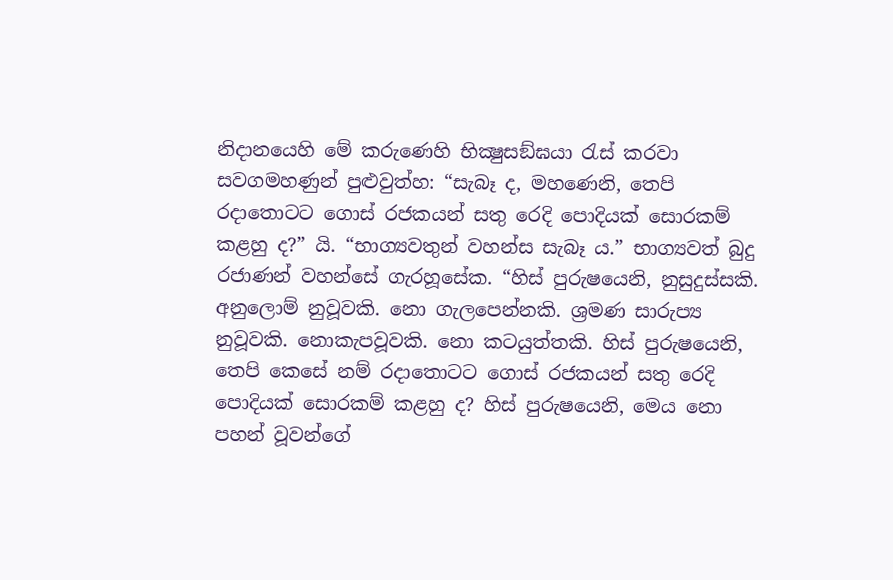නිදානයෙහි මේ කරුණෙහි භික්‍ෂුසඞ්ඝයා රැස් කරවා සවගමහණුන් පුළුවුත්හ: “සැබෑ ද, මහණෙනි, තෙපි රදාතොටට ගොස් රජකයන් සතු රෙදි පොදියක් සොරකම් කළහු ද?” යි. “භාග්‍යවතුන් වහන්ස සැබෑ ය.” භාග්‍යවත් බුදු රජාණන් වහන්සේ ගැරහූසේක. “හිස් පුරුෂයෙනි, නුසුදුස්සකි. අනුලොම් නුවූවකි. නො ගැලපෙන්නකි. ශ්‍රමණ සාරුප්‍ය නුවූවකි. නොකැපවූවකි. නො කටයුත්තකි. හිස් පුරුෂයෙනි, තෙපි කෙසේ නම් රදාතොටට ගොස් රජකයන් සතු රෙදි පොදියක් සොරකම් කළහු ද? හිස් පුරුෂයෙනි, මෙය නො පහන් වූවන්ගේ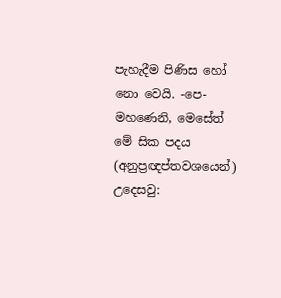පැහැදීම පිණිස හෝ නො වෙයි. -පෙ- මහණෙනි, මෙසේත් මේ සික පදය (අනුප්‍රඥප්තවශයෙන්) උදෙසවු: